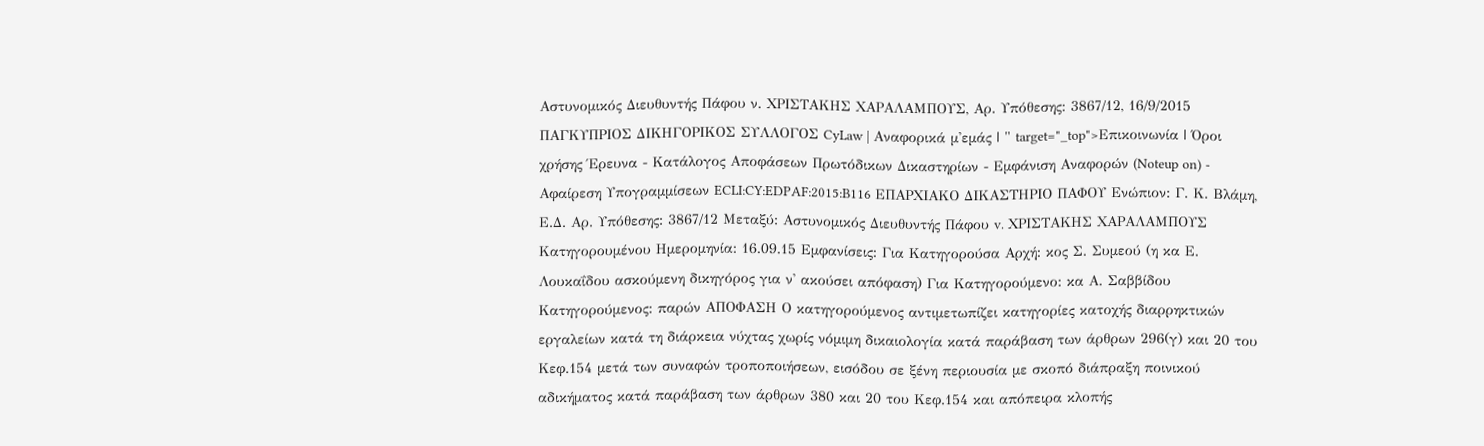Αστυνομικός Διευθυντής Πάφου ν. ΧΡΙΣΤΑΚΗΣ ΧΑΡΑΛΑΜΠΟΥΣ, Αρ. Υπόθεσης: 3867/12, 16/9/2015 ΠΑΓΚΥΠΡΙΟΣ ΔΙΚΗΓΟΡΙΚΟΣ ΣΥΛΛΟΓΟΣ CyLaw | Αναφορικά μ'εμάς | " target="_top">Επικοινωνία | Όροι χρήσης Έρευνα - Κατάλογος Αποφάσεων Πρωτόδικων Δικαστηρίων - Εμφάνιση Αναφορών (Noteup on) - Αφαίρεση Υπογραμμίσεων ECLI:CY:EDPAF:2015:B116 ΕΠΑΡΧΙΑΚΟ ΔΙΚΑΣΤΗΡΙΟ ΠΑΦΟΥ Ενώπιον: Γ. Κ. Βλάμη, Ε.Δ. Αρ. Υπόθεσης: 3867/12 Μεταξύ: Αστυνομικός Διευθυντής Πάφου v. ΧΡΙΣΤΑΚΗΣ ΧΑΡΑΛΑΜΠΟΥΣ Κατηγορουμένου Ημερομηνία: 16.09.15 Εμφανίσεις: Για Κατηγορούσα Αρχή: κος Σ. Συμεού (η κα Ε. Λουκαΐδου ασκούμενη δικηγόρος για ν' ακούσει απόφαση) Για Κατηγορούμενο: κα Α. Σαββίδου Κατηγορούμενος: παρών ΑΠΟΦΑΣΗ Ο κατηγορούμενος αντιμετωπίζει κατηγορίες κατοχής διαρρηκτικών εργαλείων κατά τη διάρκεια νύχτας χωρίς νόμιμη δικαιολογία κατά παράβαση των άρθρων 296(γ) και 20 του Κεφ.154 μετά των συναφών τροποποιήσεων, εισόδου σε ξένη περιουσία με σκοπό διάπραξη ποινικού αδικήματος κατά παράβαση των άρθρων 380 και 20 του Κεφ.154 και απόπειρα κλοπής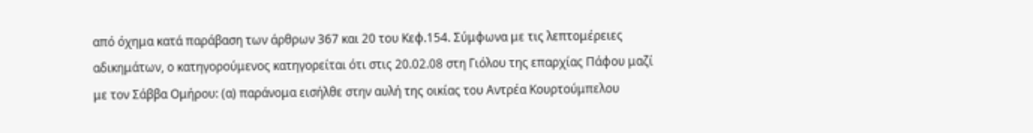από όχημα κατά παράβαση των άρθρων 367 και 20 του Κεφ.154. Σύμφωνα με τις λεπτομέρειες αδικημάτων, ο κατηγορούμενος κατηγορείται ότι στις 20.02.08 στη Γιόλου της επαρχίας Πάφου μαζί με τον Σάββα Ομήρου: (α) παράνομα εισήλθε στην αυλή της οικίας του Αντρέα Κουρτούμπελου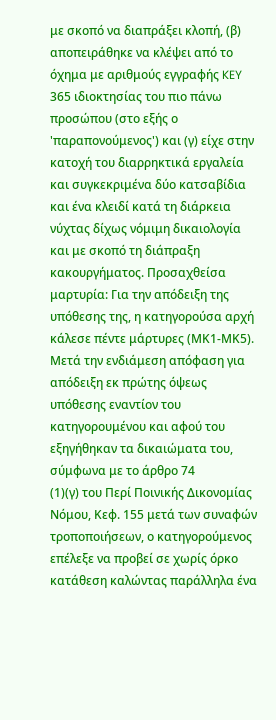με σκοπό να διαπράξει κλοπή, (β) αποπειράθηκε να κλέψει από το όχημα με αριθμούς εγγραφής KEY 365 ιδιοκτησίας του πιο πάνω προσώπου (στο εξής ο 'παραπονούμενος') και (γ) είχε στην κατοχή του διαρρηκτικά εργαλεία και συγκεκριμένα δύο κατσαβίδια και ένα κλειδί κατά τη διάρκεια νύχτας δίχως νόμιμη δικαιολογία και με σκοπό τη διάπραξη κακουργήματος. Προσαχθείσα μαρτυρία: Για την απόδειξη της υπόθεσης της, η κατηγορούσα αρχή κάλεσε πέντε μάρτυρες (ΜΚ1-ΜΚ5). Μετά την ενδιάμεση απόφαση για απόδειξη εκ πρώτης όψεως υπόθεσης εναντίον του κατηγορουμένου και αφού του εξηγήθηκαν τα δικαιώματα του, σύμφωνα με το άρθρο 74
(1)(γ) του Περί Ποινικής Δικονομίας Νόμου, Κεφ. 155 μετά των συναφών τροποποιήσεων, ο κατηγορούμενος επέλεξε να προβεί σε χωρίς όρκο κατάθεση καλώντας παράλληλα ένα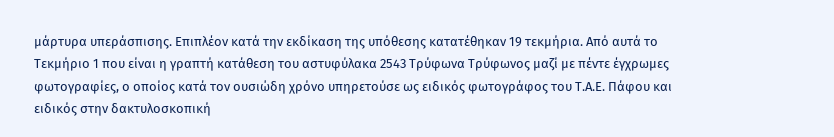μάρτυρα υπεράσπισης. Επιπλέον κατά την εκδίκαση της υπόθεσης κατατέθηκαν 19 τεκμήρια. Από αυτά το Τεκμήριο 1 που είναι η γραπτή κατάθεση του αστυφύλακα 2543 Τρύφωνα Τρύφωνος μαζί με πέντε έγχρωμες φωτογραφίες, ο οποίος κατά τον ουσιώδη χρόνο υπηρετούσε ως ειδικός φωτογράφος του Τ.Α.Ε. Πάφου και ειδικός στην δακτυλοσκοπική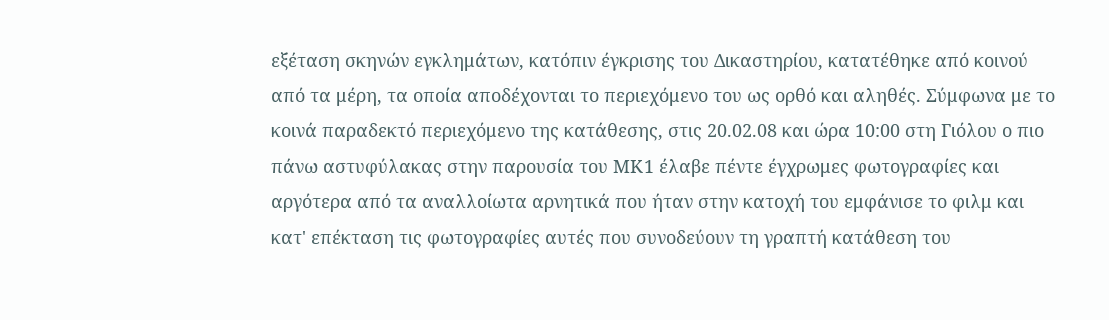εξέταση σκηνών εγκλημάτων, κατόπιν έγκρισης του Δικαστηρίου, κατατέθηκε από κοινού από τα μέρη, τα οποία αποδέχονται το περιεχόμενο του ως ορθό και αληθές. Σύμφωνα με το κοινά παραδεκτό περιεχόμενο της κατάθεσης, στις 20.02.08 και ώρα 10:00 στη Γιόλου ο πιο πάνω αστυφύλακας στην παρουσία του ΜΚ1 έλαβε πέντε έγχρωμες φωτογραφίες και αργότερα από τα αναλλοίωτα αρνητικά που ήταν στην κατοχή του εμφάνισε το φιλμ και κατ' επέκταση τις φωτογραφίες αυτές που συνοδεύουν τη γραπτή κατάθεση του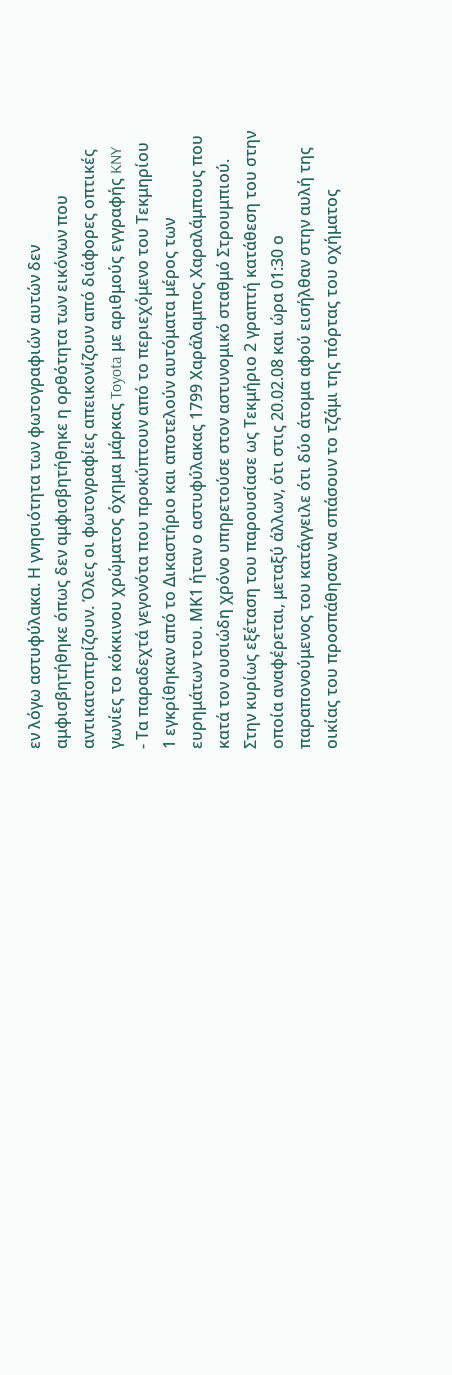εν λόγω αστυφύλακα. Η γνησιότητα των φωτογραφιών αυτών δεν αμφισβητήθηκε όπως δεν αμφισβητήθηκε η ορθότητα των εικόνων που αντικατοπτρίζουν. Όλες οι φωτογραφίες απεικονίζουν από διάφορες οπτικές γωνίες το κόκκινου χρώματος όχημα μάρκας Toyota με αριθμούς εγγραφής KNY
- Τα παραδεχτά γεγονότα που προκύπτουν από το περιεχόμενο του Τεκμηρίου 1 εγκρίθηκαν από το Δικαστήριο και αποτελούν αυτόματα μέρος των ευρημάτων του. ΜΚ1 ήταν ο αστυφύλακας 1799 Χαράλαμπος Χαραλάμπους που κατά τον ουσιώδη χρόνο υπηρετούσε στον αστυνομικό σταθμό Στρουμπιού. Στην κυρίως εξέταση του παρουσίασε ως Τεκμήριο 2 γραπτή κατάθεση του στην οποία αναφέρεται, μεταξύ άλλων, ότι στις 20.02.08 και ώρα 01:30 ο παραπονούμενος του κατάγγειλε ότι δύο άτομα αφού εισήλθαν στην αυλή της οικίας του προσπάθησαν να σπάσουν το τζάμι της πόρτας του οχήματος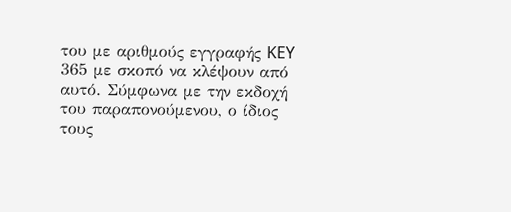του με αριθμούς εγγραφής KEY 365 με σκοπό να κλέψουν από αυτό. Σύμφωνα με την εκδοχή του παραπονούμενου, ο ίδιος τους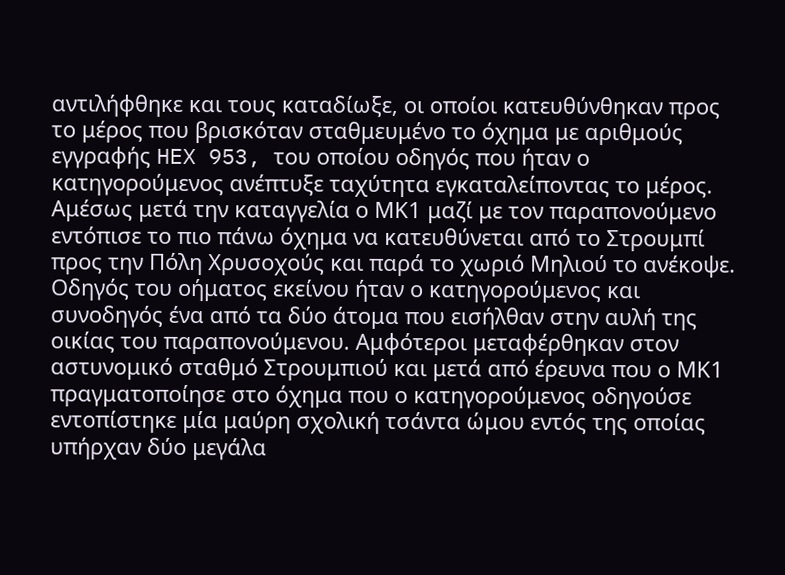αντιλήφθηκε και τους καταδίωξε, οι οποίοι κατευθύνθηκαν προς το μέρος που βρισκόταν σταθμευμένο το όχημα με αριθμούς εγγραφής HEX 953, του οποίου οδηγός που ήταν ο κατηγορούμενος ανέπτυξε ταχύτητα εγκαταλείποντας το μέρος. Αμέσως μετά την καταγγελία ο ΜΚ1 μαζί με τον παραπονούμενο εντόπισε το πιο πάνω όχημα να κατευθύνεται από το Στρουμπί προς την Πόλη Χρυσοχούς και παρά το χωριό Μηλιού το ανέκοψε. Οδηγός του οήματος εκείνου ήταν ο κατηγορούμενος και συνοδηγός ένα από τα δύο άτομα που εισήλθαν στην αυλή της οικίας του παραπονούμενου. Αμφότεροι μεταφέρθηκαν στον αστυνομικό σταθμό Στρουμπιού και μετά από έρευνα που ο ΜΚ1 πραγματοποίησε στο όχημα που ο κατηγορούμενος οδηγούσε εντοπίστηκε μία μαύρη σχολική τσάντα ώμου εντός της οποίας υπήρχαν δύο μεγάλα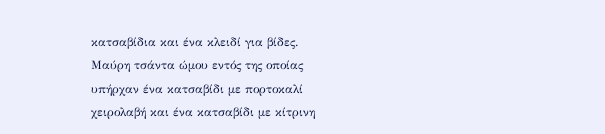κατσαβίδια και ένα κλειδί για βίδες. Μαύρη τσάντα ώμου εντός της οποίας υπήρχαν ένα κατσαβίδι με πορτοκαλί χειρολαβή και ένα κατσαβίδι με κίτρινη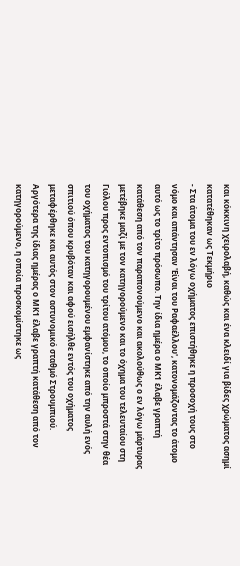και κόκκινη χειρολαβή, καθώς και ένα κλειδί για βίδες χρώματος ασημί κατατέθηκαν ως Τεκμήριο
- Στα άτομα του εν λόγω οχήματος επιστήθηκε η προσοχή τους στο νόμο και απάντησαν 'Είναι του Ραφαέλλου', κατονομάζοντας το άτομο αυτό ως το τρίτο πρόσωπο. Την ίδια ημέρα ο ΜΚ1 έλαβε γραπτή κατάθεση από τον παραπονούμενο και ακολούθως ο εν λόγω μάρτυρας μετέβηκε μαζί με τον κατηγορούμενο και το όχημα του τελευταίου στη Γιόλου προς εντοπισμό του τρίτου ατόμου, το οποίο μπροστά στην θέα του οχήματος του κατηγορουμένου εμφανίστηκε από την αυλή ενός σπιτιού όπου κρυβόταν και αφού εισήλθε εντός του οχήματος μεταφέρθηκε και αυτός στον αστυνομικό σταθμό Στρουμπιού. Αργότερα της ίδιας ημέρας ο ΜΚ1 έλαβε γραπτή κατάθεση από τον κατηγορούμενο, η οποία προσκομίστηκε ως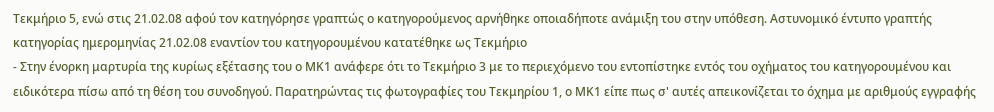Τεκμήριο 5, ενώ στις 21.02.08 αφού τον κατηγόρησε γραπτώς ο κατηγορούμενος αρνήθηκε οποιαδήποτε ανάμιξη του στην υπόθεση. Αστυνομικό έντυπο γραπτής κατηγορίας ημερομηνίας 21.02.08 εναντίον του κατηγορουμένου κατατέθηκε ως Τεκμήριο
- Στην ένορκη μαρτυρία της κυρίως εξέτασης του ο ΜΚ1 ανάφερε ότι το Τεκμήριο 3 με το περιεχόμενο του εντοπίστηκε εντός του οχήματος του κατηγορουμένου και ειδικότερα πίσω από τη θέση του συνοδηγού. Παρατηρώντας τις φωτογραφίες του Τεκμηρίου 1, ο ΜΚ1 είπε πως σ' αυτές απεικονίζεται το όχημα με αριθμούς εγγραφής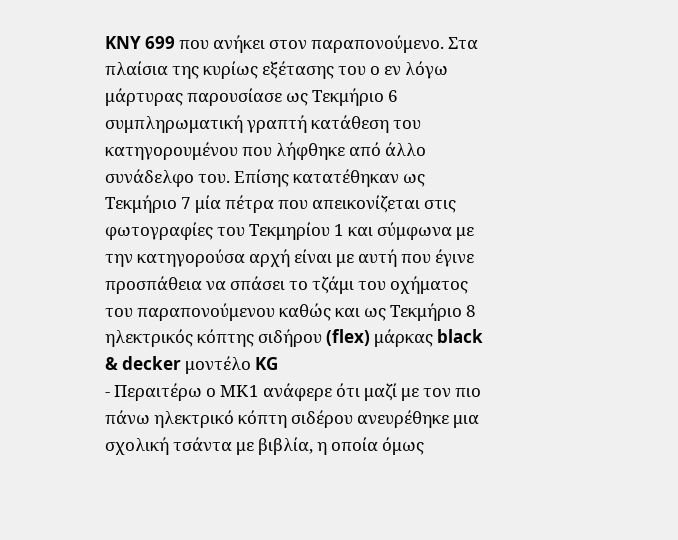KNY 699 που ανήκει στον παραπονούμενο. Στα πλαίσια της κυρίως εξέτασης του ο εν λόγω μάρτυρας παρουσίασε ως Τεκμήριο 6 συμπληρωματική γραπτή κατάθεση του κατηγορουμένου που λήφθηκε από άλλο συνάδελφο του. Επίσης κατατέθηκαν ως Τεκμήριο 7 μία πέτρα που απεικονίζεται στις φωτογραφίες του Τεκμηρίου 1 και σύμφωνα με την κατηγορούσα αρχή είναι με αυτή που έγινε προσπάθεια να σπάσει το τζάμι του οχήματος του παραπονούμενου καθώς και ως Τεκμήριο 8 ηλεκτρικός κόπτης σιδήρου (flex) μάρκας black & decker μοντέλο KG
- Περαιτέρω ο ΜΚ1 ανάφερε ότι μαζί με τον πιο πάνω ηλεκτρικό κόπτη σιδέρου ανευρέθηκε μια σχολική τσάντα με βιβλία, η οποία όμως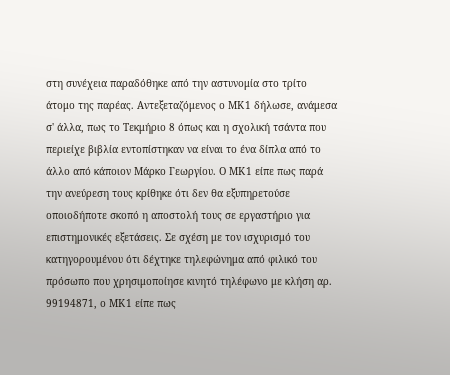στη συνέχεια παραδόθηκε από την αστυνομία στο τρίτο άτομο της παρέας. Αντεξεταζόμενος ο ΜΚ1 δήλωσε, ανάμεσα σ' άλλα, πως το Τεκμήριο 8 όπως και η σχολική τσάντα που περιείχε βιβλία εντοπίστηκαν να είναι το ένα δίπλα από το άλλο από κάποιον Μάρκο Γεωργίου. Ο ΜΚ1 είπε πως παρά την ανεύρεση τους κρίθηκε ότι δεν θα εξυπηρετούσε οποιοδήποτε σκοπό η αποστολή τους σε εργαστήριο για επιστημονικές εξετάσεις. Σε σχέση με τον ισχυρισμό του κατηγορουμένου ότι δέχτηκε τηλεφώνημα από φιλικό του πρόσωπο που χρησιμοποίησε κινητό τηλέφωνο με κλήση αρ. 99194871, ο ΜΚ1 είπε πως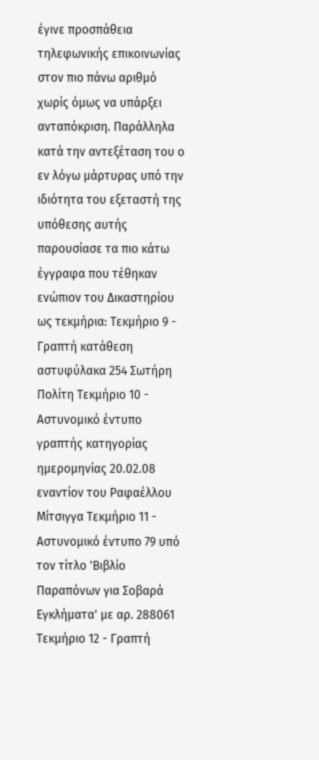έγινε προσπάθεια τηλεφωνικής επικοινωνίας στον πιο πάνω αριθμό χωρίς όμως να υπάρξει ανταπόκριση. Παράλληλα κατά την αντεξέταση του ο εν λόγω μάρτυρας υπό την ιδιότητα του εξεταστή της υπόθεσης αυτής παρουσίασε τα πιο κάτω έγγραφα που τέθηκαν ενώπιον του Δικαστηρίου ως τεκμήρια: Τεκμήριο 9 - Γραπτή κατάθεση αστυφύλακα 254 Σωτήρη Πολίτη Τεκμήριο 10 - Αστυνομικό έντυπο γραπτής κατηγορίας ημερομηνίας 20.02.08 εναντίον του Ραφαέλλου Μίτσιγγα Τεκμήριο 11 - Αστυνομικό έντυπο 79 υπό τον τίτλο 'Βιβλίο Παραπόνων για Σοβαρά Εγκλήματα' με αρ. 288061 Τεκμήριο 12 - Γραπτή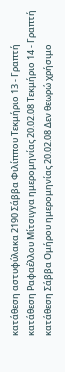κατάθεση αστυφύλακα 2190 Σάββα Φιλίππου Τεκμήριο 13 - Γραπτή κατάθεση Ραφαέλλου Μίτσιγγα ημερομηνίας 20.02.08 Τεκμήριο 14 - Γραπτή κατάθεση Σάββα Ομήρου ημερομηνίας 20.02.08 Δεν θεωρώ χρήσιμο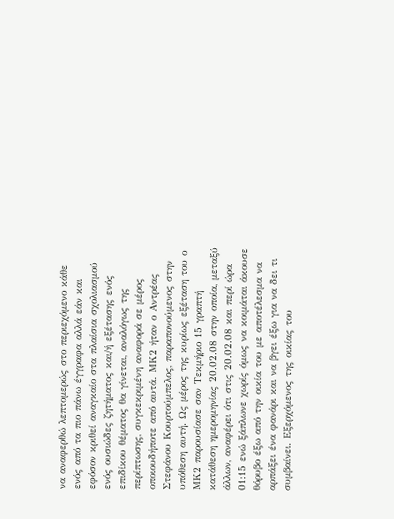να αναφερθώ λεπτομερώς στο περιεχόμενο κάθε ενός από τα πιο πάνω έγγραφα αλλά εάν και εφόσον κριθεί αναγκαίο στα πλαίσια σχολιασμού ενός ουσιώδες ζητήματος και/ή εξέτασης ενός επιδίκου θέματος θα γίνεται, αναλόγως της περίπτωσης, συγκεκριμένη αναφορά σε μέρος οποιουδήποτε από αυτά. ΜΚ2 ήταν ο Αντρέας Στεφάνου Κουρτούμπελος, παραπονούμενος στην υπόθεση αυτή. Ως μέρος της κυρίως εξέταση του ο ΜΚ2 παρουσίασε σαν Τεκμήριο 15 γραπτή κατάθεση ημερομηνίας 20.02.08 στην οποία, μεταξύ άλλων, αναφέρει ότι στις 20.02.08 και περί ώρα 01:15 ενώ ξάπλωνε χωρίς όμως να κοιμάται άκουσε θόρυβο έξω από την οικία του με αποτέλεσμα να αρπάξει ένα φανάρι και να βγει έξω για να δει τι συμβαίνει. Εξερχόμενος της οικίας του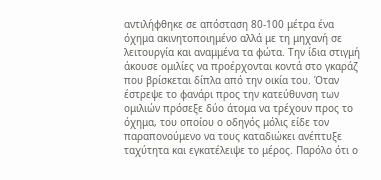αντιλήφθηκε σε απόσταση 80-100 μέτρα ένα όχημα ακινητοποιημένο αλλά με τη μηχανή σε λειτουργία και αναμμένα τα φώτα. Την ίδια στιγμή άκουσε ομιλίες να προέρχονται κοντά στο γκαράζ που βρίσκεται δίπλα από την οικία του. Όταν έστρεψε το φανάρι προς την κατεύθυνση των ομιλιών πρόσεξε δύο άτομα να τρέχουν προς το όχημα, του οποίου ο οδηγός μόλις είδε τον παραπονούμενο να τους καταδιώκει ανέπτυξε ταχύτητα και εγκατέλειψε το μέρος. Παρόλο ότι ο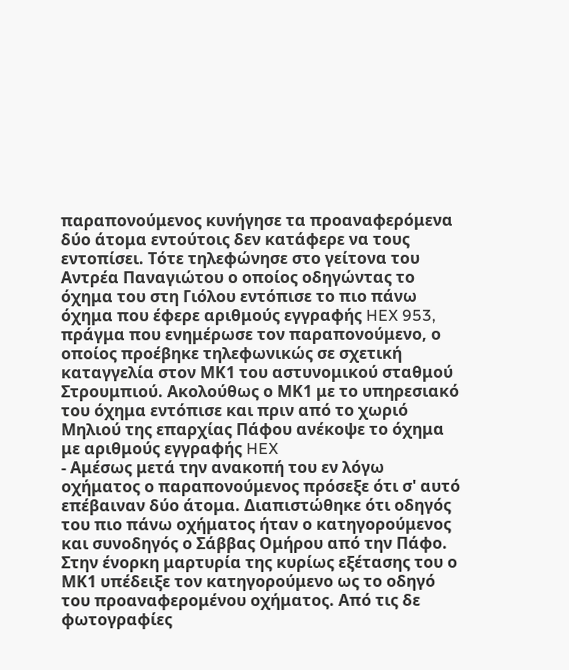παραπονούμενος κυνήγησε τα προαναφερόμενα δύο άτομα εντούτοις δεν κατάφερε να τους εντοπίσει. Τότε τηλεφώνησε στο γείτονα του Αντρέα Παναγιώτου ο οποίος οδηγώντας το όχημα του στη Γιόλου εντόπισε το πιο πάνω όχημα που έφερε αριθμούς εγγραφής HEX 953, πράγμα που ενημέρωσε τον παραπονούμενο, ο οποίος προέβηκε τηλεφωνικώς σε σχετική καταγγελία στον ΜΚ1 του αστυνομικού σταθμού Στρουμπιού. Ακολούθως ο ΜΚ1 με το υπηρεσιακό του όχημα εντόπισε και πριν από το χωριό Μηλιού της επαρχίας Πάφου ανέκοψε το όχημα με αριθμούς εγγραφής HEX
- Αμέσως μετά την ανακοπή του εν λόγω οχήματος ο παραπονούμενος πρόσεξε ότι σ' αυτό επέβαιναν δύο άτομα. Διαπιστώθηκε ότι οδηγός του πιο πάνω οχήματος ήταν ο κατηγορούμενος και συνοδηγός ο Σάββας Ομήρου από την Πάφο. Στην ένορκη μαρτυρία της κυρίως εξέτασης του ο ΜΚ1 υπέδειξε τον κατηγορούμενο ως το οδηγό του προαναφερομένου οχήματος. Από τις δε φωτογραφίες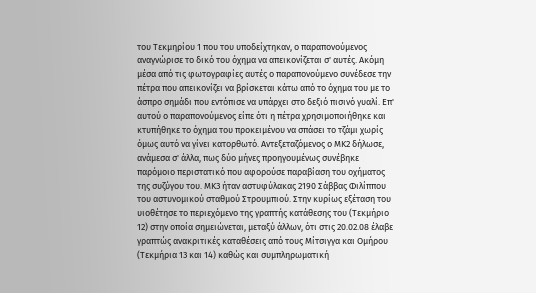του Τεκμηρίου 1 που του υποδείχτηκαν, ο παραπονούμενος αναγνώρισε το δικό του όχημα να απεικονίζεται σ' αυτές. Ακόμη μέσα από τις φωτογραφίες αυτές ο παραπονούμενο συνέδεσε την πέτρα που απεικονίζει να βρίσκεται κάτω από το όχημα του με το άσπρο σημάδι που εντόπισε να υπάρχει στο δεξιό πισινό γυαλί. Επ' αυτού ο παραπονούμενος είπε ότι η πέτρα χρησιμοποιήθηκε και κτυπήθηκε το όχημα του προκειμένου να σπάσει το τζάμι χωρίς όμως αυτό να γίνει κατορθωτό. Αντεξεταζόμενος ο ΜΚ2 δήλωσε, ανάμεσα σ' άλλα, πως δύο μήνες προηγουμένως συνέβηκε παρόμοιο περιστατικό που αφορούσε παραβίαση του οχήματος της συζύγου του. ΜΚ3 ήταν αστυφύλακας 2190 Σάββας Φιλίππου του αστυνομικού σταθμού Στρουμπιού. Στην κυρίως εξέταση του υιοθέτησε το περιεχόμενο της γραπτής κατάθεσης του (Τεκμήριο 12) στην οποία σημειώνεται, μεταξύ άλλων, ότι στις 20.02.08 έλαβε γραπτώς ανακριτικές καταθέσεις από τους Μίτσιγγα και Ομήρου (Τεκμήρια 13 και 14) καθώς και συμπληρωματική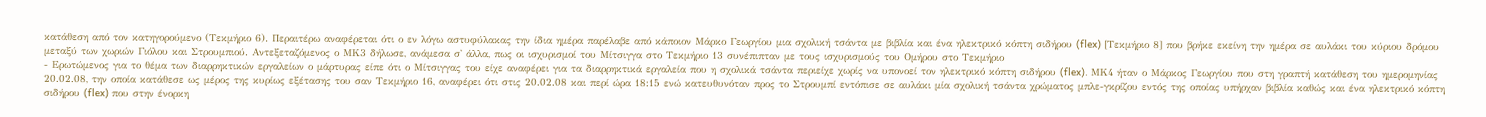κατάθεση από τον κατηγορούμενο (Τεκμήριο 6). Περαιτέρω αναφέρεται ότι ο εν λόγω αστυφύλακας την ίδια ημέρα παρέλαβε από κάποιον Μάρκο Γεωργίου μια σχολική τσάντα με βιβλία και ένα ηλεκτρικό κόπτη σιδήρου (flex) [Τεκμήριο 8] που βρήκε εκείνη την ημέρα σε αυλάκι του κύριου δρόμου μεταξύ των χωριών Γιόλου και Στρουμπιού. Αντεξεταζόμενος ο ΜΚ3 δήλωσε, ανάμεσα σ' άλλα, πως οι ισχυρισμοί του Μίτσιγγα στο Τεκμήριο 13 συνέπιπταν με τους ισχυρισμούς του Ομήρου στο Τεκμήριο
- Ερωτώμενος για το θέμα των διαρρηκτικών εργαλείων ο μάρτυρας είπε ότι ο Μίτσιγγας του είχε αναφέρει για τα διαρρηκτικά εργαλεία που η σχολικά τσάντα περιείχε χωρίς να υπονοεί τον ηλεκτρικό κόπτη σιδήρου (flex). ΜΚ4 ήταν ο Μάρκος Γεωργίου που στη γραπτή κατάθεση του ημερομηνίας 20.02.08, την οποία κατάθεσε ως μέρος της κυρίως εξέτασης του σαν Τεκμήριο 16, αναφέρει ότι στις 20.02.08 και περί ώρα 18:15 ενώ κατευθυνόταν προς το Στρουμπί εντόπισε σε αυλάκι μία σχολική τσάντα χρώματος μπλε-γκρίζου εντός της οποίας υπήρχαν βιβλία καθώς και ένα ηλεκτρικό κόπτη σιδήρου (flex) που στην ένορκη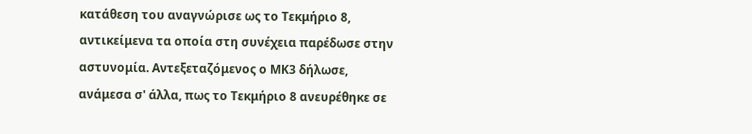κατάθεση του αναγνώρισε ως το Τεκμήριο 8, αντικείμενα τα οποία στη συνέχεια παρέδωσε στην αστυνομία. Αντεξεταζόμενος ο ΜΚ3 δήλωσε, ανάμεσα σ' άλλα, πως το Τεκμήριο 8 ανευρέθηκε σε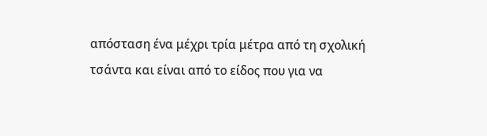απόσταση ένα μέχρι τρία μέτρα από τη σχολική τσάντα και είναι από το είδος που για να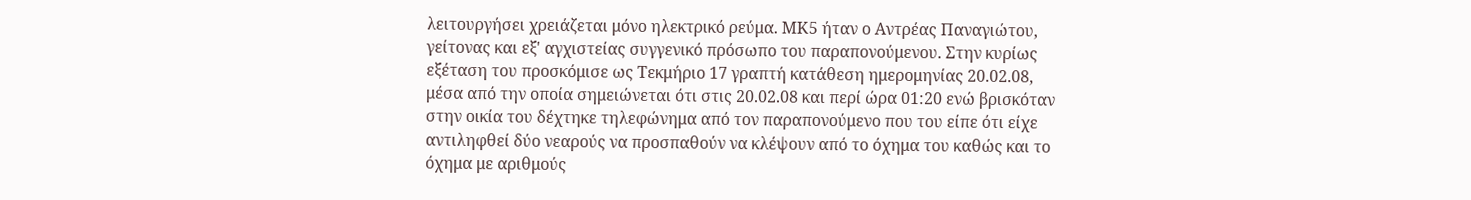λειτουργήσει χρειάζεται μόνο ηλεκτρικό ρεύμα. ΜΚ5 ήταν ο Αντρέας Παναγιώτου, γείτονας και εξ' αγχιστείας συγγενικό πρόσωπο του παραπονούμενου. Στην κυρίως εξέταση του προσκόμισε ως Τεκμήριο 17 γραπτή κατάθεση ημερομηνίας 20.02.08, μέσα από την οποία σημειώνεται ότι στις 20.02.08 και περί ώρα 01:20 ενώ βρισκόταν στην οικία του δέχτηκε τηλεφώνημα από τον παραπονούμενο που του είπε ότι είχε αντιληφθεί δύο νεαρούς να προσπαθούν να κλέψουν από το όχημα του καθώς και το όχημα με αριθμούς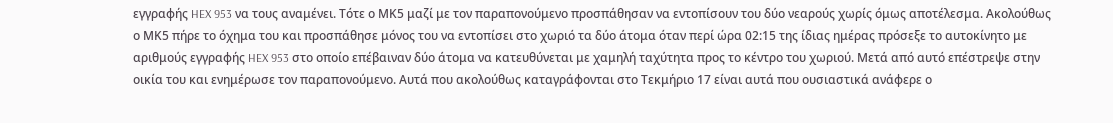εγγραφής HEX 953 να τους αναμένει. Τότε ο ΜΚ5 μαζί με τον παραπονούμενο προσπάθησαν να εντοπίσουν του δύο νεαρούς χωρίς όμως αποτέλεσμα. Ακολούθως ο ΜΚ5 πήρε το όχημα του και προσπάθησε μόνος του να εντοπίσει στο χωριό τα δύο άτομα όταν περί ώρα 02:15 της ίδιας ημέρας πρόσεξε το αυτοκίνητο με αριθμούς εγγραφής HEX 953 στο οποίο επέβαιναν δύο άτομα να κατευθύνεται με χαμηλή ταχύτητα προς το κέντρο του χωριού. Μετά από αυτό επέστρεψε στην οικία του και ενημέρωσε τον παραπονούμενο. Αυτά που ακολούθως καταγράφονται στο Τεκμήριο 17 είναι αυτά που ουσιαστικά ανάφερε ο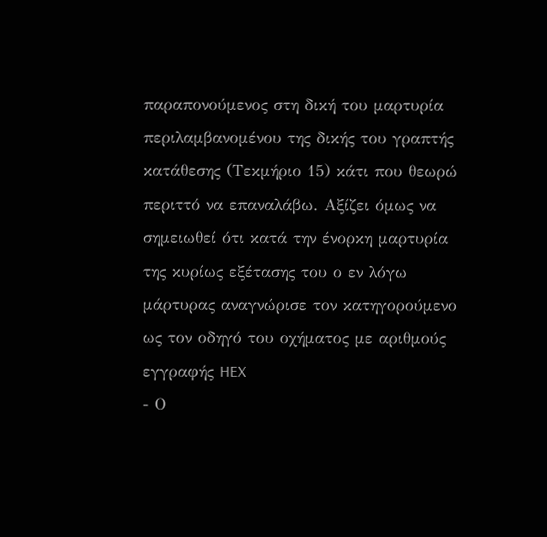παραπονούμενος στη δική του μαρτυρία περιλαμβανομένου της δικής του γραπτής κατάθεσης (Τεκμήριο 15) κάτι που θεωρώ περιττό να επαναλάβω. Αξίζει όμως να σημειωθεί ότι κατά την ένορκη μαρτυρία της κυρίως εξέτασης του ο εν λόγω μάρτυρας αναγνώρισε τον κατηγορούμενο ως τον οδηγό του οχήματος με αριθμούς εγγραφής HEX
- Ο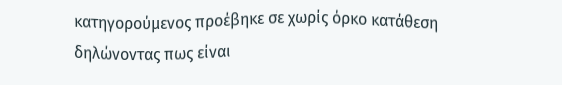κατηγορούμενος προέβηκε σε χωρίς όρκο κατάθεση δηλώνοντας πως είναι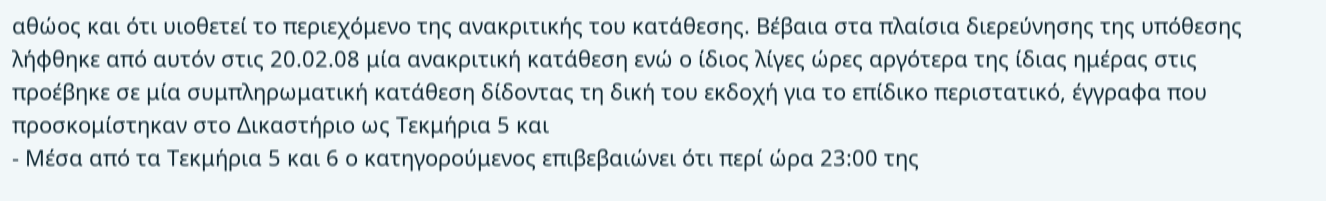αθώος και ότι υιοθετεί το περιεχόμενο της ανακριτικής του κατάθεσης. Βέβαια στα πλαίσια διερεύνησης της υπόθεσης λήφθηκε από αυτόν στις 20.02.08 μία ανακριτική κατάθεση ενώ ο ίδιος λίγες ώρες αργότερα της ίδιας ημέρας στις προέβηκε σε μία συμπληρωματική κατάθεση δίδοντας τη δική του εκδοχή για το επίδικο περιστατικό, έγγραφα που προσκομίστηκαν στο Δικαστήριο ως Τεκμήρια 5 και
- Μέσα από τα Τεκμήρια 5 και 6 ο κατηγορούμενος επιβεβαιώνει ότι περί ώρα 23:00 της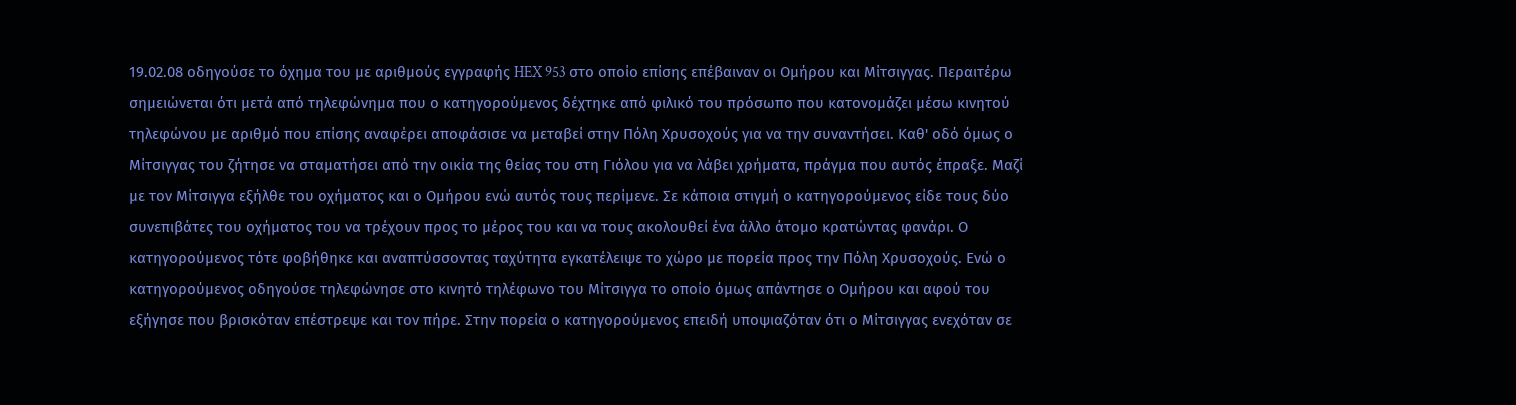19.02.08 οδηγούσε το όχημα του με αριθμούς εγγραφής HEX 953 στο οποίο επίσης επέβαιναν οι Ομήρου και Μίτσιγγας. Περαιτέρω σημειώνεται ότι μετά από τηλεφώνημα που ο κατηγορούμενος δέχτηκε από φιλικό του πρόσωπο που κατονομάζει μέσω κινητού τηλεφώνου με αριθμό που επίσης αναφέρει αποφάσισε να μεταβεί στην Πόλη Χρυσοχούς για να την συναντήσει. Καθ' οδό όμως ο Μίτσιγγας του ζήτησε να σταματήσει από την οικία της θείας του στη Γιόλου για να λάβει χρήματα, πράγμα που αυτός έπραξε. Μαζί με τον Μίτσιγγα εξήλθε του οχήματος και ο Ομήρου ενώ αυτός τους περίμενε. Σε κάποια στιγμή ο κατηγορούμενος είδε τους δύο συνεπιβάτες του οχήματος του να τρέχουν προς το μέρος του και να τους ακολουθεί ένα άλλο άτομο κρατώντας φανάρι. Ο κατηγορούμενος τότε φοβήθηκε και αναπτύσσοντας ταχύτητα εγκατέλειψε το χώρο με πορεία προς την Πόλη Χρυσοχούς. Ενώ ο κατηγορούμενος οδηγούσε τηλεφώνησε στο κινητό τηλέφωνο του Μίτσιγγα το οποίο όμως απάντησε ο Ομήρου και αφού του εξήγησε που βρισκόταν επέστρεψε και τον πήρε. Στην πορεία ο κατηγορούμενος επειδή υποψιαζόταν ότι ο Μίτσιγγας ενεχόταν σε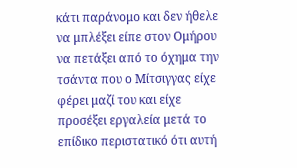κάτι παράνομο και δεν ήθελε να μπλέξει είπε στον Ομήρου να πετάξει από το όχημα την τσάντα που ο Μίτσιγγας είχε φέρει μαζί του και είχε προσέξει εργαλεία μετά το επίδικο περιστατικό ότι αυτή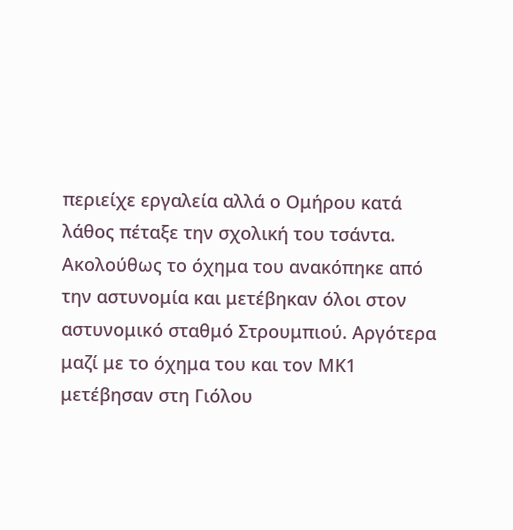περιείχε εργαλεία αλλά ο Ομήρου κατά λάθος πέταξε την σχολική του τσάντα. Ακολούθως το όχημα του ανακόπηκε από την αστυνομία και μετέβηκαν όλοι στον αστυνομικό σταθμό Στρουμπιού. Αργότερα μαζί με το όχημα του και τον ΜΚ1 μετέβησαν στη Γιόλου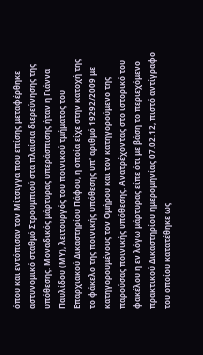όπου και εντόπισαν τον Μίτσιγγα που επίσης μεταφέρθηκε αστυνομικό σταθμό Στρουμπιού στα πλαίσια διερεύνησης της υπόθεσης. Μοναδικός μάρτυρας υπεράσπισης ήταν η Γιάννα Παυλίδου (ΜΥ), λειτουργός του ποινικού τμήματος του Επαρχιακού Δικαστηρίου Πάφου, η οποία είχε στην κατοχή της το φάκελο της ποινικής υπόθεσης υπ' αριθμό 19292/2009 με κατηγορουμένους τον Ομήρου και τον κατηγορούμενο της παρούσας ποινικής υπόθεσης. Ανατρέχοντας στο ιστορικό του φακέλου η εν λόγω μάρτυρας είπε ότι με βάση το περιεχόμενο πρακτικού Δικαστηρίου ημερομηνίας 07.02.12, πιστό αντίγραφο του οποίου κατατέθηκε ως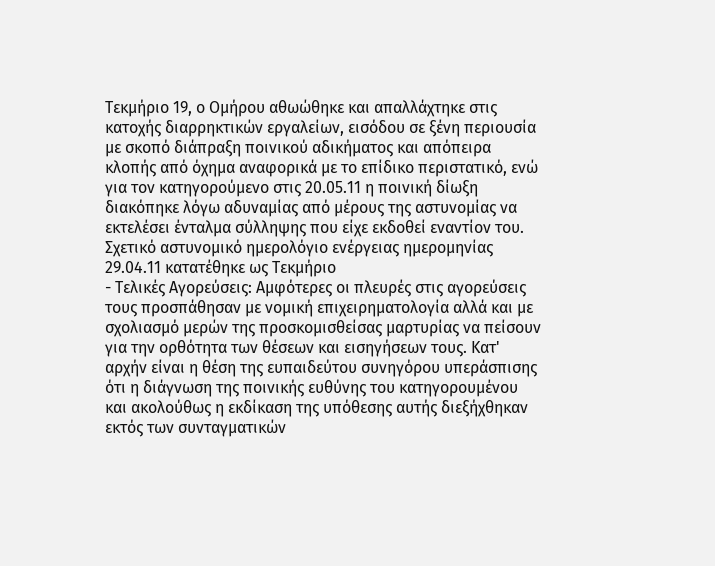Τεκμήριο 19, ο Ομήρου αθωώθηκε και απαλλάχτηκε στις κατοχής διαρρηκτικών εργαλείων, εισόδου σε ξένη περιουσία με σκοπό διάπραξη ποινικού αδικήματος και απόπειρα κλοπής από όχημα αναφορικά με το επίδικο περιστατικό, ενώ για τον κατηγορούμενο στις 20.05.11 η ποινική δίωξη διακόπηκε λόγω αδυναμίας από μέρους της αστυνομίας να εκτελέσει ένταλμα σύλληψης που είχε εκδοθεί εναντίον του. Σχετικό αστυνομικό ημερολόγιο ενέργειας ημερομηνίας 29.04.11 κατατέθηκε ως Τεκμήριο
- Τελικές Αγορεύσεις: Αμφότερες οι πλευρές στις αγορεύσεις τους προσπάθησαν με νομική επιχειρηματολογία αλλά και με σχολιασμό μερών της προσκομισθείσας μαρτυρίας να πείσουν για την ορθότητα των θέσεων και εισηγήσεων τους. Κατ' αρχήν είναι η θέση της ευπαιδεύτου συνηγόρου υπεράσπισης ότι η διάγνωση της ποινικής ευθύνης του κατηγορουμένου και ακολούθως η εκδίκαση της υπόθεσης αυτής διεξήχθηκαν εκτός των συνταγματικών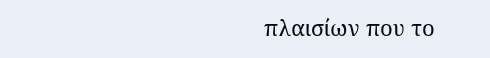πλαισίων που το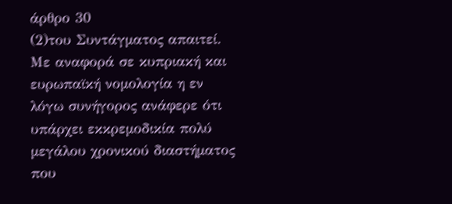άρθρο 30
(2)του Συντάγματος απαιτεί. Με αναφορά σε κυπριακή και ευρωπαϊκή νομολογία η εν λόγω συνήγορος ανάφερε ότι υπάρχει εκκρεμοδικία πολύ μεγάλου χρονικού διαστήματος που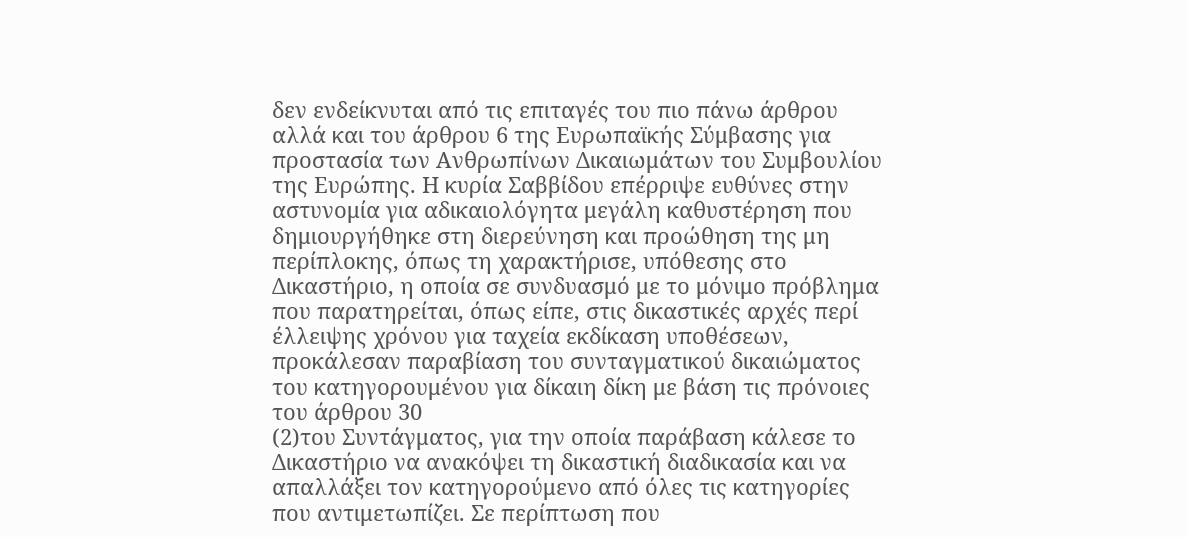δεν ενδείκνυται από τις επιταγές του πιο πάνω άρθρου αλλά και του άρθρου 6 της Ευρωπαϊκής Σύμβασης για προστασία των Ανθρωπίνων Δικαιωμάτων του Συμβουλίου της Ευρώπης. Η κυρία Σαββίδου επέρριψε ευθύνες στην αστυνομία για αδικαιολόγητα μεγάλη καθυστέρηση που δημιουργήθηκε στη διερεύνηση και προώθηση της μη περίπλοκης, όπως τη χαρακτήρισε, υπόθεσης στο Δικαστήριο, η οποία σε συνδυασμό με το μόνιμο πρόβλημα που παρατηρείται, όπως είπε, στις δικαστικές αρχές περί έλλειψης χρόνου για ταχεία εκδίκαση υποθέσεων, προκάλεσαν παραβίαση του συνταγματικού δικαιώματος του κατηγορουμένου για δίκαιη δίκη με βάση τις πρόνοιες του άρθρου 30
(2)του Συντάγματος, για την οποία παράβαση κάλεσε το Δικαστήριο να ανακόψει τη δικαστική διαδικασία και να απαλλάξει τον κατηγορούμενο από όλες τις κατηγορίες που αντιμετωπίζει. Σε περίπτωση που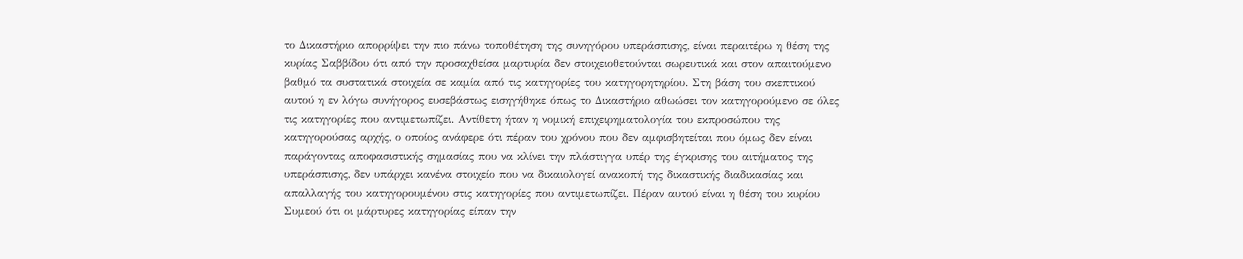το Δικαστήριο απορρίψει την πιο πάνω τοποθέτηση της συνηγόρου υπεράσπισης, είναι περαιτέρω η θέση της κυρίας Σαββίδου ότι από την προσαχθείσα μαρτυρία δεν στοιχειοθετούνται σωρευτικά και στον απαιτούμενο βαθμό τα συστατικά στοιχεία σε καμία από τις κατηγορίες του κατηγορητηρίου. Στη βάση του σκεπτικού αυτού η εν λόγω συνήγορος ευσεβάστως εισηγήθηκε όπως το Δικαστήριο αθωώσει τον κατηγορούμενο σε όλες τις κατηγορίες που αντιμετωπίζει. Αντίθετη ήταν η νομική επιχειρηματολογία του εκπροσώπου της κατηγορούσας αρχής, ο οποίος ανάφερε ότι πέραν του χρόνου που δεν αμφισβητείται που όμως δεν είναι παράγοντας αποφασιστικής σημασίας που να κλίνει την πλάστιγγα υπέρ της έγκρισης του αιτήματος της υπεράσπισης, δεν υπάρχει κανένα στοιχείο που να δικαιολογεί ανακοπή της δικαστικής διαδικασίας και απαλλαγής του κατηγορουμένου στις κατηγορίες που αντιμετωπίζει. Πέραν αυτού είναι η θέση του κυρίου Συμεού ότι οι μάρτυρες κατηγορίας είπαν την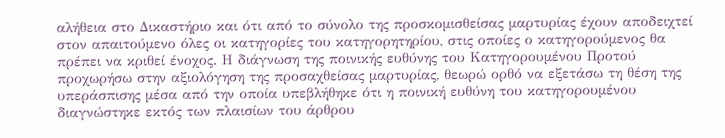αλήθεια στο Δικαστήριο και ότι από το σύνολο της προσκομισθείσας μαρτυρίας έχουν αποδειχτεί στον απαιτούμενο όλες οι κατηγορίες του κατηγορητηρίου, στις οποίες ο κατηγορούμενος θα πρέπει να κριθεί ένοχος. Η διάγνωση της ποινικής ευθύνης του Κατηγορουμένου Προτού προχωρήσω στην αξιολόγηση της προσαχθείσας μαρτυρίας, θεωρώ ορθό να εξετάσω τη θέση της υπεράσπισης μέσα από την οποία υπεβλήθηκε ότι η ποινική ευθύνη του κατηγορουμένου διαγνώστηκε εκτός των πλαισίων του άρθρου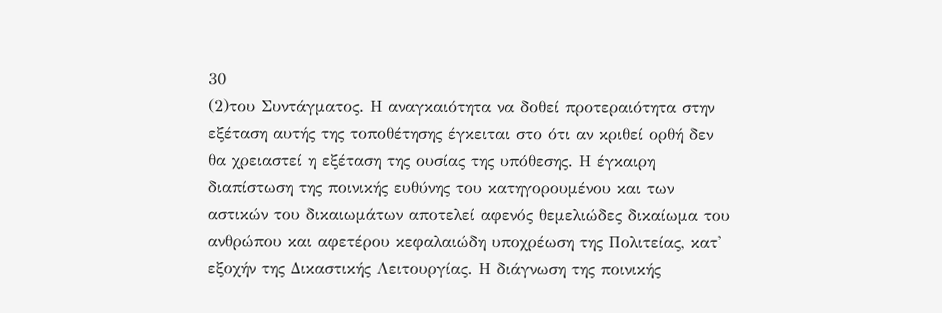30
(2)του Συντάγματος. Η αναγκαιότητα να δοθεί προτεραιότητα στην εξέταση αυτής της τοποθέτησης έγκειται στο ότι αν κριθεί ορθή δεν θα χρειαστεί η εξέταση της ουσίας της υπόθεσης. Η έγκαιρη διαπίστωση της ποινικής ευθύνης του κατηγορουμένου και των αστικών του δικαιωμάτων αποτελεί αφενός θεμελιώδες δικαίωμα του ανθρώπου και αφετέρου κεφαλαιώδη υποχρέωση της Πολιτείας, κατ' εξοχήν της Δικαστικής Λειτουργίας. Η διάγνωση της ποινικής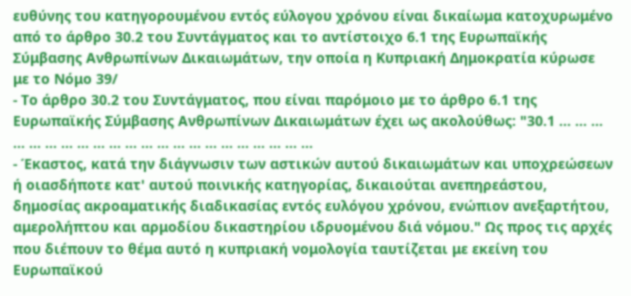ευθύνης του κατηγορουμένου εντός εύλογου χρόνου είναι δικαίωμα κατοχυρωμένο από το άρθρο 30.2 του Συντάγματος και το αντίστοιχο 6.1 της Ευρωπαϊκής Σύμβασης Ανθρωπίνων Δικαιωμάτων, την οποία η Κυπριακή Δημοκρατία κύρωσε με το Νόμο 39/
- Το άρθρο 30.2 του Συντάγματος, που είναι παρόμοιο με το άρθρο 6.1 της Ευρωπαϊκής Σύμβασης Ανθρωπίνων Δικαιωμάτων έχει ως ακολούθως: "30.1 ... ... ... ... ... ... ... ... ... ... ... ... ... ... ... ... ... ... ... ... ... ...
- Έκαστος, κατά την διάγνωσιν των αστικών αυτού δικαιωμάτων και υποχρεώσεων ή οιασδήποτε κατ' αυτού ποινικής κατηγορίας, δικαιούται ανεπηρεάστου, δημοσίας ακροαματικής διαδικασίας εντός ευλόγου χρόνου, ενώπιον ανεξαρτήτου, αμερολήπτου και αρμοδίου δικαστηρίου ιδρυομένου διά νόμου." Ως προς τις αρχές που διέπουν το θέμα αυτό η κυπριακή νομολογία ταυτίζεται με εκείνη του Ευρωπαϊκού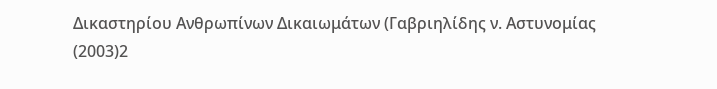Δικαστηρίου Ανθρωπίνων Δικαιωμάτων (Γαβριηλίδης ν. Αστυνομίας
(2003)2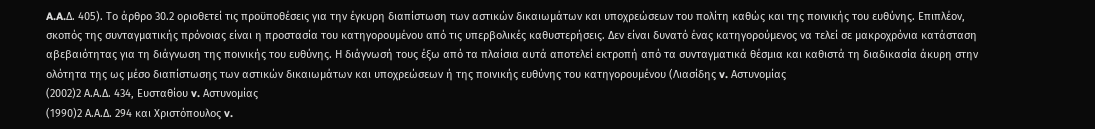A.A.Δ. 405). Το άρθρο 30.2 οριοθετεί τις προϋποθέσεις για την έγκυρη διαπίστωση των αστικών δικαιωμάτων και υποχρεώσεων του πολίτη καθώς και της ποινικής του ευθύνης. Επιπλέον, σκοπός της συνταγματικής πρόνοιας είναι η προστασία του κατηγορουμένου από τις υπερβολικές καθυστερήσεις. Δεν είναι δυνατό ένας κατηγορούμενος να τελεί σε μακροχρόνια κατάσταση αβεβαιότητας για τη διάγνωση της ποινικής του ευθύνης. Η διάγνωσή τους έξω από τα πλαίσια αυτά αποτελεί εκτροπή από τα συνταγματικά θέσμια και καθιστά τη διαδικασία άκυρη στην ολότητα της ως μέσο διαπίστωσης των αστικών δικαιωμάτων και υποχρεώσεων ή της ποινικής ευθύνης του κατηγορουμένου (Λιασίδης v. Αστυνομίας
(2002)2 Α.Α.Δ. 434, Ευσταθίου v. Αστυνομίας
(1990)2 Α.Α.Δ. 294 και Χριστόπουλος v.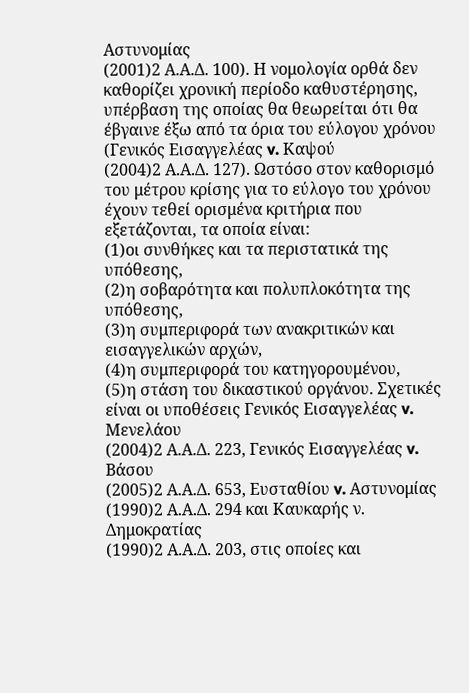Αστυνομίας
(2001)2 Α.Α.Δ. 100). Η νομολογία ορθά δεν καθορίζει χρονική περίοδο καθυστέρησης, υπέρβαση της οποίας θα θεωρείται ότι θα έβγαινε έξω από τα όρια του εύλογου χρόνου (Γενικός Εισαγγελέας v. Καψού
(2004)2 Α.Α.Δ. 127). Ωστόσο στον καθορισμό του μέτρου κρίσης για το εύλογο του χρόνου έχουν τεθεί ορισμένα κριτήρια που εξετάζονται, τα οποία είναι:
(1)οι συνθήκες και τα περιστατικά της υπόθεσης,
(2)η σοβαρότητα και πολυπλοκότητα της υπόθεσης,
(3)η συμπεριφορά των ανακριτικών και εισαγγελικών αρχών,
(4)η συμπεριφορά του κατηγορουμένου,
(5)η στάση του δικαστικού οργάνου. Σχετικές είναι οι υποθέσεις Γενικός Εισαγγελέας v. Μενελάου
(2004)2 Α.Α.Δ. 223, Γενικός Εισαγγελέας v. Βάσου
(2005)2 Α.Α.Δ. 653, Ευσταθίου v. Αστυνομίας
(1990)2 Α.Α.Δ. 294 και Καυκαρής ν. Δημοκρατίας
(1990)2 Α.Α.Δ. 203, στις οποίες και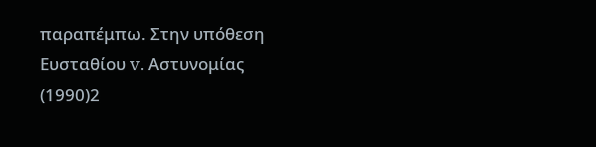παραπέμπω. Στην υπόθεση Ευσταθίου v. Αστυνομίας
(1990)2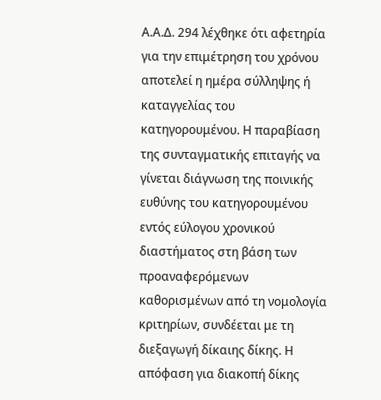Α.Α.Δ. 294 λέχθηκε ότι αφετηρία για την επιμέτρηση του χρόνου αποτελεί η ημέρα σύλληψης ή καταγγελίας του κατηγορουμένου. Η παραβίαση της συνταγματικής επιταγής να γίνεται διάγνωση της ποινικής ευθύνης του κατηγορουμένου εντός εύλογου χρονικού διαστήματος στη βάση των προαναφερόμενων καθορισμένων από τη νομολογία κριτηρίων, συνδέεται με τη διεξαγωγή δίκαιης δίκης. Η απόφαση για διακοπή δίκης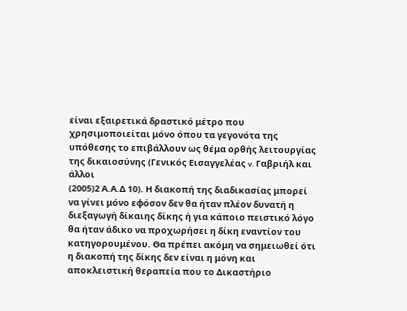είναι εξαιρετικά δραστικό μέτρο που χρησιμοποιείται μόνο όπου τα γεγονότα της υπόθεσης το επιβάλλουν ως θέμα ορθής λειτουργίας της δικαιοσύνης (Γενικός Εισαγγελέας v. Γαβριήλ και άλλοι
(2005)2 Α.Α.Δ 10). Η διακοπή της διαδικασίας μπορεί να γίνει μόνο εφόσον δεν θα ήταν πλέον δυνατή η διεξαγωγή δίκαιης δίκης ή για κάποιο πειστικό λόγο θα ήταν άδικο να προχωρήσει η δίκη εναντίον του κατηγορουμένου. Θα πρέπει ακόμη να σημειωθεί ότι η διακοπή της δίκης δεν είναι η μόνη και αποκλειστική θεραπεία που το Δικαστήριο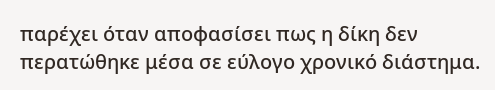παρέχει όταν αποφασίσει πως η δίκη δεν περατώθηκε μέσα σε εύλογο χρονικό διάστημα.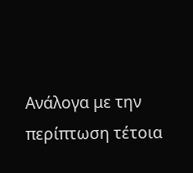Ανάλογα με την περίπτωση τέτοια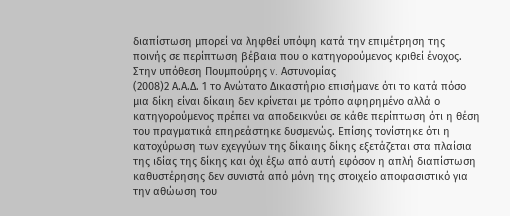διαπίστωση μπορεί να ληφθεί υπόψη κατά την επιμέτρηση της ποινής σε περίπτωση βέβαια που ο κατηγορούμενος κριθεί ένοχος. Στην υπόθεση Πουμπούρης v. Αστυνομίας
(2008)2 Α.Α.Δ. 1 το Ανώτατο Δικαστήριο επισήμανε ότι το κατά πόσο μια δίκη είναι δίκαιη δεν κρίνεται με τρόπο αφηρημένο αλλά ο κατηγορούμενος πρέπει να αποδεικνύει σε κάθε περίπτωση ότι η θέση του πραγματικά επηρεάστηκε δυσμενώς. Επίσης τονίστηκε ότι η κατοχύρωση των εχεγγύων της δίκαιης δίκης εξετάζεται στα πλαίσια της ιδίας της δίκης και όχι έξω από αυτή εφόσον η απλή διαπίστωση καθυστέρησης δεν συνιστά από μόνη της στοιχείο αποφασιστικό για την αθώωση του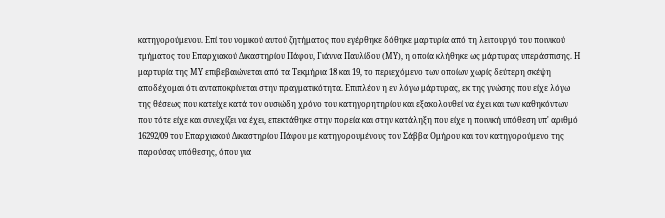κατηγορούμενου. Επί του νομικού αυτού ζητήματος που εγέρθηκε δόθηκε μαρτυρία από τη λειτουργό του ποινικού τμήματος του Επαρχιακού Δικαστηρίου Πάφου, Γιάννα Παυλίδου (ΜΥ), η οποία κλήθηκε ως μάρτυρας υπεράσπισης. Η μαρτυρία της ΜΥ επιβεβαιώνεται από τα Τεκμήρια 18 και 19, το περιεχόμενο των οποίων χωρίς δεύτερη σκέψη αποδέχομαι ότι ανταποκρίνεται στην πραγματικότητα. Επιπλέον η εν λόγω μάρτυρας, εκ της γνώσης που είχε λόγω της θέσεως που κατείχε κατά τον ουσιώδη χρόνο του κατηγορητηρίου και εξακολουθεί να έχει και των καθηκόντων που τότε είχε και συνεχίζει να έχει, επεκτάθηκε στην πορεία και στην κατάληξη που είχε η ποινική υπόθεση υπ' αριθμό 16292/09 του Επαρχιακού Δικαστηρίου Πάφου με κατηγορουμένους τον Σάββα Ομήρου και τον κατηγορούμενο της παρούσας υπόθεσης, όπου για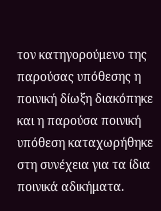τον κατηγορούμενο της παρούσας υπόθεσης η ποινική δίωξη διακόπηκε και η παρούσα ποινική υπόθεση καταχωρήθηκε στη συνέχεια για τα ίδια ποινικά αδικήματα.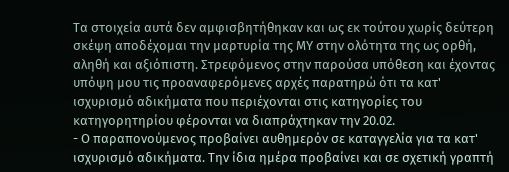Τα στοιχεία αυτά δεν αμφισβητήθηκαν και ως εκ τούτου χωρίς δεύτερη σκέψη αποδέχομαι την μαρτυρία της ΜΥ στην ολότητα της ως ορθή, αληθή και αξιόπιστη. Στρεφόμενος στην παρούσα υπόθεση και έχοντας υπόψη μου τις προαναφερόμενες αρχές παρατηρώ ότι τα κατ' ισχυρισμό αδικήματα που περιέχονται στις κατηγορίες του κατηγορητηρίου φέρονται να διαπράχτηκαν την 20.02.
- Ο παραπονούμενος προβαίνει αυθημερόν σε καταγγελία για τα κατ' ισχυρισμό αδικήματα. Την ίδια ημέρα προβαίνει και σε σχετική γραπτή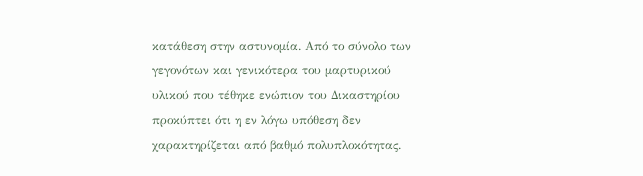κατάθεση στην αστυνομία. Από το σύνολο των γεγονότων και γενικότερα του μαρτυρικού υλικού που τέθηκε ενώπιον του Δικαστηρίου προκύπτει ότι η εν λόγω υπόθεση δεν χαρακτηρίζεται από βαθμό πολυπλοκότητας.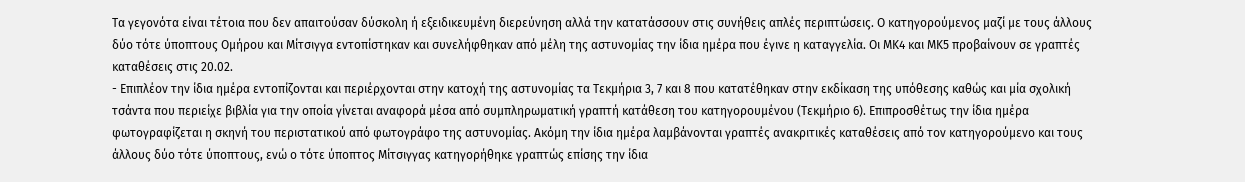Τα γεγονότα είναι τέτοια που δεν απαιτούσαν δύσκολη ή εξειδικευμένη διερεύνηση αλλά την κατατάσσουν στις συνήθεις απλές περιπτώσεις. Ο κατηγορούμενος μαζί με τους άλλους δύο τότε ύποπτους Ομήρου και Μίτσιγγα εντοπίστηκαν και συνελήφθηκαν από μέλη της αστυνομίας την ίδια ημέρα που έγινε η καταγγελία. Οι ΜΚ4 και ΜΚ5 προβαίνουν σε γραπτές καταθέσεις στις 20.02.
- Επιπλέον την ίδια ημέρα εντοπίζονται και περιέρχονται στην κατοχή της αστυνομίας τα Τεκμήρια 3, 7 και 8 που κατατέθηκαν στην εκδίκαση της υπόθεσης καθώς και μία σχολική τσάντα που περιείχε βιβλία για την οποία γίνεται αναφορά μέσα από συμπληρωματική γραπτή κατάθεση του κατηγορουμένου (Τεκμήριο 6). Επιπροσθέτως την ίδια ημέρα φωτογραφίζεται η σκηνή του περιστατικού από φωτογράφο της αστυνομίας. Ακόμη την ίδια ημέρα λαμβάνονται γραπτές ανακριτικές καταθέσεις από τον κατηγορούμενο και τους άλλους δύο τότε ύποπτους, ενώ ο τότε ύποπτος Μίτσιγγας κατηγορήθηκε γραπτώς επίσης την ίδια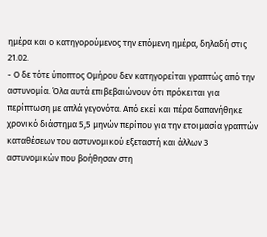ημέρα και ο κατηγορούμενος την επόμενη ημέρα, δηλαδή στις 21.02.
- Ο δε τότε ύποπτος Ομήρου δεν κατηγορείται γραπτώς από την αστυνομία. Όλα αυτά επιβεβαιώνουν ότι πρόκειται για περίπτωση με απλά γεγονότα. Από εκεί και πέρα δαπανήθηκε χρονικό διάστημα 5,5 μηνών περίπου για την ετοιμασία γραπτών καταθέσεων του αστυνομικού εξεταστή και άλλων 3 αστυνομικών που βοήθησαν στη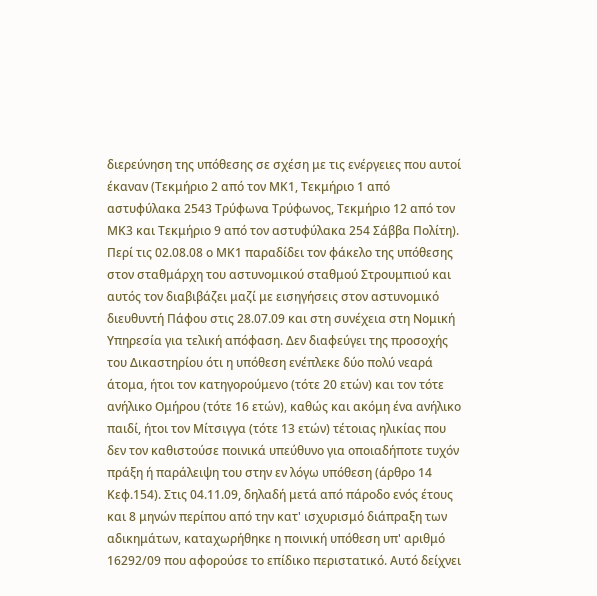διερεύνηση της υπόθεσης σε σχέση με τις ενέργειες που αυτοί έκαναν (Τεκμήριο 2 από τον ΜΚ1, Τεκμήριο 1 από αστυφύλακα 2543 Τρύφωνα Τρύφωνος, Τεκμήριο 12 από τον ΜΚ3 και Τεκμήριο 9 από τον αστυφύλακα 254 Σάββα Πολίτη). Περί τις 02.08.08 ο ΜΚ1 παραδίδει τον φάκελο της υπόθεσης στον σταθμάρχη του αστυνομικού σταθμού Στρουμπιού και αυτός τον διαβιβάζει μαζί με εισηγήσεις στον αστυνομικό διευθυντή Πάφου στις 28.07.09 και στη συνέχεια στη Νομική Υπηρεσία για τελική απόφαση. Δεν διαφεύγει της προσοχής του Δικαστηρίου ότι η υπόθεση ενέπλεκε δύο πολύ νεαρά άτομα, ήτοι τον κατηγορούμενο (τότε 20 ετών) και τον τότε ανήλικο Ομήρου (τότε 16 ετών), καθώς και ακόμη ένα ανήλικο παιδί, ήτοι τον Μίτσιγγα (τότε 13 ετών) τέτοιας ηλικίας που δεν τον καθιστούσε ποινικά υπεύθυνο για οποιαδήποτε τυχόν πράξη ή παράλειψη του στην εν λόγω υπόθεση (άρθρο 14 Κεφ.154). Στις 04.11.09, δηλαδή μετά από πάροδο ενός έτους και 8 μηνών περίπου από την κατ' ισχυρισμό διάπραξη των αδικημάτων, καταχωρήθηκε η ποινική υπόθεση υπ' αριθμό 16292/09 που αφορούσε το επίδικο περιστατικό. Αυτό δείχνει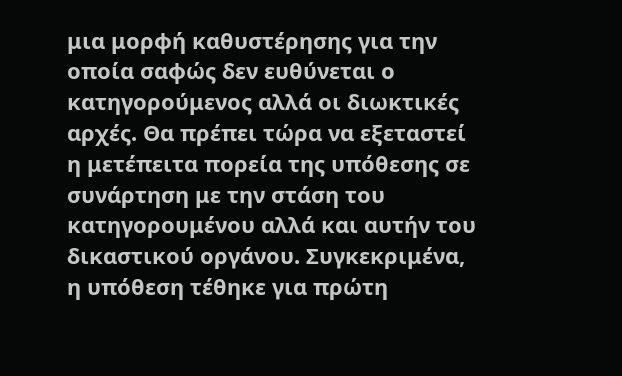μια μορφή καθυστέρησης για την οποία σαφώς δεν ευθύνεται ο κατηγορούμενος αλλά οι διωκτικές αρχές. Θα πρέπει τώρα να εξεταστεί η μετέπειτα πορεία της υπόθεσης σε συνάρτηση με την στάση του κατηγορουμένου αλλά και αυτήν του δικαστικού οργάνου. Συγκεκριμένα, η υπόθεση τέθηκε για πρώτη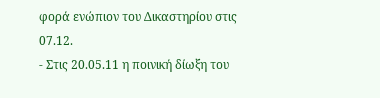φορά ενώπιον του Δικαστηρίου στις 07.12.
- Στις 20.05.11 η ποινική δίωξη του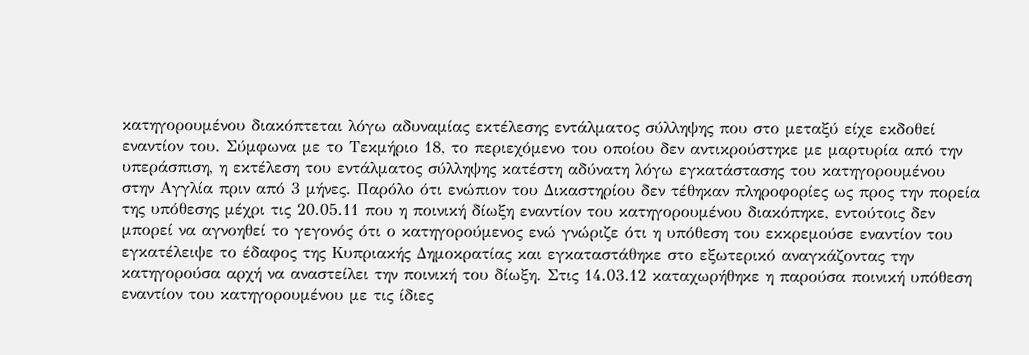κατηγορουμένου διακόπτεται λόγω αδυναμίας εκτέλεσης εντάλματος σύλληψης που στο μεταξύ είχε εκδοθεί εναντίον του. Σύμφωνα με το Τεκμήριο 18, το περιεχόμενο του οποίου δεν αντικρούστηκε με μαρτυρία από την υπεράσπιση, η εκτέλεση του εντάλματος σύλληψης κατέστη αδύνατη λόγω εγκατάστασης του κατηγορουμένου στην Αγγλία πριν από 3 μήνες. Παρόλο ότι ενώπιον του Δικαστηρίου δεν τέθηκαν πληροφορίες ως προς την πορεία της υπόθεσης μέχρι τις 20.05.11 που η ποινική δίωξη εναντίον του κατηγορουμένου διακόπηκε, εντούτοις δεν μπορεί να αγνοηθεί το γεγονός ότι ο κατηγορούμενος ενώ γνώριζε ότι η υπόθεση του εκκρεμούσε εναντίον του εγκατέλειψε το έδαφος της Κυπριακής Δημοκρατίας και εγκαταστάθηκε στο εξωτερικό αναγκάζοντας την κατηγορούσα αρχή να αναστείλει την ποινική του δίωξη. Στις 14.03.12 καταχωρήθηκε η παρούσα ποινική υπόθεση εναντίον του κατηγορουμένου με τις ίδιες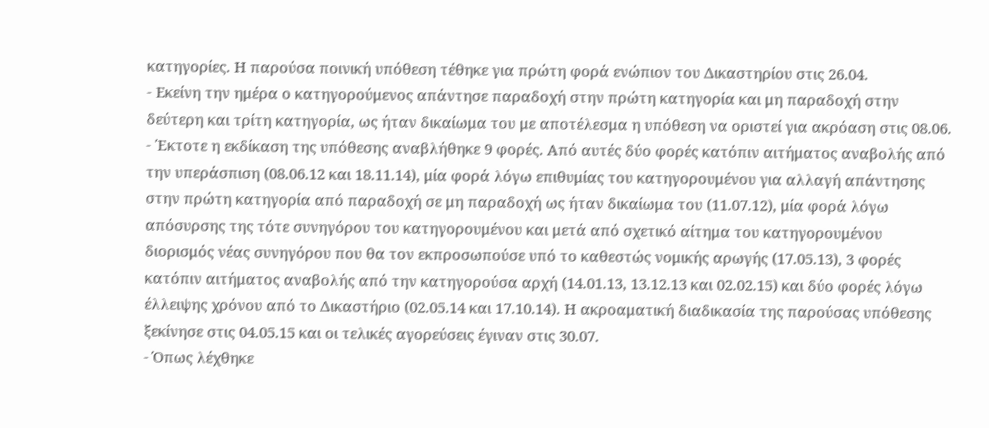κατηγορίες. Η παρούσα ποινική υπόθεση τέθηκε για πρώτη φορά ενώπιον του Δικαστηρίου στις 26.04.
- Εκείνη την ημέρα ο κατηγορούμενος απάντησε παραδοχή στην πρώτη κατηγορία και μη παραδοχή στην δεύτερη και τρίτη κατηγορία, ως ήταν δικαίωμα του με αποτέλεσμα η υπόθεση να οριστεί για ακρόαση στις 08.06.
- Έκτοτε η εκδίκαση της υπόθεσης αναβλήθηκε 9 φορές. Από αυτές δύο φορές κατόπιν αιτήματος αναβολής από την υπεράσπιση (08.06.12 και 18.11.14), μία φορά λόγω επιθυμίας του κατηγορουμένου για αλλαγή απάντησης στην πρώτη κατηγορία από παραδοχή σε μη παραδοχή ως ήταν δικαίωμα του (11.07.12), μία φορά λόγω απόσυρσης της τότε συνηγόρου του κατηγορουμένου και μετά από σχετικό αίτημα του κατηγορουμένου διορισμός νέας συνηγόρου που θα τον εκπροσωπούσε υπό το καθεστώς νομικής αρωγής (17.05.13), 3 φορές κατόπιν αιτήματος αναβολής από την κατηγορούσα αρχή (14.01.13, 13.12.13 και 02.02.15) και δύο φορές λόγω έλλειψης χρόνου από το Δικαστήριο (02.05.14 και 17.10.14). Η ακροαματική διαδικασία της παρούσας υπόθεσης ξεκίνησε στις 04.05.15 και οι τελικές αγορεύσεις έγιναν στις 30.07.
- Όπως λέχθηκε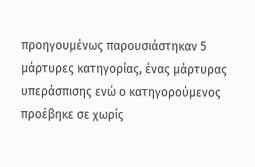προηγουμένως παρουσιάστηκαν 5 μάρτυρες κατηγορίας, ένας μάρτυρας υπεράσπισης ενώ ο κατηγορούμενος προέβηκε σε χωρίς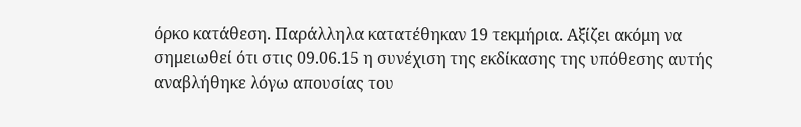όρκο κατάθεση. Παράλληλα κατατέθηκαν 19 τεκμήρια. Αξίζει ακόμη να σημειωθεί ότι στις 09.06.15 η συνέχιση της εκδίκασης της υπόθεσης αυτής αναβλήθηκε λόγω απουσίας του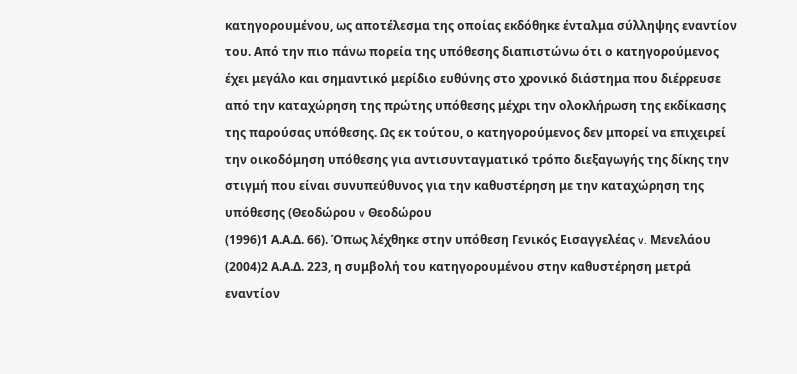κατηγορουμένου, ως αποτέλεσμα της οποίας εκδόθηκε ένταλμα σύλληψης εναντίον του. Από την πιο πάνω πορεία της υπόθεσης διαπιστώνω ότι ο κατηγορούμενος έχει μεγάλο και σημαντικό μερίδιο ευθύνης στο χρονικό διάστημα που διέρρευσε από την καταχώρηση της πρώτης υπόθεσης μέχρι την ολοκλήρωση της εκδίκασης της παρούσας υπόθεσης. Ως εκ τούτου, ο κατηγορούμενος δεν μπορεί να επιχειρεί την οικοδόμηση υπόθεσης για αντισυνταγματικό τρόπο διεξαγωγής της δίκης την στιγμή που είναι συνυπεύθυνος για την καθυστέρηση με την καταχώρηση της υπόθεσης (Θεοδώρου v Θεοδώρου
(1996)1 Α.Α.Δ. 66). Όπως λέχθηκε στην υπόθεση Γενικός Εισαγγελέας v. Μενελάου
(2004)2 Α.Α.Δ. 223, η συμβολή του κατηγορουμένου στην καθυστέρηση μετρά εναντίον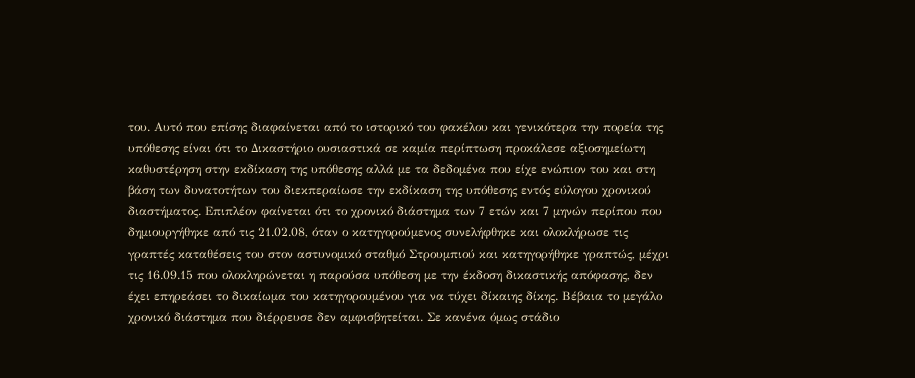του. Αυτό που επίσης διαφαίνεται από το ιστορικό του φακέλου και γενικότερα την πορεία της υπόθεσης είναι ότι το Δικαστήριο ουσιαστικά σε καμία περίπτωση προκάλεσε αξιοσημείωτη καθυστέρηση στην εκδίκαση της υπόθεσης αλλά με τα δεδομένα που είχε ενώπιον του και στη βάση των δυνατοτήτων του διεκπεραίωσε την εκδίκαση της υπόθεσης εντός εύλογου χρονικού διαστήματος. Επιπλέον φαίνεται ότι το χρονικό διάστημα των 7 ετών και 7 μηνών περίπου που δημιουργήθηκε από τις 21.02.08, όταν ο κατηγορούμενος συνελήφθηκε και ολοκλήρωσε τις γραπτές καταθέσεις του στον αστυνομικό σταθμό Στρουμπιού και κατηγορήθηκε γραπτώς, μέχρι τις 16.09.15 που ολοκληρώνεται η παρούσα υπόθεση με την έκδοση δικαστικής απόφασης, δεν έχει επηρεάσει το δικαίωμα του κατηγορουμένου για να τύχει δίκαιης δίκης. Βέβαια το μεγάλο χρονικό διάστημα που διέρρευσε δεν αμφισβητείται. Σε κανένα όμως στάδιο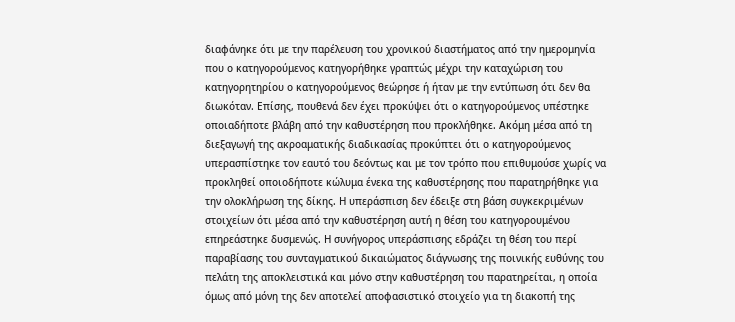διαφάνηκε ότι με την παρέλευση του χρονικού διαστήματος από την ημερομηνία που ο κατηγορούμενος κατηγορήθηκε γραπτώς μέχρι την καταχώριση του κατηγορητηρίου ο κατηγορούμενος θεώρησε ή ήταν με την εντύπωση ότι δεν θα διωκόταν. Επίσης, πουθενά δεν έχει προκύψει ότι ο κατηγορούμενος υπέστηκε οποιαδήποτε βλάβη από την καθυστέρηση που προκλήθηκε. Ακόμη μέσα από τη διεξαγωγή της ακροαματικής διαδικασίας προκύπτει ότι ο κατηγορούμενος υπερασπίστηκε τον εαυτό του δεόντως και με τον τρόπο που επιθυμούσε χωρίς να προκληθεί οποιοδήποτε κώλυμα ένεκα της καθυστέρησης που παρατηρήθηκε για την ολοκλήρωση της δίκης. Η υπεράσπιση δεν έδειξε στη βάση συγκεκριμένων στοιχείων ότι μέσα από την καθυστέρηση αυτή η θέση του κατηγορουμένου επηρεάστηκε δυσμενώς. Η συνήγορος υπεράσπισης εδράζει τη θέση του περί παραβίασης του συνταγματικού δικαιώματος διάγνωσης της ποινικής ευθύνης του πελάτη της αποκλειστικά και μόνο στην καθυστέρηση του παρατηρείται, η οποία όμως από μόνη της δεν αποτελεί αποφασιστικό στοιχείο για τη διακοπή της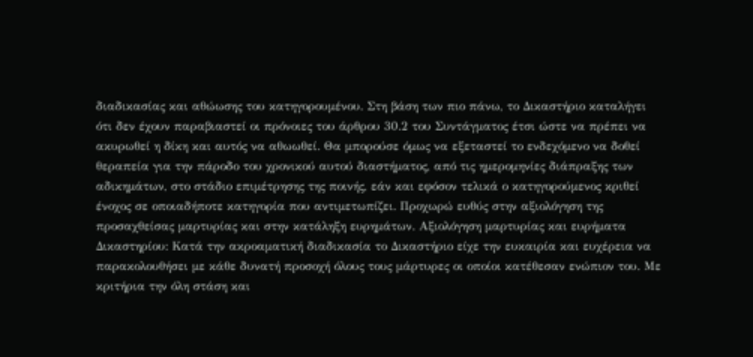διαδικασίας και αθώωσης του κατηγορουμένου. Στη βάση των πιο πάνω, το Δικαστήριο καταλήγει ότι δεν έχουν παραβιαστεί οι πρόνοιες του άρθρου 30.2 του Συντάγματος έτσι ώστε να πρέπει να ακυρωθεί η δίκη και αυτός να αθωωθεί. Θα μπορούσε όμως να εξεταστεί το ενδεχόμενο να δοθεί θεραπεία για την πάροδο του χρονικού αυτού διαστήματος, από τις ημερομηνίες διάπραξης των αδικημάτων, στο στάδιο επιμέτρησης της ποινής, εάν και εφόσον τελικά ο κατηγορούμενος κριθεί ένοχος σε οποιαδήποτε κατηγορία που αντιμετωπίζει. Προχωρώ ευθύς στην αξιολόγηση της προσαχθείσας μαρτυρίας και στην κατάληξη ευρημάτων. Αξιολόγηση μαρτυρίας και ευρήματα Δικαστηρίου: Κατά την ακροαματική διαδικασία το Δικαστήριο είχε την ευκαιρία και ευχέρεια να παρακολουθήσει με κάθε δυνατή προσοχή όλους τους μάρτυρες οι οποίοι κατέθεσαν ενώπιον του. Με κριτήρια την όλη στάση και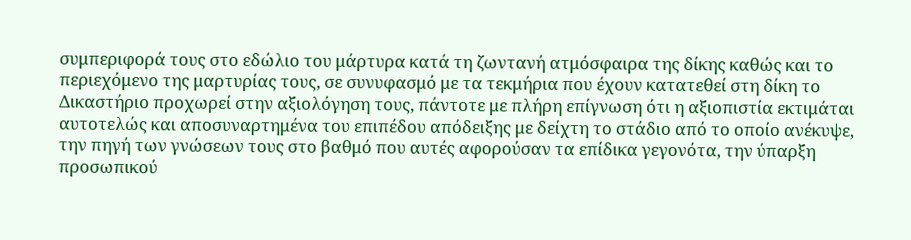συμπεριφορά τους στο εδώλιο του μάρτυρα κατά τη ζωντανή ατμόσφαιρα της δίκης καθώς και το περιεχόμενο της μαρτυρίας τους, σε συνυφασμό με τα τεκμήρια που έχουν κατατεθεί στη δίκη το Δικαστήριο προχωρεί στην αξιολόγηση τους, πάντοτε με πλήρη επίγνωση ότι η αξιοπιστία εκτιμάται αυτοτελώς και αποσυναρτημένα του επιπέδου απόδειξης με δείχτη το στάδιο από το οποίο ανέκυψε, την πηγή των γνώσεων τους στο βαθμό που αυτές αφορούσαν τα επίδικα γεγονότα, την ύπαρξη προσωπικού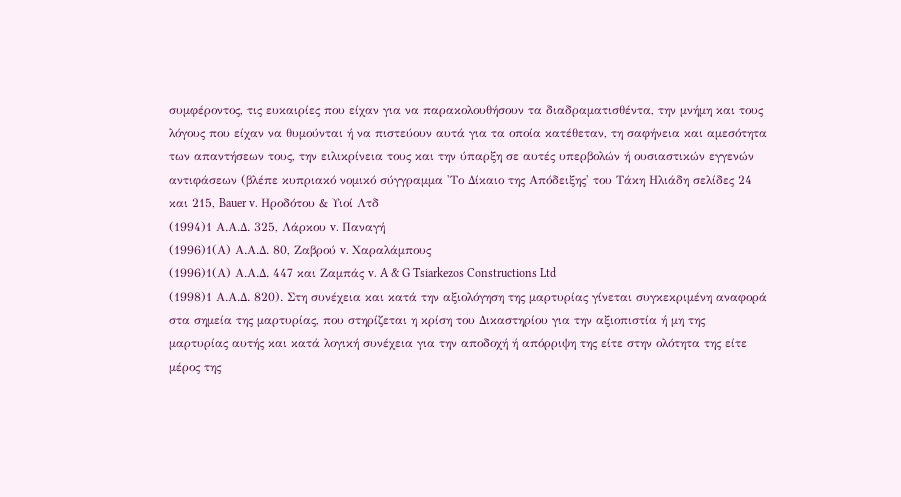συμφέροντος, τις ευκαιρίες που είχαν για να παρακολουθήσουν τα διαδραματισθέντα, την μνήμη και τους λόγους που είχαν να θυμούνται ή να πιστεύουν αυτά για τα οποία κατέθεταν, τη σαφήνεια και αμεσότητα των απαντήσεων τους, την ειλικρίνεια τους και την ύπαρξη σε αυτές υπερβολών ή ουσιαστικών εγγενών αντιφάσεων (βλέπε κυπριακό νομικό σύγγραμμα 'Το Δίκαιο της Απόδειξης' του Τάκη Ηλιάδη σελίδες 24 και 215, Bauer v. Ηροδότου & Υιοί Λτδ
(1994)1 Α.Α.Δ. 325, Λάρκου v. Παναγή
(1996)1(Α) Α.Α.Δ. 80, Ζαβρού v. Χαραλάμπους
(1996)1(Α) Α.Α.Δ. 447 και Ζαμπάς v. A & G Tsiarkezos Constructions Ltd
(1998)1 Α.Α.Δ. 820). Στη συνέχεια και κατά την αξιολόγηση της μαρτυρίας γίνεται συγκεκριμένη αναφορά στα σημεία της μαρτυρίας, που στηρίζεται η κρίση του Δικαστηρίου για την αξιοπιστία ή μη της μαρτυρίας αυτής και κατά λογική συνέχεια για την αποδοχή ή απόρριψη της είτε στην ολότητα της είτε μέρος της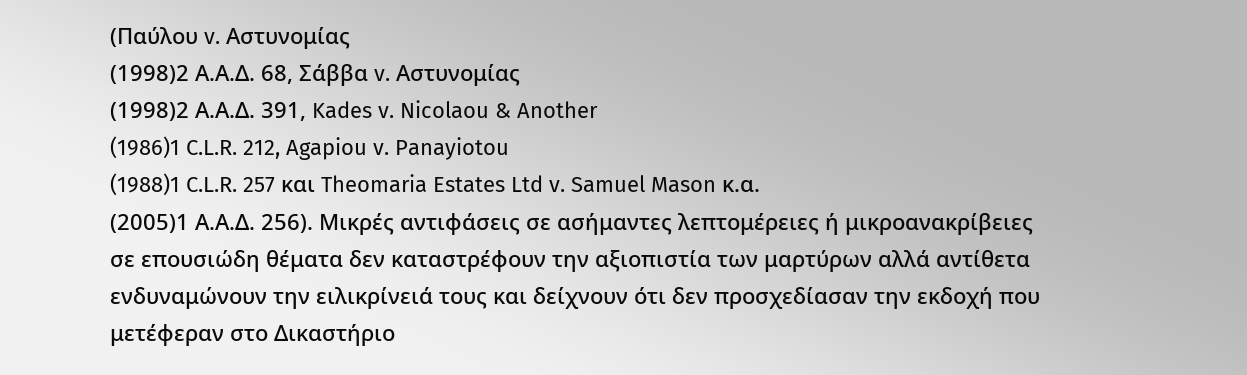(Παύλου v. Αστυνομίας
(1998)2 Α.Α.Δ. 68, Σάββα v. Αστυνομίας
(1998)2 Α.Α.Δ. 391, Kades v. Nicolaou & Another
(1986)1 C.L.R. 212, Agapiou v. Panayiotou
(1988)1 C.L.R. 257 και Theomaria Estates Ltd v. Samuel Mason κ.α.
(2005)1 Α.Α.Δ. 256). Μικρές αντιφάσεις σε ασήμαντες λεπτομέρειες ή μικροανακρίβειες σε επουσιώδη θέματα δεν καταστρέφουν την αξιοπιστία των μαρτύρων αλλά αντίθετα ενδυναμώνουν την ειλικρίνειά τους και δείχνουν ότι δεν προσχεδίασαν την εκδοχή που μετέφεραν στο Δικαστήριο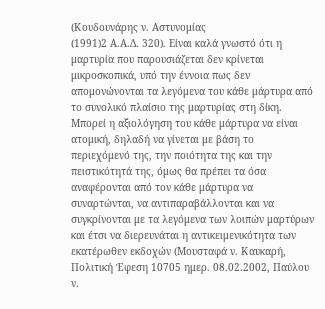(Κουδουνάρης ν. Αστυνομίας
(1991)2 Α.Α.Δ. 320). Είναι καλά γνωστό ότι η μαρτυρία που παρουσιάζεται δεν κρίνεται μικροσκοπικά, υπό την έννοια πως δεν απομονώνονται τα λεγόμενα του κάθε μάρτυρα από το συνολικό πλαίσιο της μαρτυρίας στη δίκη. Μπορεί η αξιολόγηση του κάθε μάρτυρα να είναι ατομική, δηλαδή να γίνεται με βάση το περιεχόμενό της, την ποιότητα της και την πειστικότητά της, όμως θα πρέπει τα όσα αναφέρονται από τον κάθε μάρτυρα να συναρτώνται, να αντιπαραβάλλονται και να συγκρίνονται με τα λεγόμενα των λοιπών μαρτύρων και έτσι να διερευνάται η αντικειμενικότητα των εκατέρωθεν εκδοχών (Μουσταφά ν. Καυκαρή, Πολιτική Έφεση 10705 ημερ. 08.02.2002, Παύλου ν.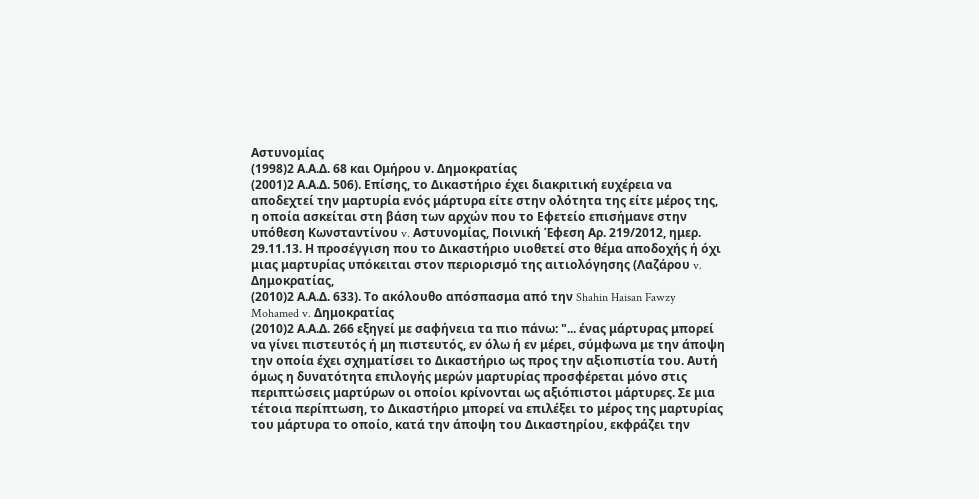Αστυνομίας
(1998)2 Α.Α.Δ. 68 και Ομήρου ν. Δημοκρατίας
(2001)2 Α.Α.Δ. 506). Επίσης, το Δικαστήριο έχει διακριτική ευχέρεια να αποδεχτεί την μαρτυρία ενός μάρτυρα είτε στην ολότητα της είτε μέρος της, η οποία ασκείται στη βάση των αρχών που το Εφετείο επισήμανε στην υπόθεση Κωνσταντίνου v. Αστυνομίας, Ποινική Έφεση Αρ. 219/2012, ημερ. 29.11.13. Η προσέγγιση που το Δικαστήριο υιοθετεί στο θέμα αποδοχής ή όχι μιας μαρτυρίας υπόκειται στον περιορισμό της αιτιολόγησης (Λαζάρου v. Δημοκρατίας,
(2010)2 Α.Α.Δ. 633). Το ακόλουθο απόσπασμα από την Shahin Haisan Fawzy Mohamed v. Δημοκρατίας
(2010)2 Α.Α.Δ. 266 εξηγεί με σαφήνεια τα πιο πάνω: "... ένας μάρτυρας μπορεί να γίνει πιστευτός ή μη πιστευτός, εν όλω ή εν μέρει, σύμφωνα με την άποψη την οποία έχει σχηματίσει το Δικαστήριο ως προς την αξιοπιστία του. Αυτή όμως η δυνατότητα επιλογής μερών μαρτυρίας προσφέρεται μόνο στις περιπτώσεις μαρτύρων οι οποίοι κρίνονται ως αξιόπιστοι μάρτυρες. Σε μια τέτοια περίπτωση, το Δικαστήριο μπορεί να επιλέξει το μέρος της μαρτυρίας του μάρτυρα το οποίο, κατά την άποψη του Δικαστηρίου, εκφράζει την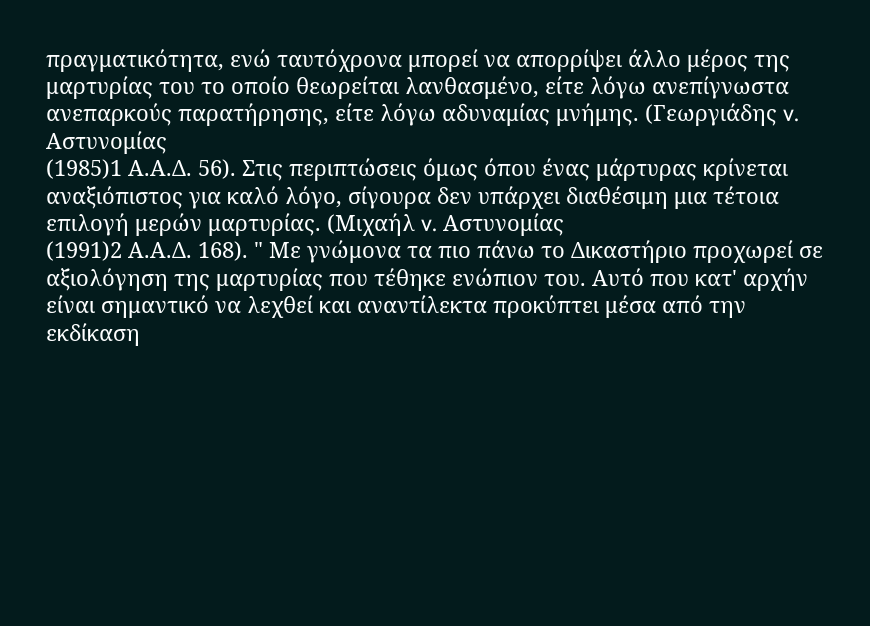πραγματικότητα, ενώ ταυτόχρονα μπορεί να απορρίψει άλλο μέρος της μαρτυρίας του το οποίο θεωρείται λανθασμένο, είτε λόγω ανεπίγνωστα ανεπαρκούς παρατήρησης, είτε λόγω αδυναμίας μνήμης. (Γεωργιάδης v. Αστυνομίας
(1985)1 Α.Α.Δ. 56). Στις περιπτώσεις όμως όπου ένας μάρτυρας κρίνεται αναξιόπιστος για καλό λόγο, σίγουρα δεν υπάρχει διαθέσιμη μια τέτοια επιλογή μερών μαρτυρίας. (Μιχαήλ v. Αστυνομίας
(1991)2 Α.Α.Δ. 168). " Με γνώμονα τα πιο πάνω το Δικαστήριο προχωρεί σε αξιολόγηση της μαρτυρίας που τέθηκε ενώπιον του. Αυτό που κατ' αρχήν είναι σημαντικό να λεχθεί και αναντίλεκτα προκύπτει μέσα από την εκδίκαση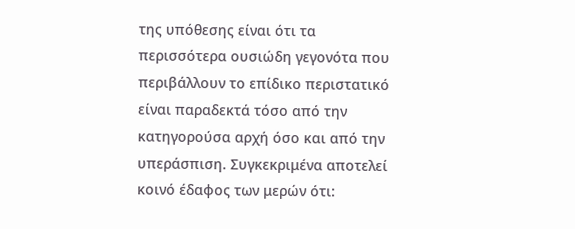της υπόθεσης είναι ότι τα περισσότερα ουσιώδη γεγονότα που περιβάλλουν το επίδικο περιστατικό είναι παραδεκτά τόσο από την κατηγορούσα αρχή όσο και από την υπεράσπιση. Συγκεκριμένα αποτελεί κοινό έδαφος των μερών ότι: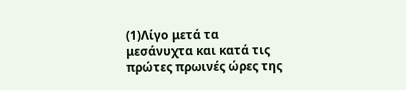(1)Λίγο μετά τα μεσάνυχτα και κατά τις πρώτες πρωινές ώρες της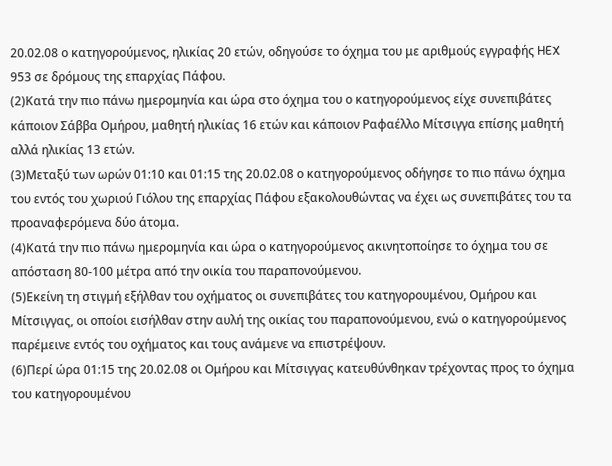20.02.08 ο κατηγορούμενος, ηλικίας 20 ετών, οδηγούσε το όχημα του με αριθμούς εγγραφής HEX 953 σε δρόμους της επαρχίας Πάφου.
(2)Κατά την πιο πάνω ημερομηνία και ώρα στο όχημα του ο κατηγορούμενος είχε συνεπιβάτες κάποιον Σάββα Ομήρου, μαθητή ηλικίας 16 ετών και κάποιον Ραφαέλλο Μίτσιγγα επίσης μαθητή αλλά ηλικίας 13 ετών.
(3)Μεταξύ των ωρών 01:10 και 01:15 της 20.02.08 ο κατηγορούμενος οδήγησε το πιο πάνω όχημα του εντός του χωριού Γιόλου της επαρχίας Πάφου εξακολουθώντας να έχει ως συνεπιβάτες του τα προαναφερόμενα δύο άτομα.
(4)Κατά την πιο πάνω ημερομηνία και ώρα ο κατηγορούμενος ακινητοποίησε το όχημα του σε απόσταση 80-100 μέτρα από την οικία του παραπονούμενου.
(5)Εκείνη τη στιγμή εξήλθαν του οχήματος οι συνεπιβάτες του κατηγορουμένου, Ομήρου και Μίτσιγγας, οι οποίοι εισήλθαν στην αυλή της οικίας του παραπονούμενου, ενώ ο κατηγορούμενος παρέμεινε εντός του οχήματος και τους ανάμενε να επιστρέψουν.
(6)Περί ώρα 01:15 της 20.02.08 οι Ομήρου και Μίτσιγγας κατευθύνθηκαν τρέχοντας προς το όχημα του κατηγορουμένου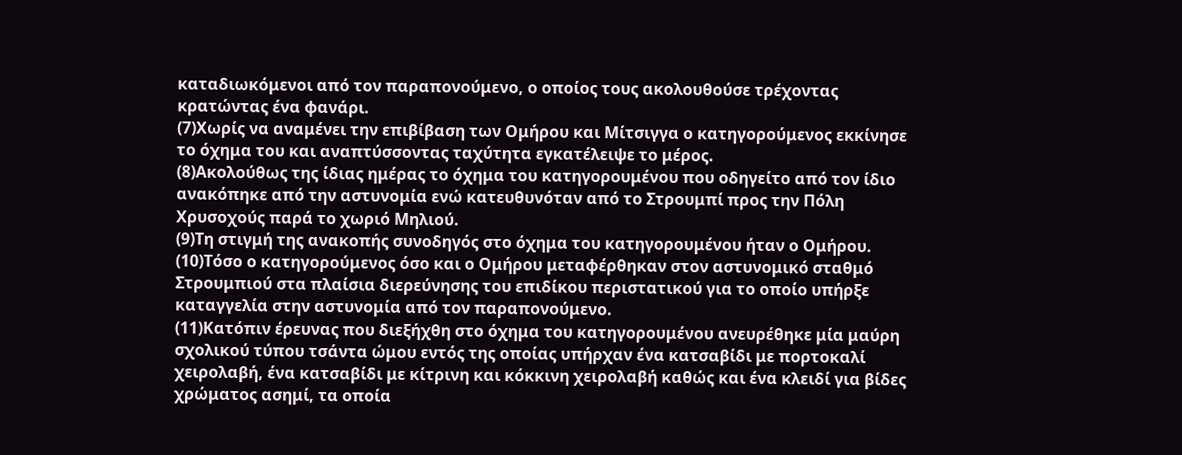καταδιωκόμενοι από τον παραπονούμενο, ο οποίος τους ακολουθούσε τρέχοντας κρατώντας ένα φανάρι.
(7)Χωρίς να αναμένει την επιβίβαση των Ομήρου και Μίτσιγγα ο κατηγορούμενος εκκίνησε το όχημα του και αναπτύσσοντας ταχύτητα εγκατέλειψε το μέρος.
(8)Ακολούθως της ίδιας ημέρας το όχημα του κατηγορουμένου που οδηγείτο από τον ίδιο ανακόπηκε από την αστυνομία ενώ κατευθυνόταν από το Στρουμπί προς την Πόλη Χρυσοχούς παρά το χωριό Μηλιού.
(9)Τη στιγμή της ανακοπής συνοδηγός στο όχημα του κατηγορουμένου ήταν ο Ομήρου.
(10)Τόσο ο κατηγορούμενος όσο και ο Ομήρου μεταφέρθηκαν στον αστυνομικό σταθμό Στρουμπιού στα πλαίσια διερεύνησης του επιδίκου περιστατικού για το οποίο υπήρξε καταγγελία στην αστυνομία από τον παραπονούμενο.
(11)Κατόπιν έρευνας που διεξήχθη στο όχημα του κατηγορουμένου ανευρέθηκε μία μαύρη σχολικού τύπου τσάντα ώμου εντός της οποίας υπήρχαν ένα κατσαβίδι με πορτοκαλί χειρολαβή, ένα κατσαβίδι με κίτρινη και κόκκινη χειρολαβή καθώς και ένα κλειδί για βίδες χρώματος ασημί, τα οποία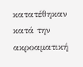κατατέθηκαν κατά την ακροαματική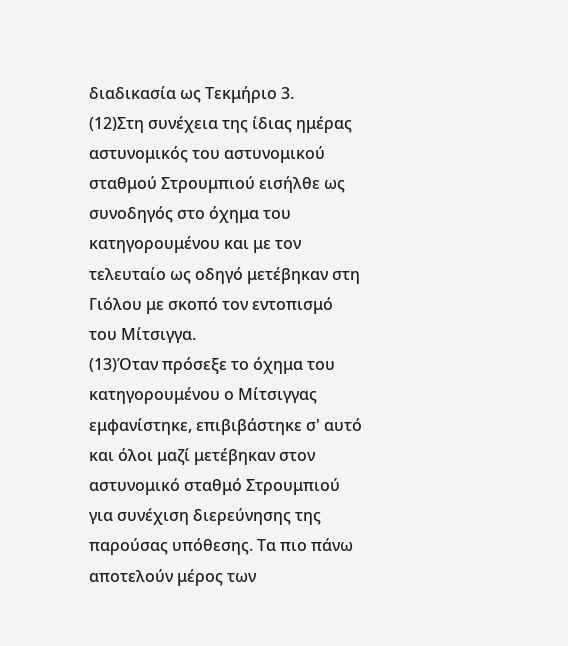διαδικασία ως Τεκμήριο 3.
(12)Στη συνέχεια της ίδιας ημέρας αστυνομικός του αστυνομικού σταθμού Στρουμπιού εισήλθε ως συνοδηγός στο όχημα του κατηγορουμένου και με τον τελευταίο ως οδηγό μετέβηκαν στη Γιόλου με σκοπό τον εντοπισμό του Μίτσιγγα.
(13)Όταν πρόσεξε το όχημα του κατηγορουμένου ο Μίτσιγγας εμφανίστηκε, επιβιβάστηκε σ' αυτό και όλοι μαζί μετέβηκαν στον αστυνομικό σταθμό Στρουμπιού για συνέχιση διερεύνησης της παρούσας υπόθεσης. Τα πιο πάνω αποτελούν μέρος των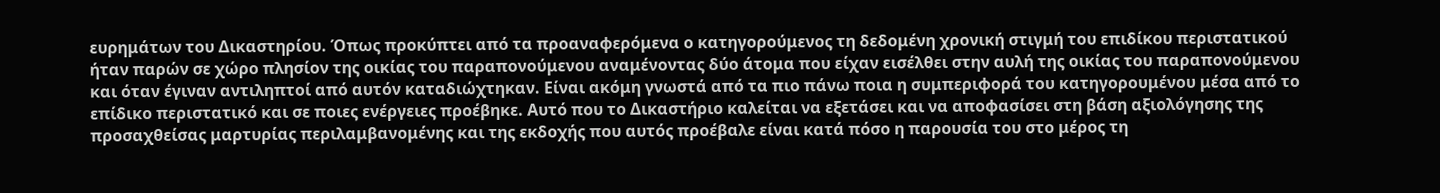ευρημάτων του Δικαστηρίου. Όπως προκύπτει από τα προαναφερόμενα ο κατηγορούμενος τη δεδομένη χρονική στιγμή του επιδίκου περιστατικού ήταν παρών σε χώρο πλησίον της οικίας του παραπονούμενου αναμένοντας δύο άτομα που είχαν εισέλθει στην αυλή της οικίας του παραπονούμενου και όταν έγιναν αντιληπτοί από αυτόν καταδιώχτηκαν. Είναι ακόμη γνωστά από τα πιο πάνω ποια η συμπεριφορά του κατηγορουμένου μέσα από το επίδικο περιστατικό και σε ποιες ενέργειες προέβηκε. Αυτό που το Δικαστήριο καλείται να εξετάσει και να αποφασίσει στη βάση αξιολόγησης της προσαχθείσας μαρτυρίας περιλαμβανομένης και της εκδοχής που αυτός προέβαλε είναι κατά πόσο η παρουσία του στο μέρος τη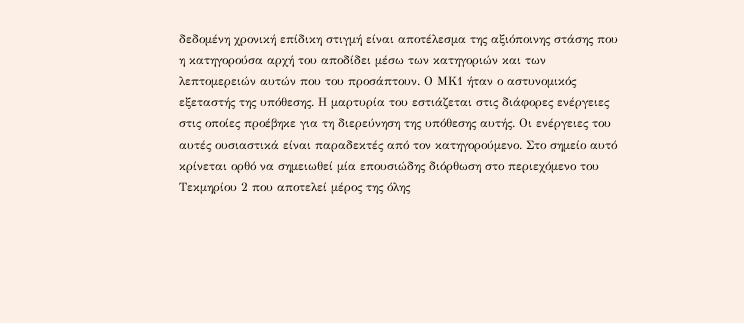δεδομένη χρονική επίδικη στιγμή είναι αποτέλεσμα της αξιόποινης στάσης που η κατηγορούσα αρχή του αποδίδει μέσω των κατηγοριών και των λεπτομερειών αυτών που του προσάπτουν. Ο ΜΚ1 ήταν ο αστυνομικός εξεταστής της υπόθεσης. Η μαρτυρία του εστιάζεται στις διάφορες ενέργειες στις οποίες προέβηκε για τη διερεύνηση της υπόθεσης αυτής. Οι ενέργειες του αυτές ουσιαστικά είναι παραδεκτές από τον κατηγορούμενο. Στο σημείο αυτό κρίνεται ορθό να σημειωθεί μία επουσιώδης διόρθωση στο περιεχόμενο του Τεκμηρίου 2 που αποτελεί μέρος της όλης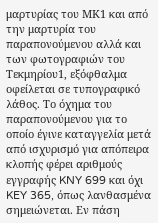μαρτυρίας του ΜΚ1 και από την μαρτυρία του παραπονούμενου αλλά και των φωτογραφιών του Τεκμηρίου1, εξόφθαλμα οφείλεται σε τυπογραφικό λάθος. Το όχημα του παραπονούμενου για το οποίο έγινε καταγγελία μετά από ισχυρισμό για απόπειρα κλοπής φέρει αριθμούς εγγραφής KNY 699 και όχι KEY 365, όπως λανθασμένα σημειώνεται. Εν πάση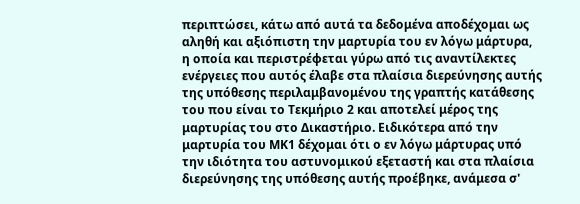περιπτώσει, κάτω από αυτά τα δεδομένα αποδέχομαι ως αληθή και αξιόπιστη την μαρτυρία του εν λόγω μάρτυρα, η οποία και περιστρέφεται γύρω από τις αναντίλεκτες ενέργειες που αυτός έλαβε στα πλαίσια διερεύνησης αυτής της υπόθεσης περιλαμβανομένου της γραπτής κατάθεσης του που είναι το Τεκμήριο 2 και αποτελεί μέρος της μαρτυρίας του στο Δικαστήριο. Ειδικότερα από την μαρτυρία του ΜΚ1 δέχομαι ότι ο εν λόγω μάρτυρας υπό την ιδιότητα του αστυνομικού εξεταστή και στα πλαίσια διερεύνησης της υπόθεσης αυτής προέβηκε, ανάμεσα σ'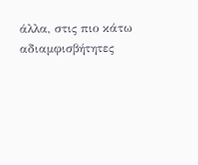άλλα, στις πιο κάτω αδιαμφισβήτητες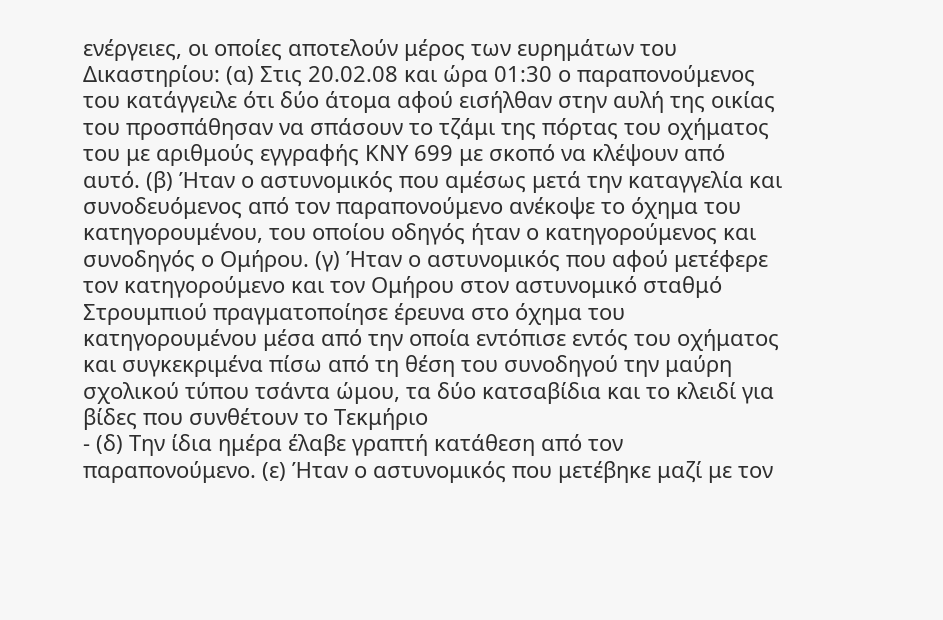ενέργειες, οι οποίες αποτελούν μέρος των ευρημάτων του Δικαστηρίου: (α) Στις 20.02.08 και ώρα 01:30 ο παραπονούμενος του κατάγγειλε ότι δύο άτομα αφού εισήλθαν στην αυλή της οικίας του προσπάθησαν να σπάσουν το τζάμι της πόρτας του οχήματος του με αριθμούς εγγραφής KΝY 699 με σκοπό να κλέψουν από αυτό. (β) Ήταν ο αστυνομικός που αμέσως μετά την καταγγελία και συνοδευόμενος από τον παραπονούμενο ανέκοψε το όχημα του κατηγορουμένου, του οποίου οδηγός ήταν ο κατηγορούμενος και συνοδηγός ο Ομήρου. (γ) Ήταν ο αστυνομικός που αφού μετέφερε τον κατηγορούμενο και τον Ομήρου στον αστυνομικό σταθμό Στρουμπιού πραγματοποίησε έρευνα στο όχημα του κατηγορουμένου μέσα από την οποία εντόπισε εντός του οχήματος και συγκεκριμένα πίσω από τη θέση του συνοδηγού την μαύρη σχολικού τύπου τσάντα ώμου, τα δύο κατσαβίδια και το κλειδί για βίδες που συνθέτουν το Τεκμήριο
- (δ) Την ίδια ημέρα έλαβε γραπτή κατάθεση από τον παραπονούμενο. (ε) Ήταν ο αστυνομικός που μετέβηκε μαζί με τον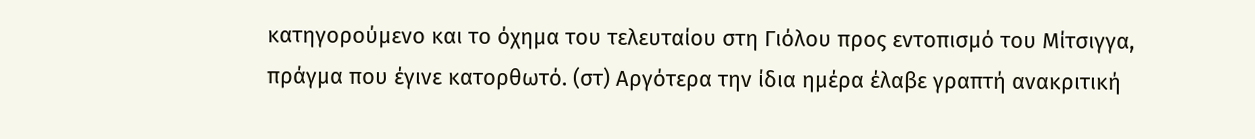κατηγορούμενο και το όχημα του τελευταίου στη Γιόλου προς εντοπισμό του Μίτσιγγα, πράγμα που έγινε κατορθωτό. (στ) Αργότερα την ίδια ημέρα έλαβε γραπτή ανακριτική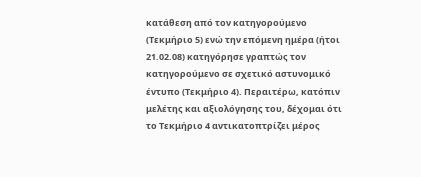κατάθεση από τον κατηγορούμενο (Τεκμήριο 5) ενώ την επόμενη ημέρα (ήτοι 21.02.08) κατηγόρησε γραπτώς τον κατηγορούμενο σε σχετικό αστυνομικό έντυπο (Τεκμήριο 4). Περαιτέρω, κατόπιν μελέτης και αξιολόγησης του, δέχομαι ότι το Τεκμήριο 4 αντικατοπτρίζει μέρος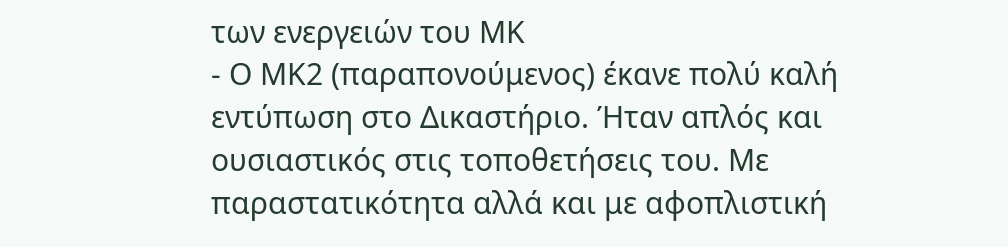των ενεργειών του ΜΚ
- Ο ΜΚ2 (παραπονούμενος) έκανε πολύ καλή εντύπωση στο Δικαστήριο. Ήταν απλός και ουσιαστικός στις τοποθετήσεις του. Με παραστατικότητα αλλά και με αφοπλιστική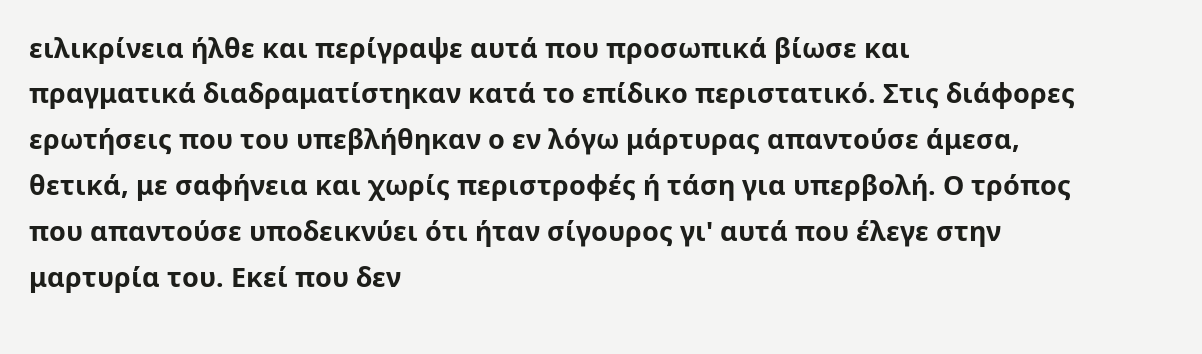ειλικρίνεια ήλθε και περίγραψε αυτά που προσωπικά βίωσε και πραγματικά διαδραματίστηκαν κατά το επίδικο περιστατικό. Στις διάφορες ερωτήσεις που του υπεβλήθηκαν ο εν λόγω μάρτυρας απαντούσε άμεσα, θετικά, με σαφήνεια και χωρίς περιστροφές ή τάση για υπερβολή. Ο τρόπος που απαντούσε υποδεικνύει ότι ήταν σίγουρος γι' αυτά που έλεγε στην μαρτυρία του. Εκεί που δεν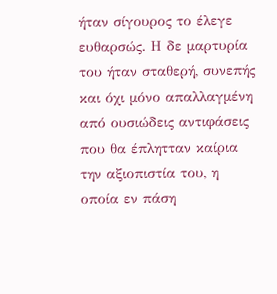ήταν σίγουρος το έλεγε ευθαρσώς. Η δε μαρτυρία του ήταν σταθερή, συνεπής και όχι μόνο απαλλαγμένη από ουσιώδεις αντιφάσεις που θα έπλητταν καίρια την αξιοπιστία του, η οποία εν πάση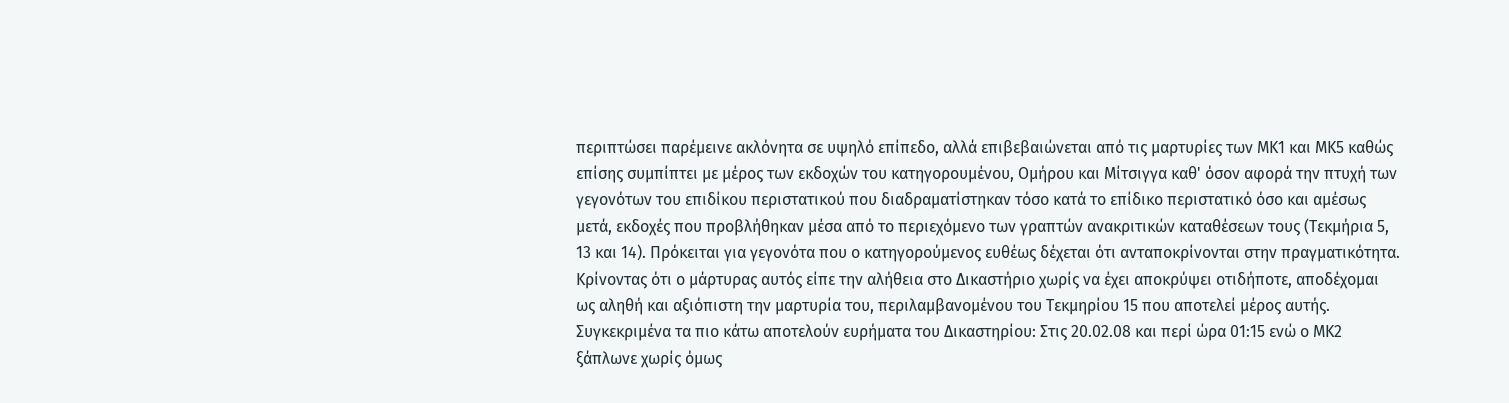περιπτώσει παρέμεινε ακλόνητα σε υψηλό επίπεδο, αλλά επιβεβαιώνεται από τις μαρτυρίες των ΜΚ1 και ΜΚ5 καθώς επίσης συμπίπτει με μέρος των εκδοχών του κατηγορουμένου, Ομήρου και Μίτσιγγα καθ' όσον αφορά την πτυχή των γεγονότων του επιδίκου περιστατικού που διαδραματίστηκαν τόσο κατά το επίδικο περιστατικό όσο και αμέσως μετά, εκδοχές που προβλήθηκαν μέσα από το περιεχόμενο των γραπτών ανακριτικών καταθέσεων τους (Τεκμήρια 5, 13 και 14). Πρόκειται για γεγονότα που ο κατηγορούμενος ευθέως δέχεται ότι ανταποκρίνονται στην πραγματικότητα. Κρίνοντας ότι ο μάρτυρας αυτός είπε την αλήθεια στο Δικαστήριο χωρίς να έχει αποκρύψει οτιδήποτε, αποδέχομαι ως αληθή και αξιόπιστη την μαρτυρία του, περιλαμβανομένου του Τεκμηρίου 15 που αποτελεί μέρος αυτής. Συγκεκριμένα τα πιο κάτω αποτελούν ευρήματα του Δικαστηρίου: Στις 20.02.08 και περί ώρα 01:15 ενώ ο ΜΚ2 ξάπλωνε χωρίς όμως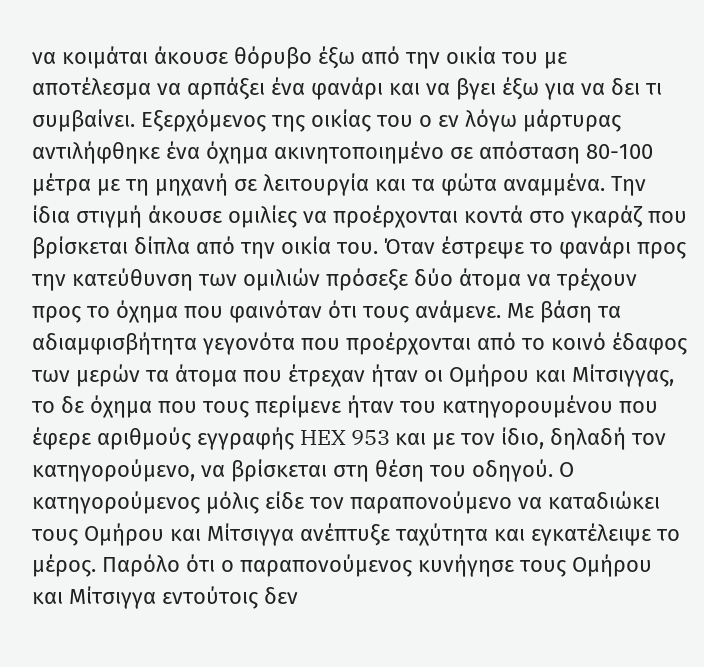να κοιμάται άκουσε θόρυβο έξω από την οικία του με αποτέλεσμα να αρπάξει ένα φανάρι και να βγει έξω για να δει τι συμβαίνει. Εξερχόμενος της οικίας του ο εν λόγω μάρτυρας αντιλήφθηκε ένα όχημα ακινητοποιημένο σε απόσταση 80-100 μέτρα με τη μηχανή σε λειτουργία και τα φώτα αναμμένα. Την ίδια στιγμή άκουσε ομιλίες να προέρχονται κοντά στο γκαράζ που βρίσκεται δίπλα από την οικία του. Όταν έστρεψε το φανάρι προς την κατεύθυνση των ομιλιών πρόσεξε δύο άτομα να τρέχουν προς το όχημα που φαινόταν ότι τους ανάμενε. Με βάση τα αδιαμφισβήτητα γεγονότα που προέρχονται από το κοινό έδαφος των μερών τα άτομα που έτρεχαν ήταν οι Ομήρου και Μίτσιγγας, το δε όχημα που τους περίμενε ήταν του κατηγορουμένου που έφερε αριθμούς εγγραφής HEX 953 και με τον ίδιο, δηλαδή τον κατηγορούμενο, να βρίσκεται στη θέση του οδηγού. Ο κατηγορούμενος μόλις είδε τον παραπονούμενο να καταδιώκει τους Ομήρου και Μίτσιγγα ανέπτυξε ταχύτητα και εγκατέλειψε το μέρος. Παρόλο ότι ο παραπονούμενος κυνήγησε τους Ομήρου και Μίτσιγγα εντούτοις δεν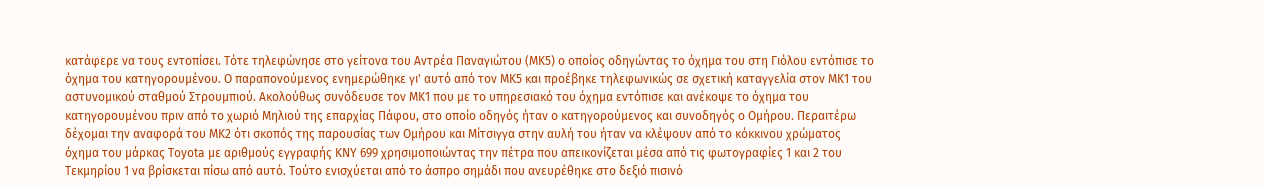κατάφερε να τους εντοπίσει. Τότε τηλεφώνησε στο γείτονα του Αντρέα Παναγιώτου (ΜΚ5) ο οποίος οδηγώντας το όχημα του στη Γιόλου εντόπισε το όχημα του κατηγορουμένου. Ο παραπονούμενος ενημερώθηκε γι' αυτό από τον ΜΚ5 και προέβηκε τηλεφωνικώς σε σχετική καταγγελία στον ΜΚ1 του αστυνομικού σταθμού Στρουμπιού. Ακολούθως συνόδευσε τον ΜΚ1 που με το υπηρεσιακό του όχημα εντόπισε και ανέκοψε το όχημα του κατηγορουμένου πριν από το χωριό Μηλιού της επαρχίας Πάφου, στο οποίο οδηγός ήταν ο κατηγορούμενος και συνοδηγός ο Ομήρου. Περαιτέρω δέχομαι την αναφορά του ΜΚ2 ότι σκοπός της παρουσίας των Ομήρου και Μίτσιγγα στην αυλή του ήταν να κλέψουν από το κόκκινου χρώματος όχημα του μάρκας Toyota με αριθμούς εγγραφής KNY 699 χρησιμοποιώντας την πέτρα που απεικονίζεται μέσα από τις φωτογραφίες 1 και 2 του Τεκμηρίου 1 να βρίσκεται πίσω από αυτό. Τούτο ενισχύεται από το άσπρο σημάδι που ανευρέθηκε στο δεξιό πισινό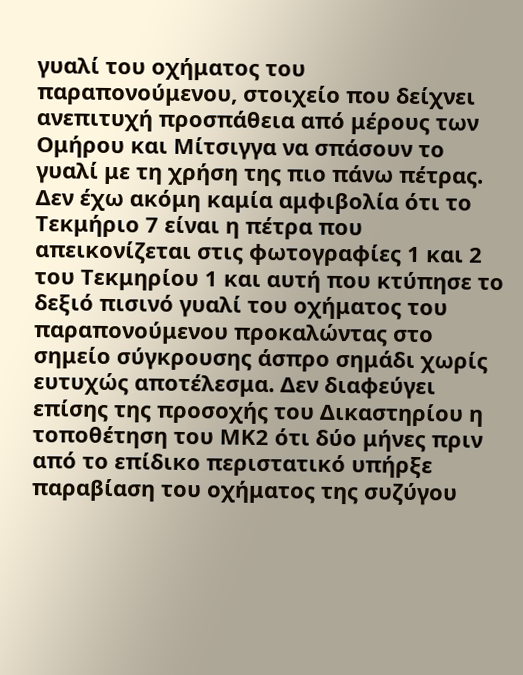γυαλί του οχήματος του παραπονούμενου, στοιχείο που δείχνει ανεπιτυχή προσπάθεια από μέρους των Ομήρου και Μίτσιγγα να σπάσουν το γυαλί με τη χρήση της πιο πάνω πέτρας. Δεν έχω ακόμη καμία αμφιβολία ότι το Τεκμήριο 7 είναι η πέτρα που απεικονίζεται στις φωτογραφίες 1 και 2 του Τεκμηρίου 1 και αυτή που κτύπησε το δεξιό πισινό γυαλί του οχήματος του παραπονούμενου προκαλώντας στο σημείο σύγκρουσης άσπρο σημάδι χωρίς ευτυχώς αποτέλεσμα. Δεν διαφεύγει επίσης της προσοχής του Δικαστηρίου η τοποθέτηση του ΜΚ2 ότι δύο μήνες πριν από το επίδικο περιστατικό υπήρξε παραβίαση του οχήματος της συζύγου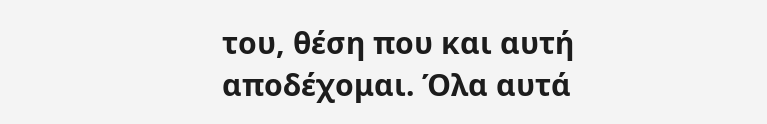του, θέση που και αυτή αποδέχομαι. Όλα αυτά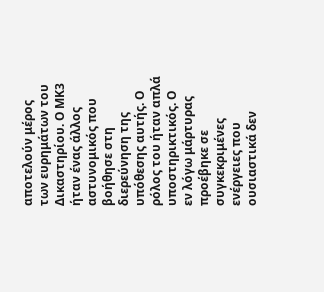αποτελούν μέρος των ευρημάτων του Δικαστηρίου. Ο ΜΚ3 ήταν ένας άλλος αστυνομικός που βοήθησε στη διερεύνηση της υπόθεσης αυτής. Ο ρόλος του ήταν απλά υποστηρικτικός. Ο εν λόγω μάρτυρας προέβηκε σε συγκεκριμένες ενέργειες που ουσιαστικά δεν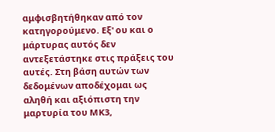αμφισβητήθηκαν από τον κατηγορούμενο. Εξ' ου και ο μάρτυρας αυτός δεν αντεξετάστηκε στις πράξεις του αυτές. Στη βάση αυτών των δεδομένων αποδέχομαι ως αληθή και αξιόπιστη την μαρτυρία του ΜΚ3,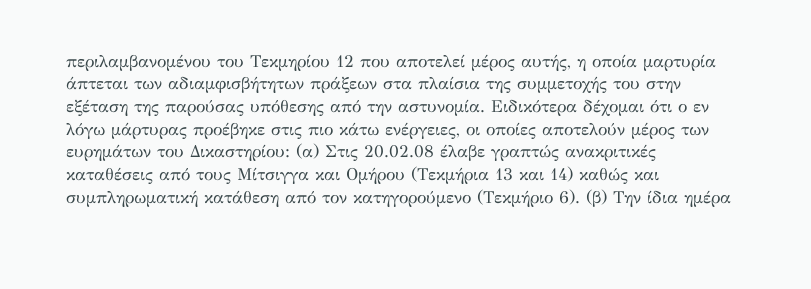περιλαμβανομένου του Τεκμηρίου 12 που αποτελεί μέρος αυτής, η οποία μαρτυρία άπτεται των αδιαμφισβήτητων πράξεων στα πλαίσια της συμμετοχής του στην εξέταση της παρούσας υπόθεσης από την αστυνομία. Ειδικότερα δέχομαι ότι ο εν λόγω μάρτυρας προέβηκε στις πιο κάτω ενέργειες, οι οποίες αποτελούν μέρος των ευρημάτων του Δικαστηρίου: (α) Στις 20.02.08 έλαβε γραπτώς ανακριτικές καταθέσεις από τους Μίτσιγγα και Ομήρου (Τεκμήρια 13 και 14) καθώς και συμπληρωματική κατάθεση από τον κατηγορούμενο (Τεκμήριο 6). (β) Την ίδια ημέρα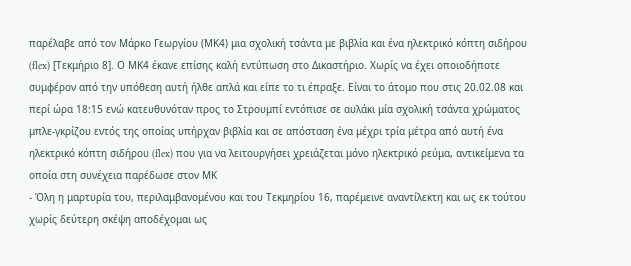παρέλαβε από τον Μάρκο Γεωργίου (ΜΚ4) μια σχολική τσάντα με βιβλία και ένα ηλεκτρικό κόπτη σιδήρου (flex) [Τεκμήριο 8]. Ο ΜΚ4 έκανε επίσης καλή εντύπωση στο Δικαστήριο. Χωρίς να έχει οποιοδήποτε συμφέρον από την υπόθεση αυτή ήλθε απλά και είπε το τι έπραξε. Είναι το άτομο που στις 20.02.08 και περί ώρα 18:15 ενώ κατευθυνόταν προς το Στρουμπί εντόπισε σε αυλάκι μία σχολική τσάντα χρώματος μπλε-γκρίζου εντός της οποίας υπήρχαν βιβλία και σε απόσταση ένα μέχρι τρία μέτρα από αυτή ένα ηλεκτρικό κόπτη σιδήρου (flex) που για να λειτουργήσει χρειάζεται μόνο ηλεκτρικό ρεύμα, αντικείμενα τα οποία στη συνέχεια παρέδωσε στον ΜΚ
- Όλη η μαρτυρία του, περιλαμβανομένου και του Τεκμηρίου 16, παρέμεινε αναντίλεκτη και ως εκ τούτου χωρίς δεύτερη σκέψη αποδέχομαι ως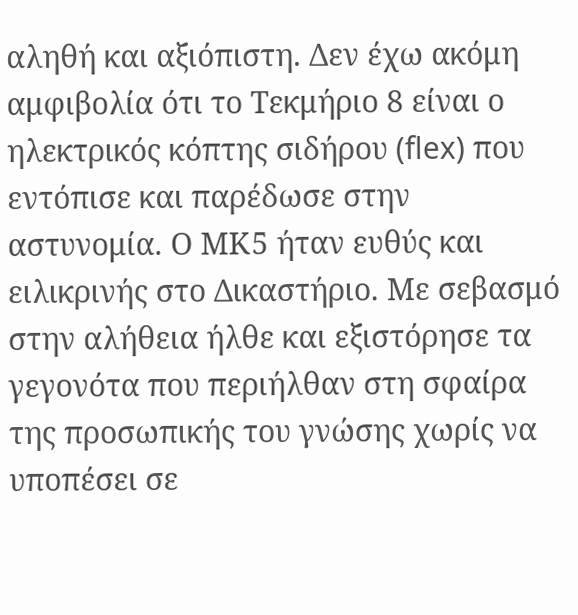αληθή και αξιόπιστη. Δεν έχω ακόμη αμφιβολία ότι το Τεκμήριο 8 είναι ο ηλεκτρικός κόπτης σιδήρου (flex) που εντόπισε και παρέδωσε στην αστυνομία. Ο ΜΚ5 ήταν ευθύς και ειλικρινής στο Δικαστήριο. Με σεβασμό στην αλήθεια ήλθε και εξιστόρησε τα γεγονότα που περιήλθαν στη σφαίρα της προσωπικής του γνώσης χωρίς να υποπέσει σε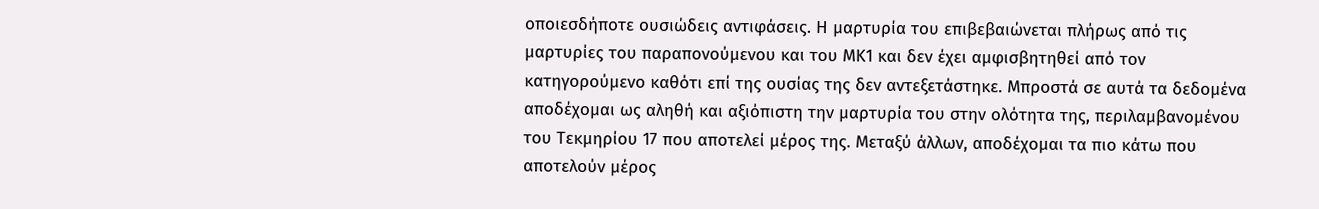οποιεσδήποτε ουσιώδεις αντιφάσεις. Η μαρτυρία του επιβεβαιώνεται πλήρως από τις μαρτυρίες του παραπονούμενου και του ΜΚ1 και δεν έχει αμφισβητηθεί από τον κατηγορούμενο καθότι επί της ουσίας της δεν αντεξετάστηκε. Μπροστά σε αυτά τα δεδομένα αποδέχομαι ως αληθή και αξιόπιστη την μαρτυρία του στην ολότητα της, περιλαμβανομένου του Τεκμηρίου 17 που αποτελεί μέρος της. Μεταξύ άλλων, αποδέχομαι τα πιο κάτω που αποτελούν μέρος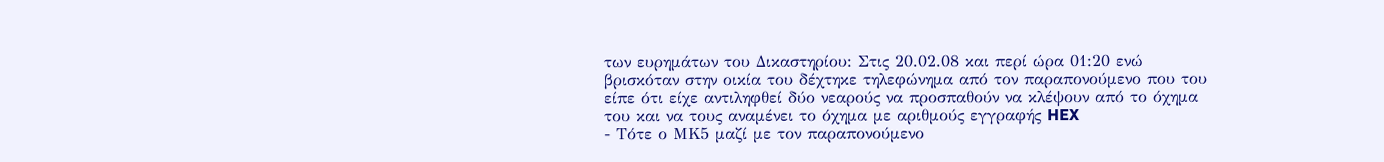των ευρημάτων του Δικαστηρίου: Στις 20.02.08 και περί ώρα 01:20 ενώ βρισκόταν στην οικία του δέχτηκε τηλεφώνημα από τον παραπονούμενο που του είπε ότι είχε αντιληφθεί δύο νεαρούς να προσπαθούν να κλέψουν από το όχημα του και να τους αναμένει το όχημα με αριθμούς εγγραφής HEX
- Τότε ο ΜΚ5 μαζί με τον παραπονούμενο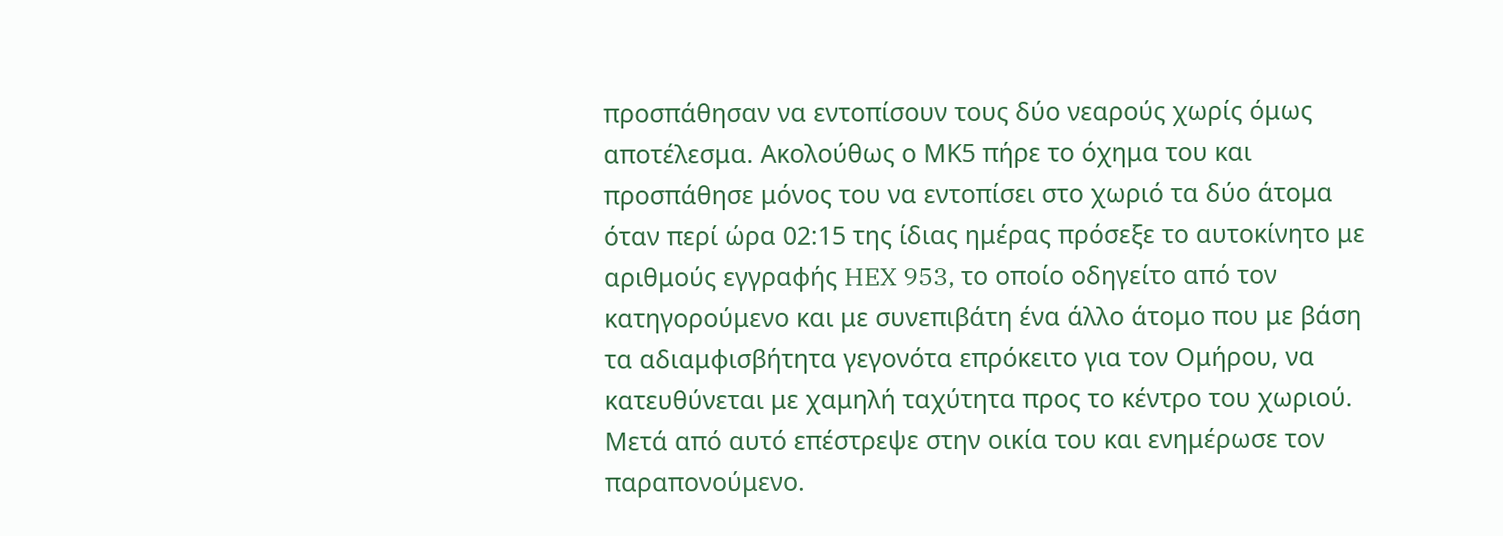προσπάθησαν να εντοπίσουν τους δύο νεαρούς χωρίς όμως αποτέλεσμα. Ακολούθως ο ΜΚ5 πήρε το όχημα του και προσπάθησε μόνος του να εντοπίσει στο χωριό τα δύο άτομα όταν περί ώρα 02:15 της ίδιας ημέρας πρόσεξε το αυτοκίνητο με αριθμούς εγγραφής HEX 953, το οποίο οδηγείτο από τον κατηγορούμενο και με συνεπιβάτη ένα άλλο άτομο που με βάση τα αδιαμφισβήτητα γεγονότα επρόκειτο για τον Ομήρου, να κατευθύνεται με χαμηλή ταχύτητα προς το κέντρο του χωριού. Μετά από αυτό επέστρεψε στην οικία του και ενημέρωσε τον παραπονούμενο.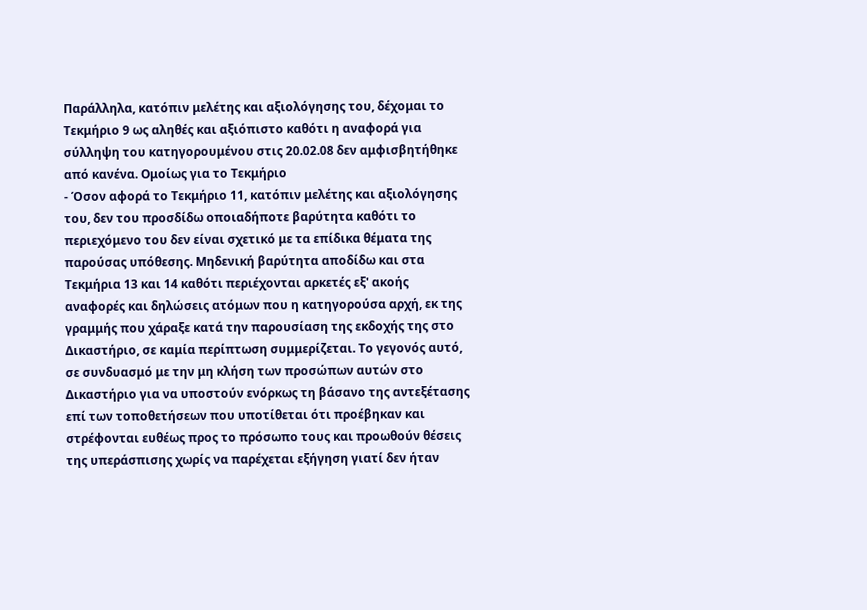Παράλληλα, κατόπιν μελέτης και αξιολόγησης του, δέχομαι το Τεκμήριο 9 ως αληθές και αξιόπιστο καθότι η αναφορά για σύλληψη του κατηγορουμένου στις 20.02.08 δεν αμφισβητήθηκε από κανένα. Ομοίως για το Τεκμήριο
- Όσον αφορά το Τεκμήριο 11, κατόπιν μελέτης και αξιολόγησης του, δεν του προσδίδω οποιαδήποτε βαρύτητα καθότι το περιεχόμενο του δεν είναι σχετικό με τα επίδικα θέματα της παρούσας υπόθεσης. Μηδενική βαρύτητα αποδίδω και στα Τεκμήρια 13 και 14 καθότι περιέχονται αρκετές εξ' ακοής αναφορές και δηλώσεις ατόμων που η κατηγορούσα αρχή, εκ της γραμμής που χάραξε κατά την παρουσίαση της εκδοχής της στο Δικαστήριο, σε καμία περίπτωση συμμερίζεται. Το γεγονός αυτό, σε συνδυασμό με την μη κλήση των προσώπων αυτών στο Δικαστήριο για να υποστούν ενόρκως τη βάσανο της αντεξέτασης επί των τοποθετήσεων που υποτίθεται ότι προέβηκαν και στρέφονται ευθέως προς το πρόσωπο τους και προωθούν θέσεις της υπεράσπισης χωρίς να παρέχεται εξήγηση γιατί δεν ήταν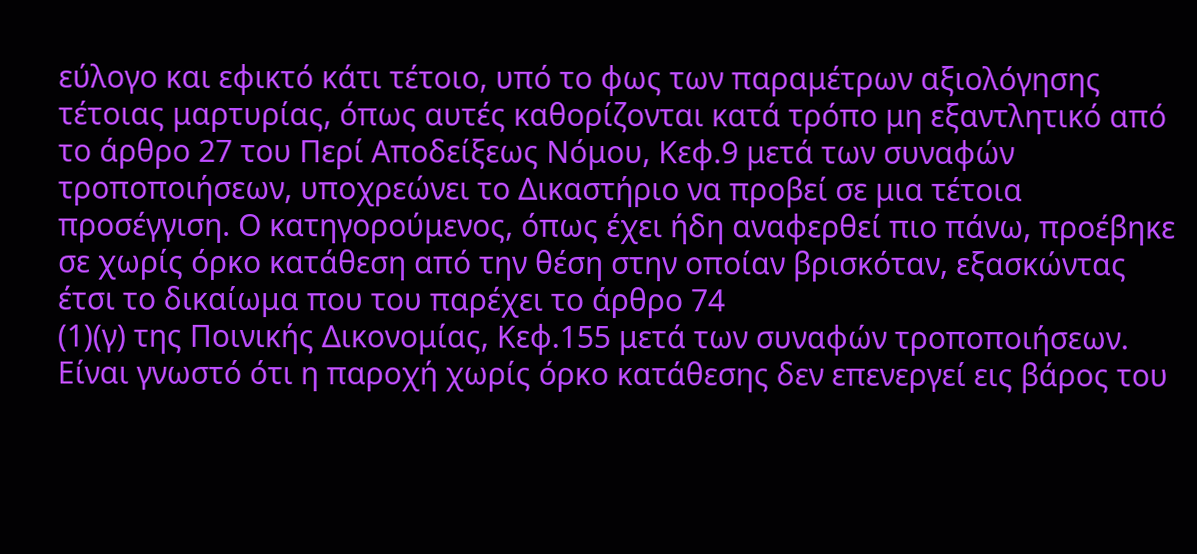εύλογο και εφικτό κάτι τέτοιο, υπό το φως των παραμέτρων αξιολόγησης τέτοιας μαρτυρίας, όπως αυτές καθορίζονται κατά τρόπο μη εξαντλητικό από το άρθρο 27 του Περί Αποδείξεως Νόμου, Κεφ.9 μετά των συναφών τροποποιήσεων, υποχρεώνει το Δικαστήριο να προβεί σε μια τέτοια προσέγγιση. Ο κατηγορούμενος, όπως έχει ήδη αναφερθεί πιο πάνω, προέβηκε σε χωρίς όρκο κατάθεση από την θέση στην οποίαν βρισκόταν, εξασκώντας έτσι το δικαίωμα που του παρέχει το άρθρο 74
(1)(γ) της Ποινικής Δικονομίας, Κεφ.155 μετά των συναφών τροποποιήσεων. Είναι γνωστό ότι η παροχή χωρίς όρκο κατάθεσης δεν επενεργεί εις βάρος του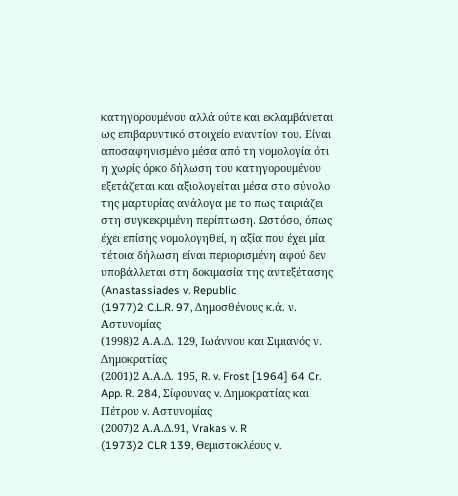κατηγορουμένου αλλά ούτε και εκλαμβάνεται ως επιβαρυντικό στοιχείο εναντίον του. Είναι αποσαφηνισμένο μέσα από τη νομολογία ότι η χωρίς όρκο δήλωση του κατηγορουμένου εξετάζεται και αξιολογείται μέσα στο σύνολο της μαρτυρίας ανάλογα με το πως ταιριάζει στη συγκεκριμένη περίπτωση. Ωστόσο, όπως έχει επίσης νομολογηθεί, η αξία που έχει μία τέτοια δήλωση είναι περιορισμένη αφού δεν υποβάλλεται στη δοκιμασία της αντεξέτασης (Anastassiades v. Republic
(1977)2 C.L.R. 97, Δημοσθένους κ.ά. ν. Αστυνομίας
(1998)2 Α.Α.Δ. 129, Ιωάννου και Σιμιανός ν. Δημοκρατίας
(2001)2 Α.Α.Δ. 195, R. v. Frost [1964] 64 Cr. App. R. 284, Σίφουνας v. Δημοκρατίας και Πέτρου v. Αστυνομίας
(2007)2 Α.Α.Δ.91, Vrakas v. R
(1973)2 CLR 139, Θεμιστοκλέους v.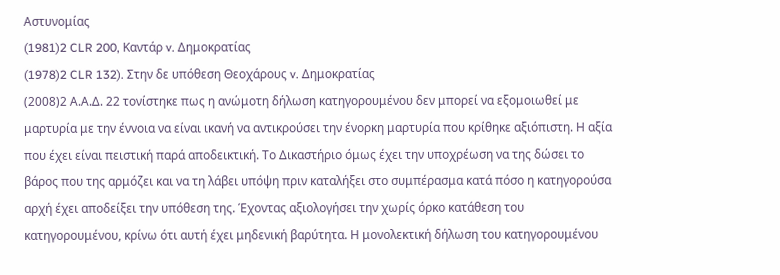Αστυνομίας
(1981)2 CLR 200, Καντάρ v. Δημοκρατίας
(1978)2 CLR 132). Στην δε υπόθεση Θεοχάρους v. Δημοκρατίας
(2008)2 Α.Α.Δ. 22 τονίστηκε πως η ανώμοτη δήλωση κατηγορουμένου δεν μπορεί να εξομοιωθεί με μαρτυρία με την έννοια να είναι ικανή να αντικρούσει την ένορκη μαρτυρία που κρίθηκε αξιόπιστη. Η αξία που έχει είναι πειστική παρά αποδεικτική. Το Δικαστήριο όμως έχει την υποχρέωση να της δώσει το βάρος που της αρμόζει και να τη λάβει υπόψη πριν καταλήξει στο συμπέρασμα κατά πόσο η κατηγορούσα αρχή έχει αποδείξει την υπόθεση της. Έχοντας αξιολογήσει την χωρίς όρκο κατάθεση του κατηγορουμένου, κρίνω ότι αυτή έχει μηδενική βαρύτητα. Η μονολεκτική δήλωση του κατηγορουμένου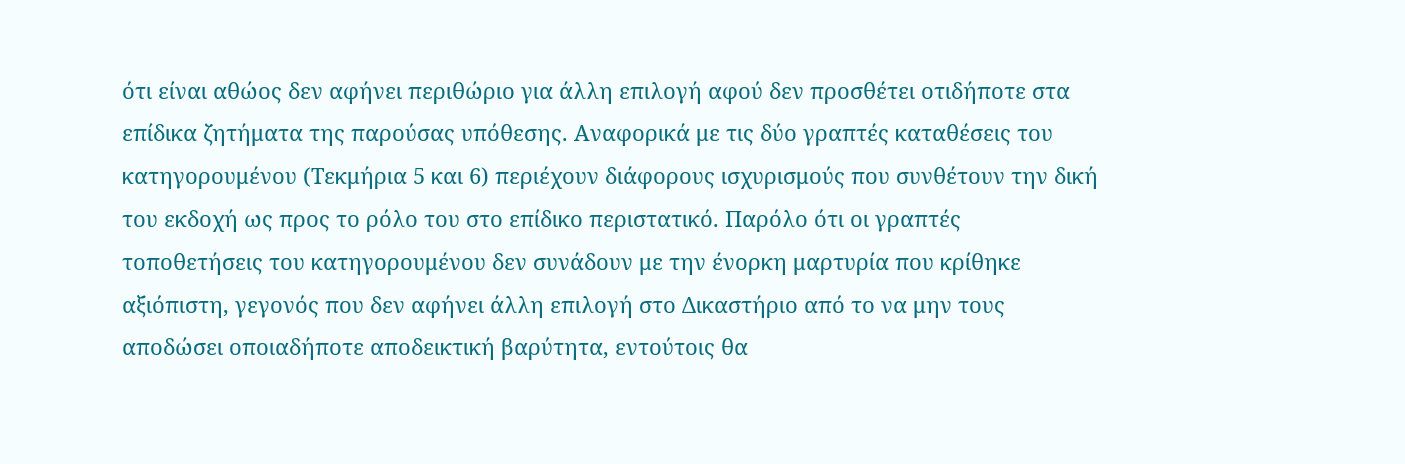ότι είναι αθώος δεν αφήνει περιθώριο για άλλη επιλογή αφού δεν προσθέτει οτιδήποτε στα επίδικα ζητήματα της παρούσας υπόθεσης. Αναφορικά με τις δύο γραπτές καταθέσεις του κατηγορουμένου (Τεκμήρια 5 και 6) περιέχουν διάφορους ισχυρισμούς που συνθέτουν την δική του εκδοχή ως προς το ρόλο του στο επίδικο περιστατικό. Παρόλο ότι οι γραπτές τοποθετήσεις του κατηγορουμένου δεν συνάδουν με την ένορκη μαρτυρία που κρίθηκε αξιόπιστη, γεγονός που δεν αφήνει άλλη επιλογή στο Δικαστήριο από το να μην τους αποδώσει οποιαδήποτε αποδεικτική βαρύτητα, εντούτοις θα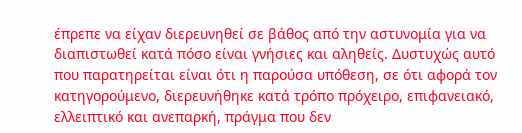έπρεπε να είχαν διερευνηθεί σε βάθος από την αστυνομία για να διαπιστωθεί κατά πόσο είναι γνήσιες και αληθείς. Δυστυχώς αυτό που παρατηρείται είναι ότι η παρούσα υπόθεση, σε ότι αφορά τον κατηγορούμενο, διερευνήθηκε κατά τρόπο πρόχειρο, επιφανειακό, ελλειπτικό και ανεπαρκή, πράγμα που δεν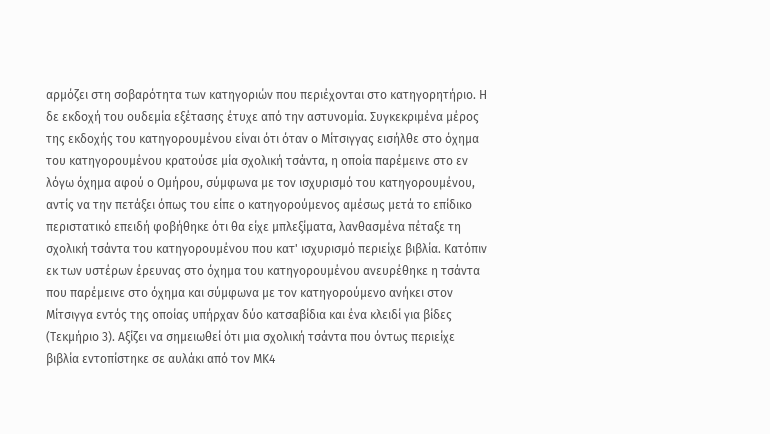αρμόζει στη σοβαρότητα των κατηγοριών που περιέχονται στο κατηγορητήριο. Η δε εκδοχή του ουδεμία εξέτασης έτυχε από την αστυνομία. Συγκεκριμένα μέρος της εκδοχής του κατηγορουμένου είναι ότι όταν ο Μίτσιγγας εισήλθε στο όχημα του κατηγορουμένου κρατούσε μία σχολική τσάντα, η οποία παρέμεινε στο εν λόγω όχημα αφού ο Ομήρου, σύμφωνα με τον ισχυρισμό του κατηγορουμένου, αντίς να την πετάξει όπως του είπε ο κατηγορούμενος αμέσως μετά το επίδικο περιστατικό επειδή φοβήθηκε ότι θα είχε μπλεξίματα, λανθασμένα πέταξε τη σχολική τσάντα του κατηγορουμένου που κατ' ισχυρισμό περιείχε βιβλία. Κατόπιν εκ των υστέρων έρευνας στο όχημα του κατηγορουμένου ανευρέθηκε η τσάντα που παρέμεινε στο όχημα και σύμφωνα με τον κατηγορούμενο ανήκει στον Μίτσιγγα εντός της οποίας υπήρχαν δύο κατσαβίδια και ένα κλειδί για βίδες (Τεκμήριο 3). Αξίζει να σημειωθεί ότι μια σχολική τσάντα που όντως περιείχε βιβλία εντοπίστηκε σε αυλάκι από τον ΜΚ4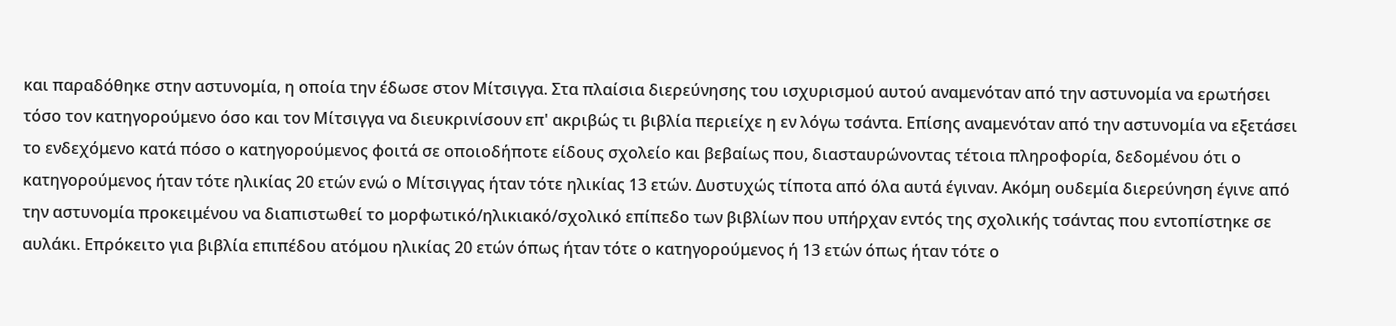και παραδόθηκε στην αστυνομία, η οποία την έδωσε στον Μίτσιγγα. Στα πλαίσια διερεύνησης του ισχυρισμού αυτού αναμενόταν από την αστυνομία να ερωτήσει τόσο τον κατηγορούμενο όσο και τον Μίτσιγγα να διευκρινίσουν επ' ακριβώς τι βιβλία περιείχε η εν λόγω τσάντα. Επίσης αναμενόταν από την αστυνομία να εξετάσει το ενδεχόμενο κατά πόσο ο κατηγορούμενος φοιτά σε οποιοδήποτε είδους σχολείο και βεβαίως που, διασταυρώνοντας τέτοια πληροφορία, δεδομένου ότι ο κατηγορούμενος ήταν τότε ηλικίας 20 ετών ενώ ο Μίτσιγγας ήταν τότε ηλικίας 13 ετών. Δυστυχώς τίποτα από όλα αυτά έγιναν. Ακόμη ουδεμία διερεύνηση έγινε από την αστυνομία προκειμένου να διαπιστωθεί το μορφωτικό/ηλικιακό/σχολικό επίπεδο των βιβλίων που υπήρχαν εντός της σχολικής τσάντας που εντοπίστηκε σε αυλάκι. Επρόκειτο για βιβλία επιπέδου ατόμου ηλικίας 20 ετών όπως ήταν τότε ο κατηγορούμενος ή 13 ετών όπως ήταν τότε ο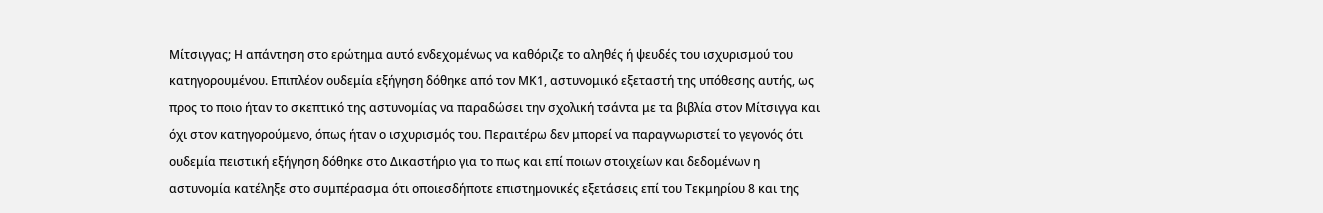Μίτσιγγας; Η απάντηση στο ερώτημα αυτό ενδεχομένως να καθόριζε το αληθές ή ψευδές του ισχυρισμού του κατηγορουμένου. Επιπλέον ουδεμία εξήγηση δόθηκε από τον ΜΚ1, αστυνομικό εξεταστή της υπόθεσης αυτής, ως προς το ποιο ήταν το σκεπτικό της αστυνομίας να παραδώσει την σχολική τσάντα με τα βιβλία στον Μίτσιγγα και όχι στον κατηγορούμενο, όπως ήταν ο ισχυρισμός του. Περαιτέρω δεν μπορεί να παραγνωριστεί το γεγονός ότι ουδεμία πειστική εξήγηση δόθηκε στο Δικαστήριο για το πως και επί ποιων στοιχείων και δεδομένων η αστυνομία κατέληξε στο συμπέρασμα ότι οποιεσδήποτε επιστημονικές εξετάσεις επί του Τεκμηρίου 8 και της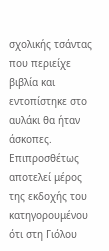σχολικής τσάντας που περιείχε βιβλία και εντοπίστηκε στο αυλάκι θα ήταν άσκοπες. Επιπροσθέτως αποτελεί μέρος της εκδοχής του κατηγορουμένου ότι στη Γιόλου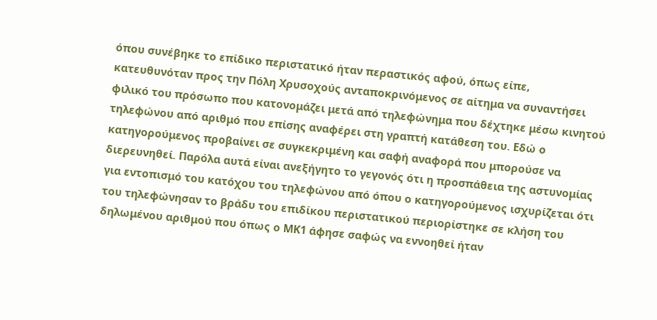όπου συνέβηκε το επίδικο περιστατικό ήταν περαστικός αφού, όπως είπε, κατευθυνόταν προς την Πόλη Χρυσοχούς ανταποκρινόμενος σε αίτημα να συναντήσει φιλικό του πρόσωπο που κατονομάζει μετά από τηλεφώνημα που δέχτηκε μέσω κινητού τηλεφώνου από αριθμό που επίσης αναφέρει στη γραπτή κατάθεση του. Εδώ ο κατηγορούμενος προβαίνει σε συγκεκριμένη και σαφή αναφορά που μπορούσε να διερευνηθεί. Παρόλα αυτά είναι ανεξήγητο το γεγονός ότι η προσπάθεια της αστυνομίας για εντοπισμό του κατόχου του τηλεφώνου από όπου ο κατηγορούμενος ισχυρίζεται ότι του τηλεφώνησαν το βράδυ του επιδίκου περιστατικού περιορίστηκε σε κλήση του δηλωμένου αριθμού που όπως ο ΜΚ1 άφησε σαφώς να εννοηθεί ήταν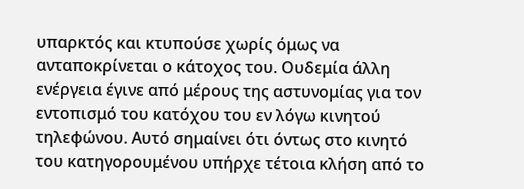υπαρκτός και κτυπούσε χωρίς όμως να ανταποκρίνεται ο κάτοχος του. Ουδεμία άλλη ενέργεια έγινε από μέρους της αστυνομίας για τον εντοπισμό του κατόχου του εν λόγω κινητού τηλεφώνου. Αυτό σημαίνει ότι όντως στο κινητό του κατηγορουμένου υπήρχε τέτοια κλήση από το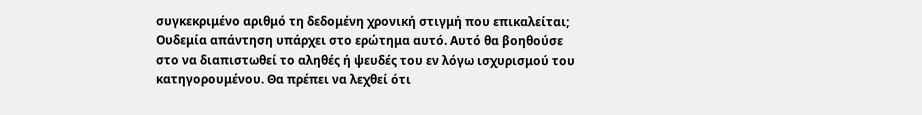συγκεκριμένο αριθμό τη δεδομένη χρονική στιγμή που επικαλείται; Ουδεμία απάντηση υπάρχει στο ερώτημα αυτό. Αυτό θα βοηθούσε στο να διαπιστωθεί το αληθές ή ψευδές του εν λόγω ισχυρισμού του κατηγορουμένου. Θα πρέπει να λεχθεί ότι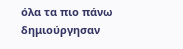όλα τα πιο πάνω δημιούργησαν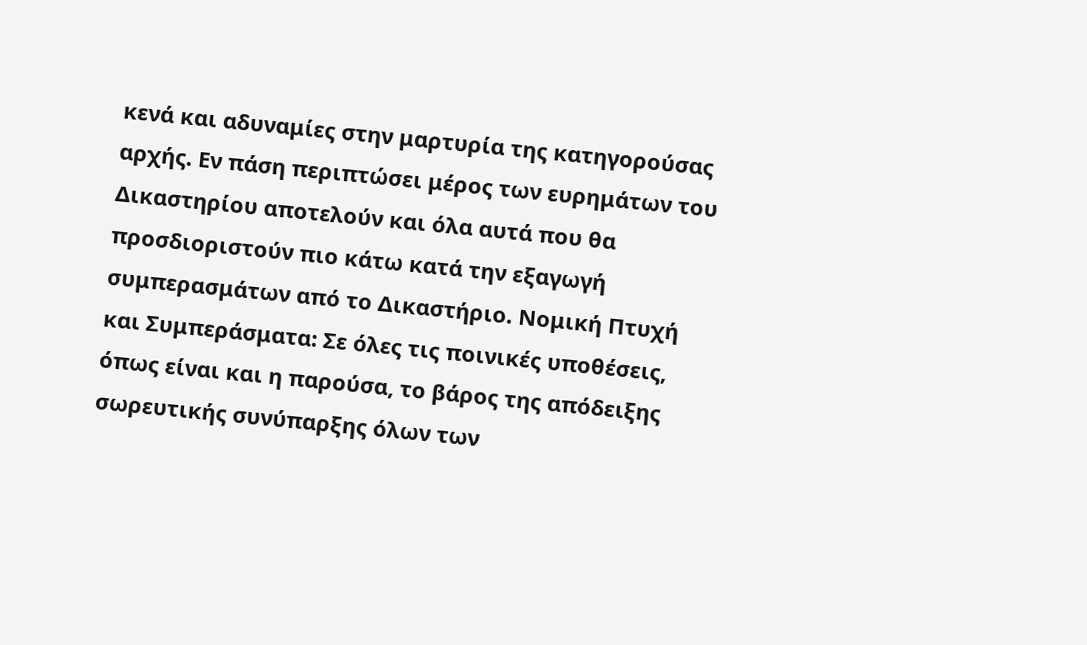κενά και αδυναμίες στην μαρτυρία της κατηγορούσας αρχής. Εν πάση περιπτώσει μέρος των ευρημάτων του Δικαστηρίου αποτελούν και όλα αυτά που θα προσδιοριστούν πιο κάτω κατά την εξαγωγή συμπερασμάτων από το Δικαστήριο. Νομική Πτυχή και Συμπεράσματα: Σε όλες τις ποινικές υποθέσεις, όπως είναι και η παρούσα, το βάρος της απόδειξης σωρευτικής συνύπαρξης όλων των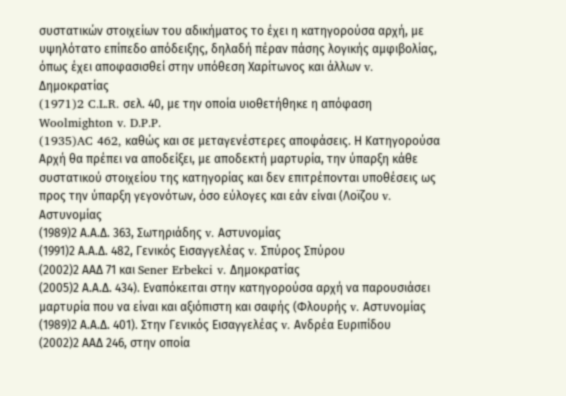συστατικών στοιχείων του αδικήματος το έχει η κατηγορούσα αρχή, με υψηλότατο επίπεδο απόδειξης, δηλαδή πέραν πάσης λογικής αμφιβολίας, όπως έχει αποφασισθεί στην υπόθεση Χαρίτωνος και άλλων v. Δημοκρατίας
(1971)2 C.L.R. σελ. 40, με την οποία υιοθετήθηκε η απόφαση Woolmighton v. D.P.P.
(1935)AC 462, καθώς και σε μεταγενέστερες αποφάσεις. Η Κατηγορούσα Αρχή θα πρέπει να αποδείξει, με αποδεκτή μαρτυρία, την ύπαρξη κάθε συστατικού στοιχείου της κατηγορίας και δεν επιτρέπονται υποθέσεις ως προς την ύπαρξη γεγονότων, όσο εύλογες και εάν είναι (Λοϊζου v. Αστυνομίας
(1989)2 Α.Α.Δ. 363, Σωτηριάδης v. Αστυνομίας
(1991)2 Α.Α.Δ. 482, Γενικός Εισαγγελέας v. Σπύρος Σπύρου
(2002)2 ΑΑΔ 71 και Sener Erbekci v. Δημοκρατίας
(2005)2 Α.Α.Δ. 434). Εναπόκειται στην κατηγορούσα αρχή να παρουσιάσει μαρτυρία που να είναι και αξιόπιστη και σαφής (Φλουρής v. Αστυνομίας
(1989)2 Α.Α.Δ. 401). Στην Γενικός Εισαγγελέας v. Ανδρέα Ευριπίδου
(2002)2 ΑΑΔ 246, στην οποία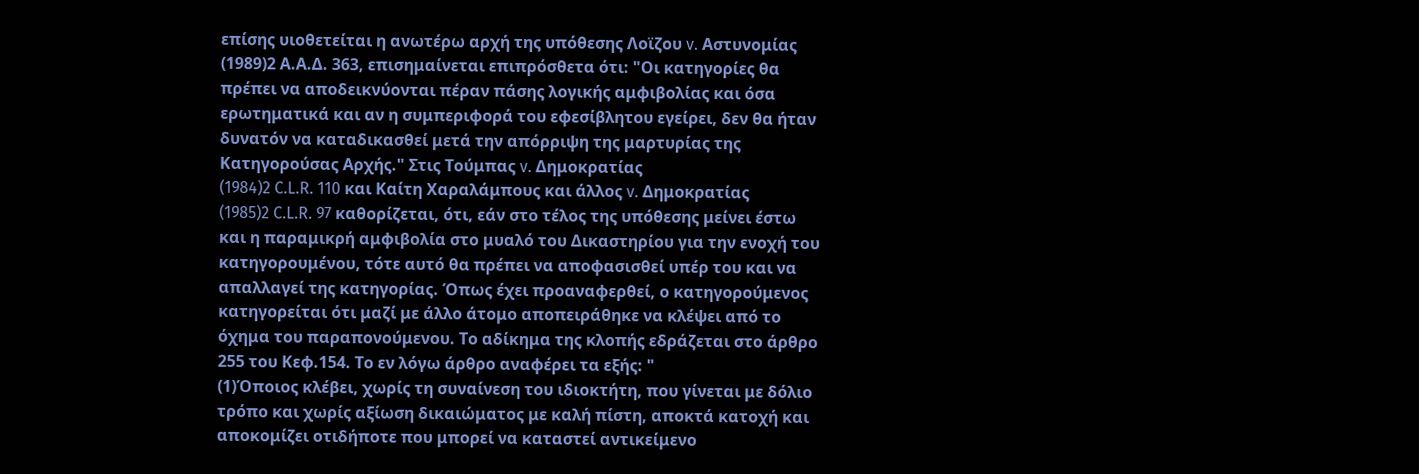επίσης υιοθετείται η ανωτέρω αρχή της υπόθεσης Λοϊζου v. Αστυνομίας
(1989)2 Α.Α.Δ. 363, επισημαίνεται επιπρόσθετα ότι: "Οι κατηγορίες θα πρέπει να αποδεικνύονται πέραν πάσης λογικής αμφιβολίας και όσα ερωτηματικά και αν η συμπεριφορά του εφεσίβλητου εγείρει, δεν θα ήταν δυνατόν να καταδικασθεί μετά την απόρριψη της μαρτυρίας της Κατηγορούσας Αρχής." Στις Τούμπας v. Δημοκρατίας
(1984)2 C.L.R. 110 και Καίτη Χαραλάμπους και άλλος v. Δημοκρατίας
(1985)2 C.L.R. 97 καθορίζεται, ότι, εάν στο τέλος της υπόθεσης μείνει έστω και η παραμικρή αμφιβολία στο μυαλό του Δικαστηρίου για την ενοχή του κατηγορουμένου, τότε αυτό θα πρέπει να αποφασισθεί υπέρ του και να απαλλαγεί της κατηγορίας. Όπως έχει προαναφερθεί, ο κατηγορούμενος κατηγορείται ότι μαζί με άλλο άτομο αποπειράθηκε να κλέψει από το όχημα του παραπονούμενου. Το αδίκημα της κλοπής εδράζεται στο άρθρο 255 του Κεφ.154. Το εν λόγω άρθρο αναφέρει τα εξής: "
(1)Όποιος κλέβει, χωρίς τη συναίνεση του ιδιοκτήτη, που γίνεται με δόλιο τρόπο και χωρίς αξίωση δικαιώματος με καλή πίστη, αποκτά κατοχή και αποκομίζει οτιδήποτε που μπορεί να καταστεί αντικείμενο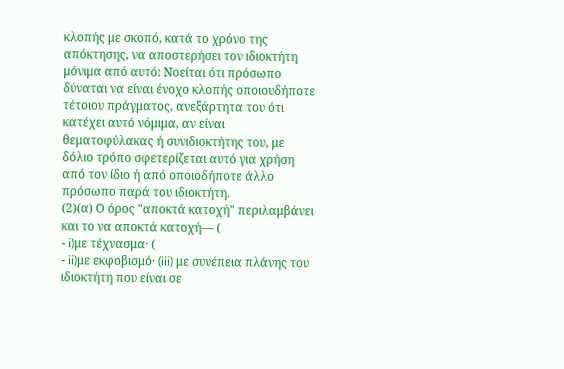κλοπής με σκοπό, κατά το χρόνο της απόκτησης, να αποστερήσει τον ιδιοκτήτη μόνιμα από αυτό: Νοείται ότι πρόσωπο δύναται να είναι ένοχο κλοπής οποιουδήποτε τέτοιου πράγματος, ανεξάρτητα του ότι κατέχει αυτό νόμιμα, αν είναι θεματοφύλακας ή συνιδιοκτήτης του, με δόλιο τρόπο σφετερίζεται αυτό για χρήση από τον ίδιο ή από οποιοδήποτε άλλο πρόσωπο παρά του ιδιοκτήτη.
(2)(α) Ο όρος "αποκτά κατοχή" περιλαμβάνει και το να αποκτά κατοχή— (
- i)με τέχνασμα· (
- ii)με εκφοβισμό· (iii) με συνέπεια πλάνης του ιδιοκτήτη που είναι σε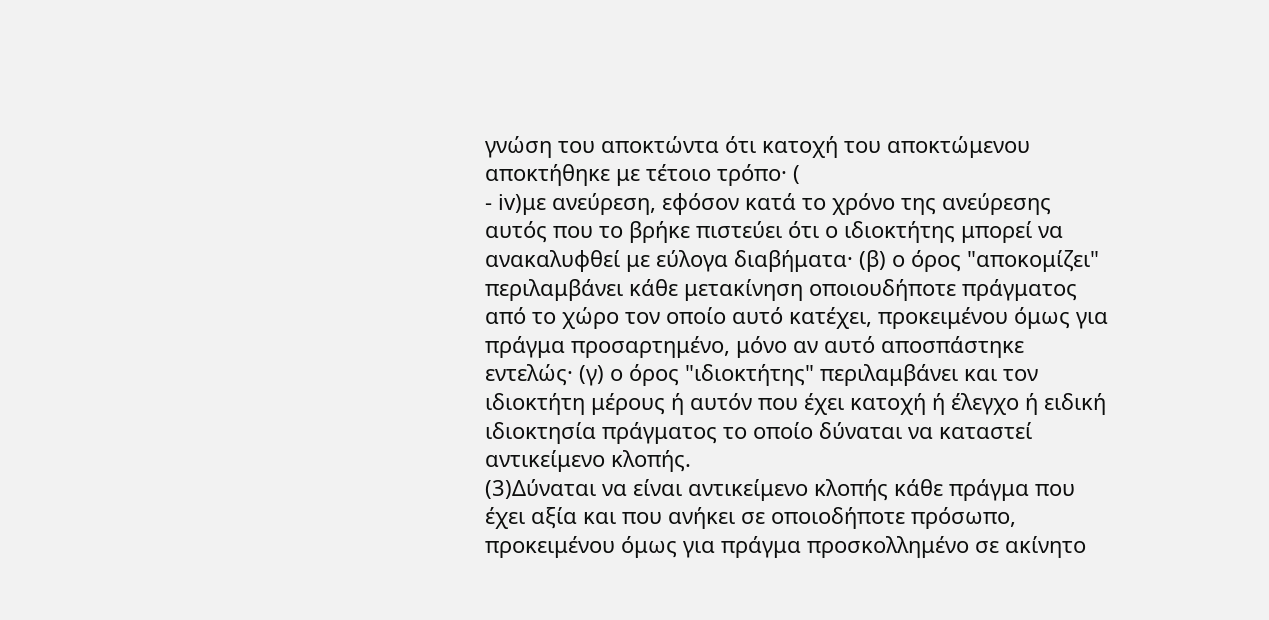γνώση του αποκτώντα ότι κατοχή του αποκτώμενου αποκτήθηκε με τέτοιο τρόπο· (
- iv)με ανεύρεση, εφόσον κατά το χρόνο της ανεύρεσης αυτός που το βρήκε πιστεύει ότι ο ιδιοκτήτης μπορεί να ανακαλυφθεί με εύλογα διαβήματα· (β) ο όρος "αποκομίζει" περιλαμβάνει κάθε μετακίνηση οποιουδήποτε πράγματος από το χώρο τον οποίο αυτό κατέχει, προκειμένου όμως για πράγμα προσαρτημένο, μόνο αν αυτό αποσπάστηκε εντελώς· (γ) ο όρος "ιδιοκτήτης" περιλαμβάνει και τον ιδιοκτήτη μέρους ή αυτόν που έχει κατοχή ή έλεγχο ή ειδική ιδιοκτησία πράγματος το οποίο δύναται να καταστεί αντικείμενο κλοπής.
(3)Δύναται να είναι αντικείμενο κλοπής κάθε πράγμα που έχει αξία και που ανήκει σε οποιοδήποτε πρόσωπο, προκειμένου όμως για πράγμα προσκολλημένο σε ακίνητο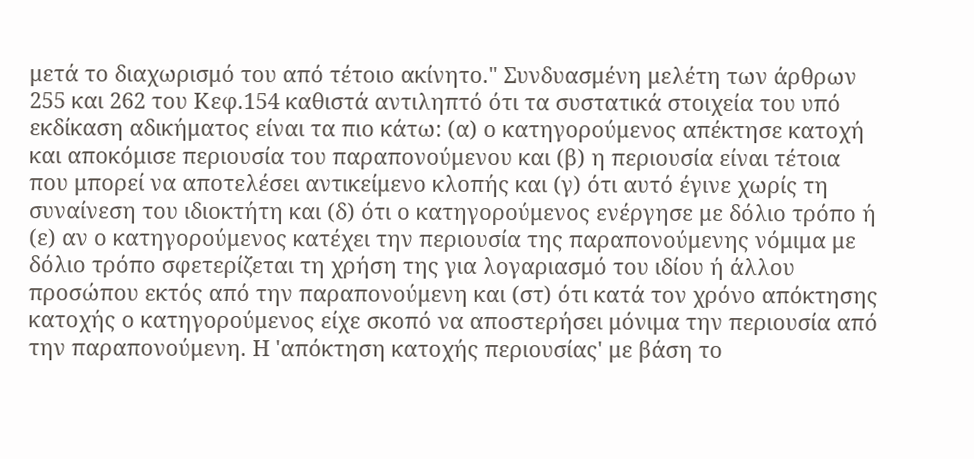μετά το διαχωρισμό του από τέτοιο ακίνητο." Συνδυασμένη μελέτη των άρθρων 255 και 262 του Κεφ.154 καθιστά αντιληπτό ότι τα συστατικά στοιχεία του υπό εκδίκαση αδικήματος είναι τα πιο κάτω: (α) ο κατηγορούμενος απέκτησε κατοχή και αποκόμισε περιουσία του παραπονούμενου και (β) η περιουσία είναι τέτοια που μπορεί να αποτελέσει αντικείμενο κλοπής και (γ) ότι αυτό έγινε χωρίς τη συναίνεση του ιδιοκτήτη και (δ) ότι ο κατηγορούμενος ενέργησε με δόλιο τρόπο ή (ε) αν ο κατηγορούμενος κατέχει την περιουσία της παραπονούμενης νόμιμα με δόλιο τρόπο σφετερίζεται τη χρήση της για λογαριασμό του ιδίου ή άλλου προσώπου εκτός από την παραπονούμενη και (στ) ότι κατά τον χρόνο απόκτησης κατοχής ο κατηγορούμενος είχε σκοπό να αποστερήσει μόνιμα την περιουσία από την παραπονούμενη. Η 'απόκτηση κατοχής περιουσίας' με βάση το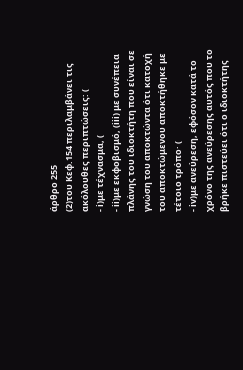άρθρο 255
(2)του Κεφ.154 περιλαμβάνει τις ακόλουθες περιπτώσεις: (
- i)με τέχνασμα, (
- ii)με εκφοβισμό, (iii) με συνέπεια πλάνης του ιδιοκτήτη που είναι σε γνώση του αποκτώντα ότι κατοχή του αποκτώμενου αποκτήθηκε με τέτοιο τρόπο· (
- iv)με ανεύρεση, εφόσον κατά το χρόνο της ανεύρεσης αυτός που το βρήκε πιστεύει ότι ο ιδιοκτήτης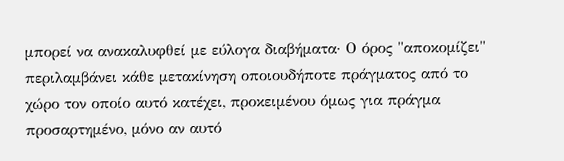μπορεί να ανακαλυφθεί με εύλογα διαβήματα· Ο όρος "αποκομίζει" περιλαμβάνει κάθε μετακίνηση οποιουδήποτε πράγματος από το χώρο τον οποίο αυτό κατέχει, προκειμένου όμως για πράγμα προσαρτημένο, μόνο αν αυτό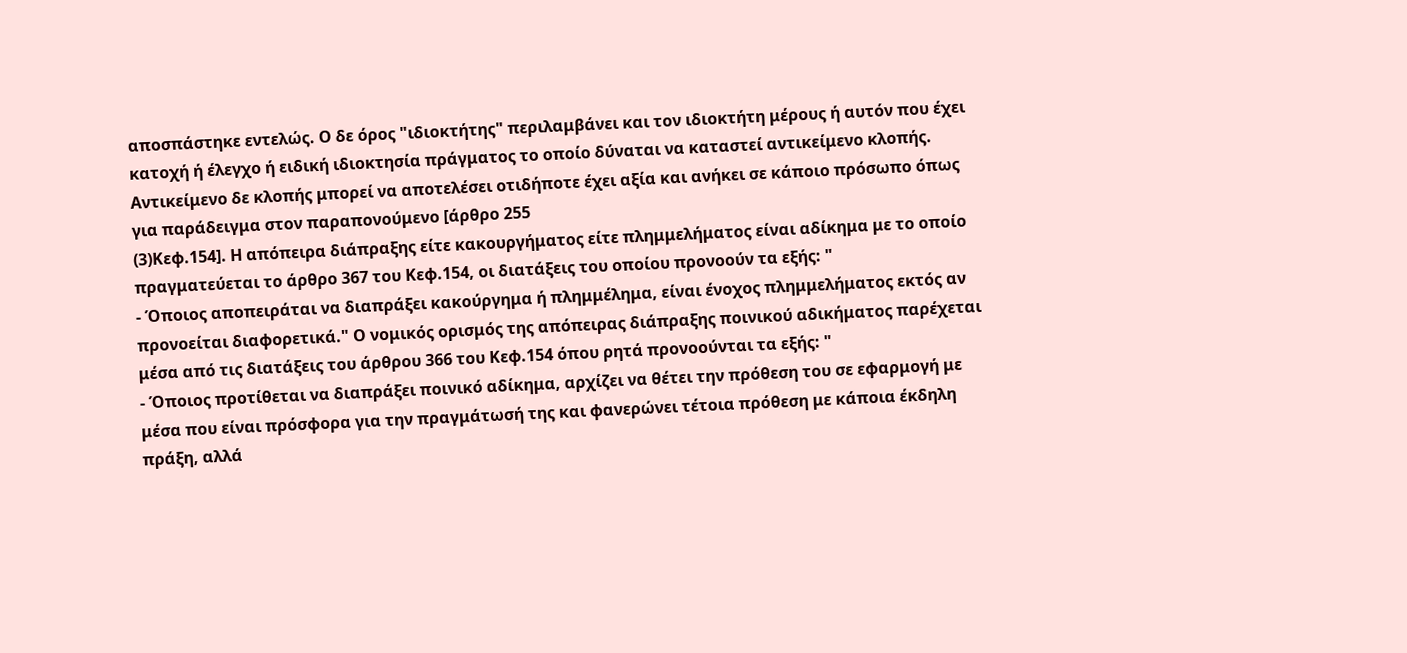αποσπάστηκε εντελώς. Ο δε όρος "ιδιοκτήτης" περιλαμβάνει και τον ιδιοκτήτη μέρους ή αυτόν που έχει κατοχή ή έλεγχο ή ειδική ιδιοκτησία πράγματος το οποίο δύναται να καταστεί αντικείμενο κλοπής. Αντικείμενο δε κλοπής μπορεί να αποτελέσει οτιδήποτε έχει αξία και ανήκει σε κάποιο πρόσωπο όπως για παράδειγμα στον παραπονούμενο [άρθρο 255
(3)Κεφ.154]. Η απόπειρα διάπραξης είτε κακουργήματος είτε πλημμελήματος είναι αδίκημα με το οποίο πραγματεύεται το άρθρο 367 του Κεφ.154, οι διατάξεις του οποίου προνοούν τα εξής: "
- Όποιος αποπειράται να διαπράξει κακούργημα ή πλημμέλημα, είναι ένοχος πλημμελήματος εκτός αν προνοείται διαφορετικά." Ο νομικός ορισμός της απόπειρας διάπραξης ποινικού αδικήματος παρέχεται μέσα από τις διατάξεις του άρθρου 366 του Κεφ.154 όπου ρητά προνοούνται τα εξής: "
- Όποιος προτίθεται να διαπράξει ποινικό αδίκημα, αρχίζει να θέτει την πρόθεση του σε εφαρμογή με μέσα που είναι πρόσφορα για την πραγμάτωσή της και φανερώνει τέτοια πρόθεση με κάποια έκδηλη πράξη, αλλά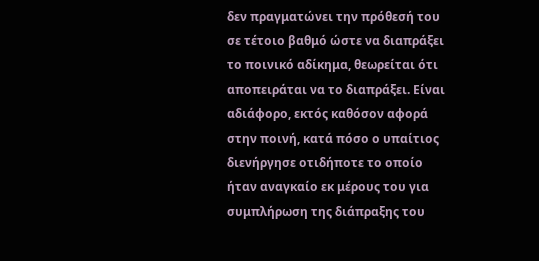δεν πραγματώνει την πρόθεσή του σε τέτοιο βαθμό ώστε να διαπράξει το ποινικό αδίκημα, θεωρείται ότι αποπειράται να το διαπράξει. Είναι αδιάφορο, εκτός καθόσον αφορά στην ποινή, κατά πόσο ο υπαίτιος διενήργησε οτιδήποτε το οποίο ήταν αναγκαίο εκ μέρους του για συμπλήρωση της διάπραξης του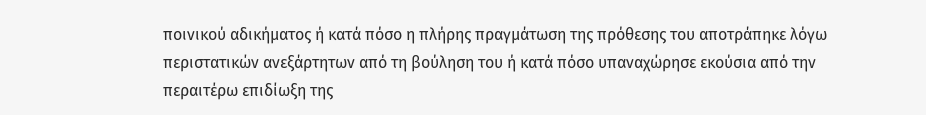ποινικού αδικήματος ή κατά πόσο η πλήρης πραγμάτωση της πρόθεσης του αποτράπηκε λόγω περιστατικών ανεξάρτητων από τη βούληση του ή κατά πόσο υπαναχώρησε εκούσια από την περαιτέρω επιδίωξη της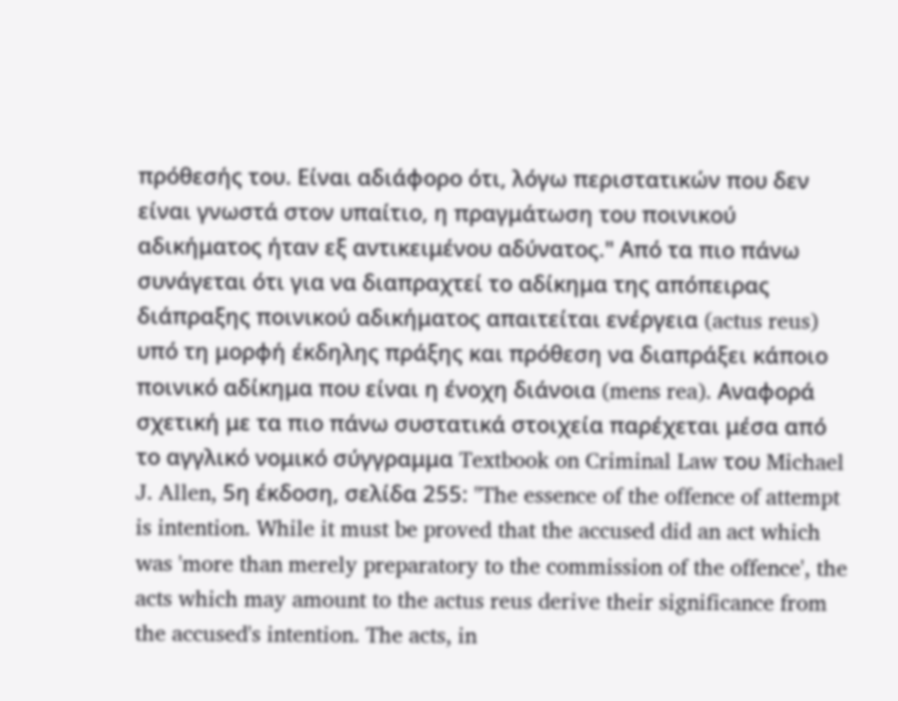πρόθεσής του. Είναι αδιάφορο ότι, λόγω περιστατικών που δεν είναι γνωστά στον υπαίτιο, η πραγμάτωση του ποινικού αδικήματος ήταν εξ αντικειμένου αδύνατος." Από τα πιο πάνω συνάγεται ότι για να διαπραχτεί το αδίκημα της απόπειρας διάπραξης ποινικού αδικήματος απαιτείται ενέργεια (actus reus) υπό τη μορφή έκδηλης πράξης και πρόθεση να διαπράξει κάποιο ποινικό αδίκημα που είναι η ένοχη διάνοια (mens rea). Αναφορά σχετική με τα πιο πάνω συστατικά στοιχεία παρέχεται μέσα από το αγγλικό νομικό σύγγραμμα Textbook on Criminal Law του Michael J. Allen, 5η έκδοση, σελίδα 255: "The essence of the offence of attempt is intention. While it must be proved that the accused did an act which was 'more than merely preparatory to the commission of the offence', the acts which may amount to the actus reus derive their significance from the accused's intention. The acts, in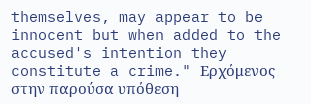themselves, may appear to be innocent but when added to the accused's intention they constitute a crime." Ερχόμενος στην παρούσα υπόθεση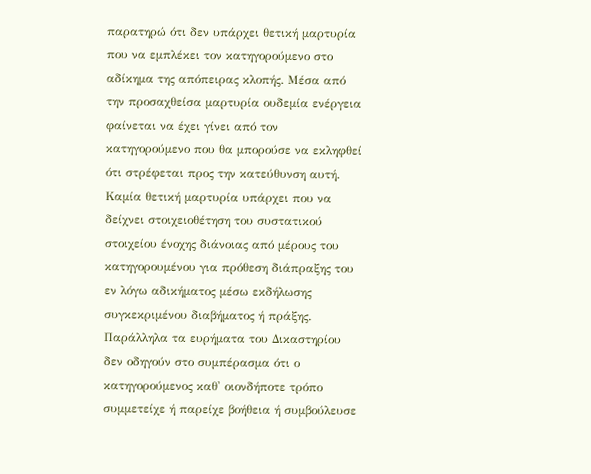παρατηρώ ότι δεν υπάρχει θετική μαρτυρία που να εμπλέκει τον κατηγορούμενο στο αδίκημα της απόπειρας κλοπής. Μέσα από την προσαχθείσα μαρτυρία ουδεμία ενέργεια φαίνεται να έχει γίνει από τον κατηγορούμενο που θα μπορούσε να εκληφθεί ότι στρέφεται προς την κατεύθυνση αυτή. Καμία θετική μαρτυρία υπάρχει που να δείχνει στοιχειοθέτηση του συστατικού στοιχείου ένοχης διάνοιας από μέρους του κατηγορουμένου για πρόθεση διάπραξης του εν λόγω αδικήματος μέσω εκδήλωσης συγκεκριμένου διαβήματος ή πράξης. Παράλληλα τα ευρήματα του Δικαστηρίου δεν οδηγούν στο συμπέρασμα ότι ο κατηγορούμενος καθ' οιονδήποτε τρόπο συμμετείχε ή παρείχε βοήθεια ή συμβούλευσε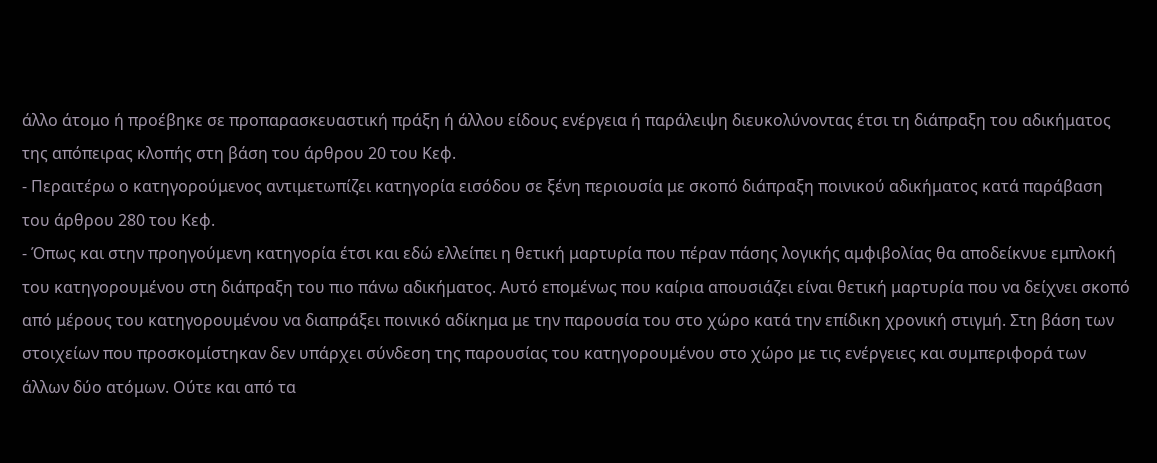άλλο άτομο ή προέβηκε σε προπαρασκευαστική πράξη ή άλλου είδους ενέργεια ή παράλειψη διευκολύνοντας έτσι τη διάπραξη του αδικήματος της απόπειρας κλοπής στη βάση του άρθρου 20 του Κεφ.
- Περαιτέρω ο κατηγορούμενος αντιμετωπίζει κατηγορία εισόδου σε ξένη περιουσία με σκοπό διάπραξη ποινικού αδικήματος κατά παράβαση του άρθρου 280 του Κεφ.
- Όπως και στην προηγούμενη κατηγορία έτσι και εδώ ελλείπει η θετική μαρτυρία που πέραν πάσης λογικής αμφιβολίας θα αποδείκνυε εμπλοκή του κατηγορουμένου στη διάπραξη του πιο πάνω αδικήματος. Αυτό επομένως που καίρια απουσιάζει είναι θετική μαρτυρία που να δείχνει σκοπό από μέρους του κατηγορουμένου να διαπράξει ποινικό αδίκημα με την παρουσία του στο χώρο κατά την επίδικη χρονική στιγμή. Στη βάση των στοιχείων που προσκομίστηκαν δεν υπάρχει σύνδεση της παρουσίας του κατηγορουμένου στο χώρο με τις ενέργειες και συμπεριφορά των άλλων δύο ατόμων. Ούτε και από τα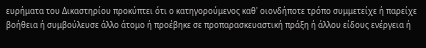ευρήματα του Δικαστηρίου προκύπτει ότι ο κατηγορούμενος καθ' οιονδήποτε τρόπο συμμετείχε ή παρείχε βοήθεια ή συμβούλευσε άλλο άτομο ή προέβηκε σε προπαρασκευαστική πράξη ή άλλου είδους ενέργεια ή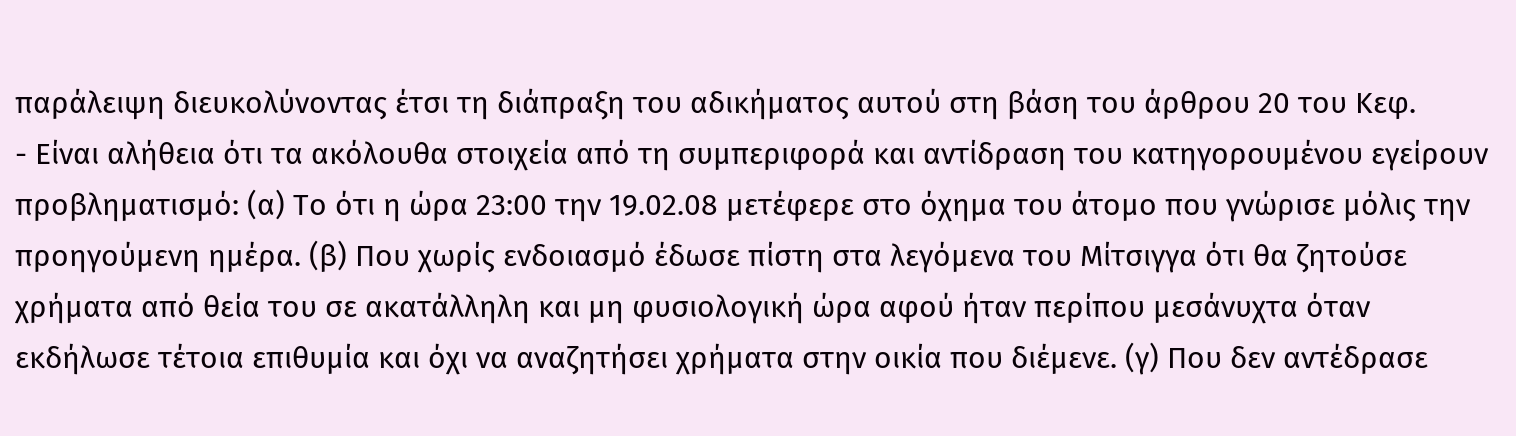παράλειψη διευκολύνοντας έτσι τη διάπραξη του αδικήματος αυτού στη βάση του άρθρου 20 του Κεφ.
- Είναι αλήθεια ότι τα ακόλουθα στοιχεία από τη συμπεριφορά και αντίδραση του κατηγορουμένου εγείρουν προβληματισμό: (α) Το ότι η ώρα 23:00 την 19.02.08 μετέφερε στο όχημα του άτομο που γνώρισε μόλις την προηγούμενη ημέρα. (β) Που χωρίς ενδοιασμό έδωσε πίστη στα λεγόμενα του Μίτσιγγα ότι θα ζητούσε χρήματα από θεία του σε ακατάλληλη και μη φυσιολογική ώρα αφού ήταν περίπου μεσάνυχτα όταν εκδήλωσε τέτοια επιθυμία και όχι να αναζητήσει χρήματα στην οικία που διέμενε. (γ) Που δεν αντέδρασε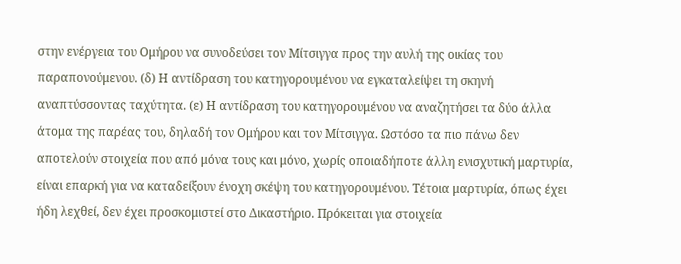στην ενέργεια του Ομήρου να συνοδεύσει τον Μίτσιγγα προς την αυλή της οικίας του παραπονούμενου. (δ) Η αντίδραση του κατηγορουμένου να εγκαταλείψει τη σκηνή αναπτύσσοντας ταχύτητα. (ε) Η αντίδραση του κατηγορουμένου να αναζητήσει τα δύο άλλα άτομα της παρέας του, δηλαδή τον Ομήρου και τον Μίτσιγγα. Ωστόσο τα πιο πάνω δεν αποτελούν στοιχεία που από μόνα τους και μόνο, χωρίς οποιαδήποτε άλλη ενισχυτική μαρτυρία, είναι επαρκή για να καταδείξουν ένοχη σκέψη του κατηγορουμένου. Τέτοια μαρτυρία, όπως έχει ήδη λεχθεί, δεν έχει προσκομιστεί στο Δικαστήριο. Πρόκειται για στοιχεία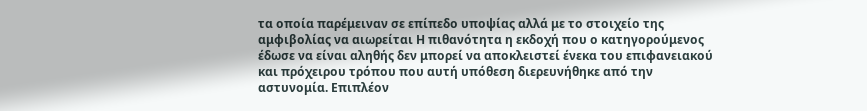τα οποία παρέμειναν σε επίπεδο υποψίας αλλά με το στοιχείο της αμφιβολίας να αιωρείται Η πιθανότητα η εκδοχή που ο κατηγορούμενος έδωσε να είναι αληθής δεν μπορεί να αποκλειστεί ένεκα του επιφανειακού και πρόχειρου τρόπου που αυτή υπόθεση διερευνήθηκε από την αστυνομία. Επιπλέον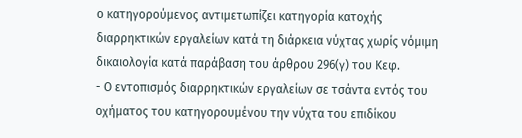ο κατηγορούμενος αντιμετωπίζει κατηγορία κατοχής διαρρηκτικών εργαλείων κατά τη διάρκεια νύχτας χωρίς νόμιμη δικαιολογία κατά παράβαση του άρθρου 296(γ) του Κεφ.
- Ο εντοπισμός διαρρηκτικών εργαλείων σε τσάντα εντός του οχήματος του κατηγορουμένου την νύχτα του επιδίκου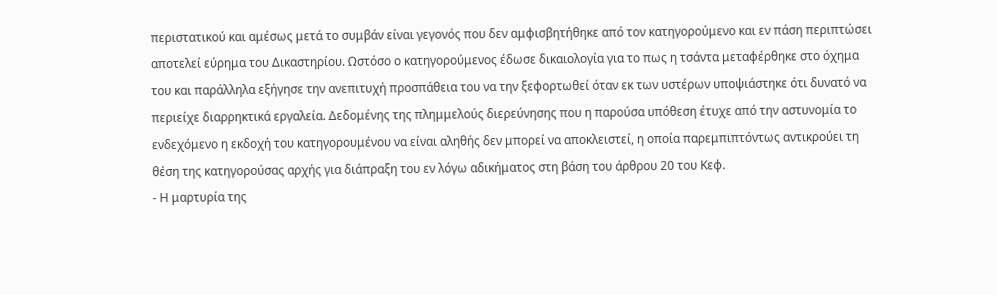περιστατικού και αμέσως μετά το συμβάν είναι γεγονός που δεν αμφισβητήθηκε από τον κατηγορούμενο και εν πάση περιπτώσει αποτελεί εύρημα του Δικαστηρίου. Ωστόσο ο κατηγορούμενος έδωσε δικαιολογία για το πως η τσάντα μεταφέρθηκε στο όχημα του και παράλληλα εξήγησε την ανεπιτυχή προσπάθεια του να την ξεφορτωθεί όταν εκ των υστέρων υποψιάστηκε ότι δυνατό να περιείχε διαρρηκτικά εργαλεία. Δεδομένης της πλημμελούς διερεύνησης που η παρούσα υπόθεση έτυχε από την αστυνομία το ενδεχόμενο η εκδοχή του κατηγορουμένου να είναι αληθής δεν μπορεί να αποκλειστεί, η οποία παρεμπιπτόντως αντικρούει τη θέση της κατηγορούσας αρχής για διάπραξη του εν λόγω αδικήματος στη βάση του άρθρου 20 του Κεφ.
- Η μαρτυρία της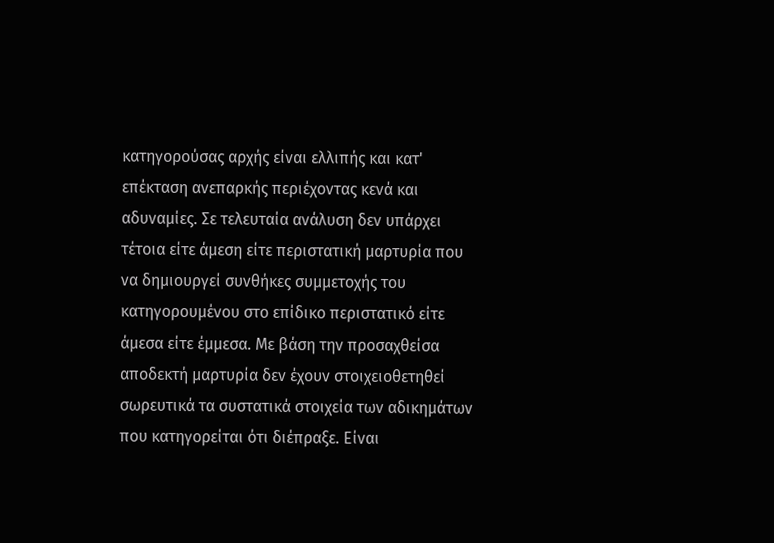κατηγορούσας αρχής είναι ελλιπής και κατ' επέκταση ανεπαρκής περιέχοντας κενά και αδυναμίες. Σε τελευταία ανάλυση δεν υπάρχει τέτοια είτε άμεση είτε περιστατική μαρτυρία που να δημιουργεί συνθήκες συμμετοχής του κατηγορουμένου στο επίδικο περιστατικό είτε άμεσα είτε έμμεσα. Με βάση την προσαχθείσα αποδεκτή μαρτυρία δεν έχουν στοιχειοθετηθεί σωρευτικά τα συστατικά στοιχεία των αδικημάτων που κατηγορείται ότι διέπραξε. Είναι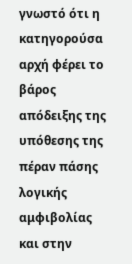γνωστό ότι η κατηγορούσα αρχή φέρει το βάρος απόδειξης της υπόθεσης της πέραν πάσης λογικής αμφιβολίας και στην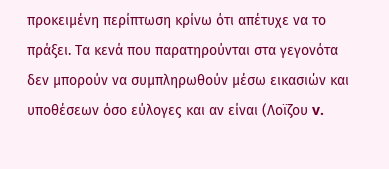προκειμένη περίπτωση κρίνω ότι απέτυχε να το πράξει. Τα κενά που παρατηρούνται στα γεγονότα δεν μπορούν να συμπληρωθούν μέσω εικασιών και υποθέσεων όσο εύλογες και αν είναι (Λοϊζου v.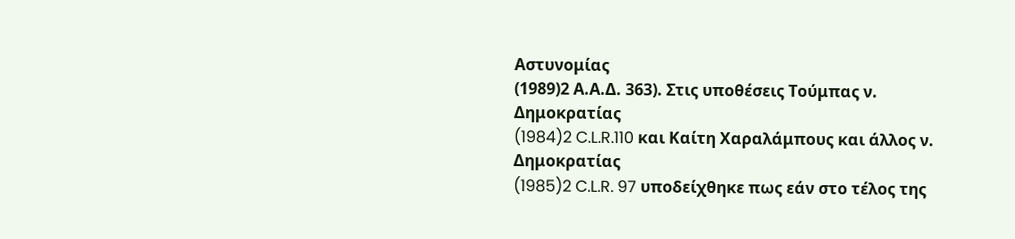Αστυνομίας
(1989)2 Α.Α.Δ. 363). Στις υποθέσεις Τούμπας ν. Δημοκρατίας
(1984)2 C.L.R.110 και Καίτη Χαραλάμπους και άλλος ν. Δημοκρατίας
(1985)2 C.L.R. 97 υποδείχθηκε πως εάν στο τέλος της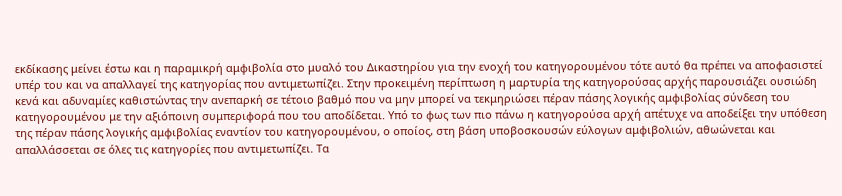εκδίκασης μείνει έστω και η παραμικρή αμφιβολία στο μυαλό του Δικαστηρίου για την ενοχή του κατηγορουμένου τότε αυτό θα πρέπει να αποφασιστεί υπέρ του και να απαλλαγεί της κατηγορίας που αντιμετωπίζει. Στην προκειμένη περίπτωση η μαρτυρία της κατηγορούσας αρχής παρουσιάζει ουσιώδη κενά και αδυναμίες καθιστώντας την ανεπαρκή σε τέτοιο βαθμό που να μην μπορεί να τεκμηριώσει πέραν πάσης λογικής αμφιβολίας σύνδεση του κατηγορουμένου με την αξιόποινη συμπεριφορά που του αποδίδεται. Υπό το φως των πιο πάνω η κατηγορούσα αρχή απέτυχε να αποδείξει την υπόθεση της πέραν πάσης λογικής αμφιβολίας εναντίον του κατηγορουμένου, ο οποίος, στη βάση υποβοσκουσών εύλογων αμφιβολιών, αθωώνεται και απαλλάσσεται σε όλες τις κατηγορίες που αντιμετωπίζει. Τα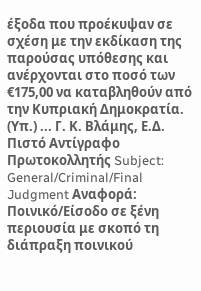έξοδα που προέκυψαν σε σχέση με την εκδίκαση της παρούσας υπόθεσης και ανέρχονται στο ποσό των €175,00 να καταβληθούν από την Κυπριακή Δημοκρατία. (Υπ.) ... Γ. Κ. Βλάμης, Ε.Δ. Πιστό Αντίγραφο Πρωτοκολλητής Subject: General/Criminal/Final Judgment Αναφορά: Ποινικό/Είσοδο σε ξένη περιουσία με σκοπό τη διάπραξη ποινικού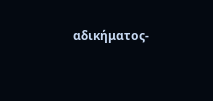αδικήματος-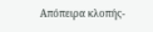Απόπειρα κλοπής-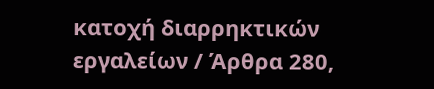κατοχή διαρρηκτικών εργαλείων / Άρθρα 280,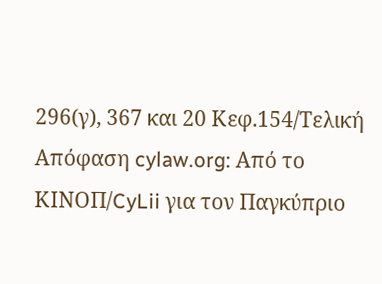296(γ), 367 και 20 Κεφ.154/Τελική Απόφαση cylaw.org: Από το ΚΙΝOΠ/CyLii για τον Παγκύπριο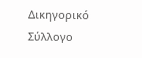Δικηγορικό Σύλλογο